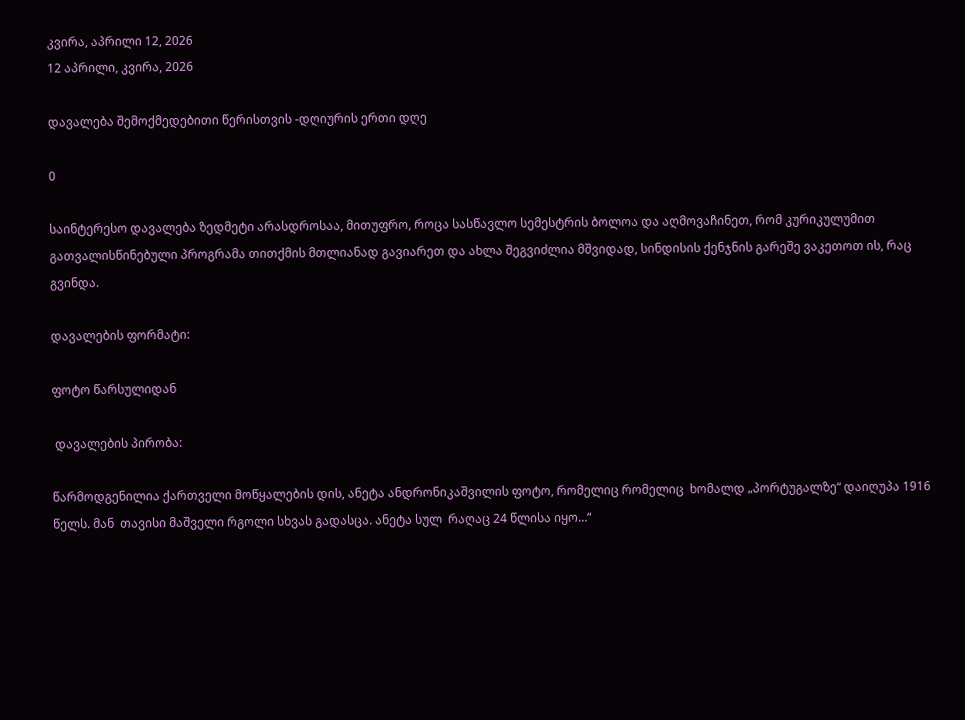კვირა, აპრილი 12, 2026
12 აპრილი, კვირა, 2026

დავალება შემოქმედებითი წერისთვის -დღიურის ერთი დღე

0

საინტერესო დავალება ზედმეტი არასდროსაა, მითუფრო, როცა სასწავლო სემესტრის ბოლოა და აღმოვაჩინეთ, რომ კურიკულუმით გათვალისწინებული პროგრამა თითქმის მთლიანად გავიარეთ და ახლა შეგვიძლია მშვიდად, სინდისის ქენჯნის გარეშე ვაკეთოთ ის, რაც გვინდა.

დავალების ფორმატი:

ფოტო წარსულიდან

 დავალების პირობა:

წარმოდგენილია ქართველი მოწყალების დის, ანეტა ანდრონიკაშვილის ფოტო, რომელიც რომელიც  ხომალდ „პორტუგალზე“ დაიღუპა 1916 წელს. მან  თავისი მაშველი რგოლი სხვას გადასცა. ანეტა სულ  რაღაც 24 წლისა იყო…“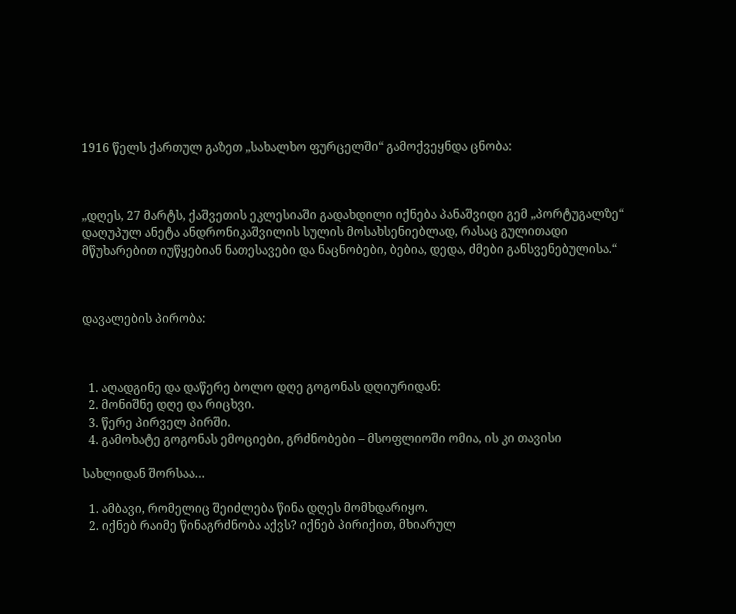1916 წელს ქართულ გაზეთ „სახალხო ფურცელში“ გამოქვეყნდა ცნობა:



„დღეს, 27 მარტს, ქაშვეთის ეკლესიაში გადახდილი იქნება პანაშვიდი გემ „პორტუგალზე“ დაღუპულ ანეტა ანდრონიკაშვილის სულის მოსახსენიებლად, რასაც გულითადი მწუხარებით იუწყებიან ნათესავები და ნაცნობები, ბებია, დედა, ძმები განსვენებულისა.“



დავალების პირობა:



  1. აღადგინე და დაწერე ბოლო დღე გოგონას დღიურიდან:
  2. მონიშნე დღე და რიცხვი.
  3. წერე პირველ პირში.
  4. გამოხატე გოგონას ემოციები, გრძნობები – მსოფლიოში ომია, ის კი თავისი

სახლიდან შორსაა…

  1. ამბავი, რომელიც შეიძლება წინა დღეს მომხდარიყო.
  2. იქნებ რაიმე წინაგრძნობა აქვს? იქნებ პირიქით, მხიარულ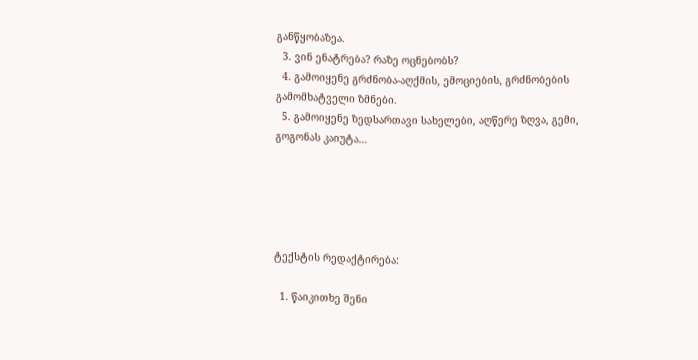განწყობაზეა.
  3. ვინ ენატრება? რაზე ოცნებობს?
  4. გამოიყენე გრძნობა-აღქმის, ემოციების, გრძნობების გამომხატველი ზმნები.
  5. გამოიყენე ზედსართავი სახელები, აღწერე ზღვა, გემი, გოგონას კაიუტა…





ტექსტის რედაქტირება:

  1. წაიკითხე შენი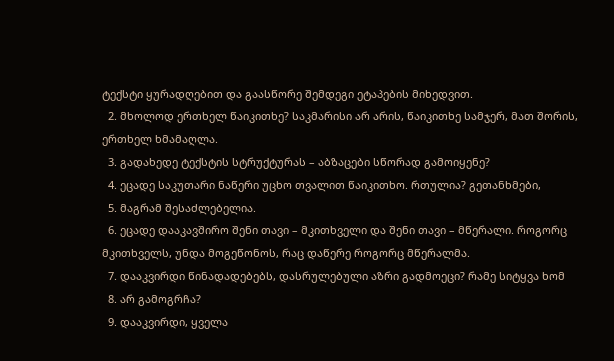ტექსტი ყურადღებით და გაასწორე შემდეგი ეტაპების მიხედვით.
  2. მხოლოდ ერთხელ წაიკითხე? საკმარისი არ არის, წაიკითხე სამჯერ, მათ შორის, ერთხელ ხმამაღლა.
  3. გადახედე ტექსტის სტრუქტურას – აბზაცები სწორად გამოიყენე?
  4. ეცადე საკუთარი ნაწერი უცხო თვალით წაიკითხო. რთულია? გეთანხმები,
  5. მაგრამ შესაძლებელია.
  6. ეცადე დააკავშირო შენი თავი – მკითხველი და შენი თავი – მწერალი. როგორც მკითხველს, უნდა მოგეწონოს, რაც დაწერე როგორც მწერალმა.
  7. დააკვირდი წინადადებებს, დასრულებული აზრი გადმოეცი? რამე სიტყვა ხომ
  8. არ გამოგრჩა?
  9. დააკვირდი, ყველა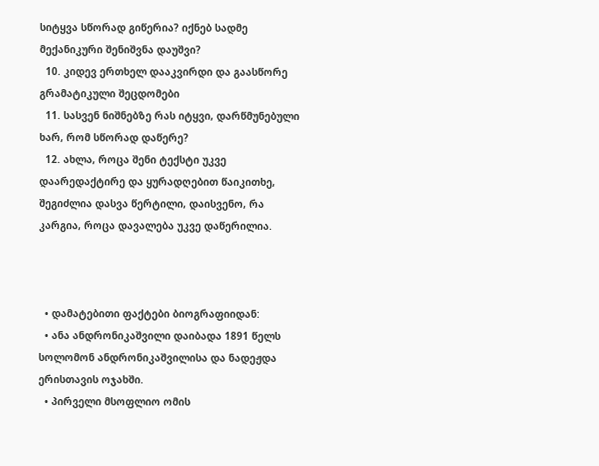სიტყვა სწორად გიწერია? იქნებ სადმე მექანიკური შენიშვნა დაუშვი?
  10. კიდევ ერთხელ დააკვირდი და გაასწორე გრამატიკული შეცდომები
  11. სასვენ ნიშნებზე რას იტყვი, დარწმუნებული ხარ, რომ სწორად დაწერე?
  12. ახლა, როცა შენი ტექსტი უკვე დაარედაქტირე და ყურადღებით წაიკითხე, შეგიძლია დასვა წერტილი, დაისვენო, რა კარგია, როცა დავალება უკვე დაწერილია.



  • დამატებითი ფაქტები ბიოგრაფიიდან:
  • ანა ანდრონიკაშვილი დაიბადა 1891 წელს სოლომონ ანდრონიკაშვილისა და ნადეჟდა ერისთავის ოჯახში.
  • პირველი მსოფლიო ომის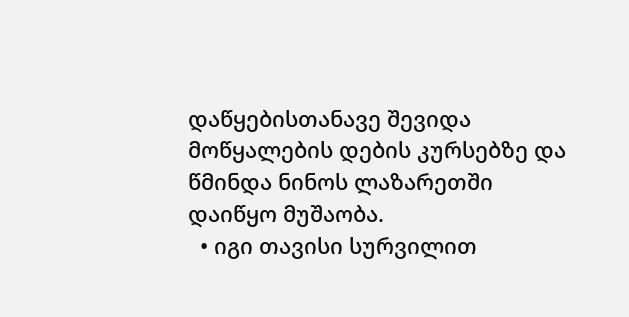დაწყებისთანავე შევიდა მოწყალების დების კურსებზე და წმინდა ნინოს ლაზარეთში დაიწყო მუშაობა.
  • იგი თავისი სურვილით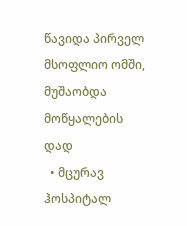წავიდა პირველ მსოფლიო ომში, მუშაობდა მოწყალების დად
  • მცურავ ჰოსპიტალ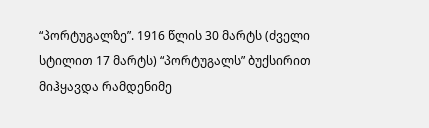“პორტუგალზე”. 1916 წლის 30 მარტს (ძველი სტილით 17 მარტს) “პორტუგალს” ბუქსირით მიჰყავდა რამდენიმე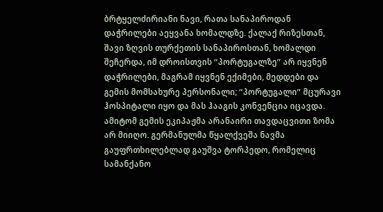ბრტყელძირიანი ნავი, რათა სანაპიროდან დაჭრილები აეყვანა ხომალდზე. ქალაქ რიზესთან, შავი ზღვის თურქეთის სანაპიროსთან, ხომალდი შეჩერდა, იმ დროისთვის “პორტუგალზე” არ იყვნენ დაჭრილები, მაგრამ იყვნენ ექიმები, მედდები და გემის მომსახურე პერსონალი; “პორტუგალი” მცურავი ჰოსპიტალი იყო და მას ჰააგის კონვენცია იცავდა. ამიტომ გემის ეკიპაჟმა არანაირი თავდაცვითი ზომა არ მიიღო. გერმანულმა წყალქვეშა ნავმა გაუფრთხილებლად გაუშვა ტორპედო, რომელიც სამანქანო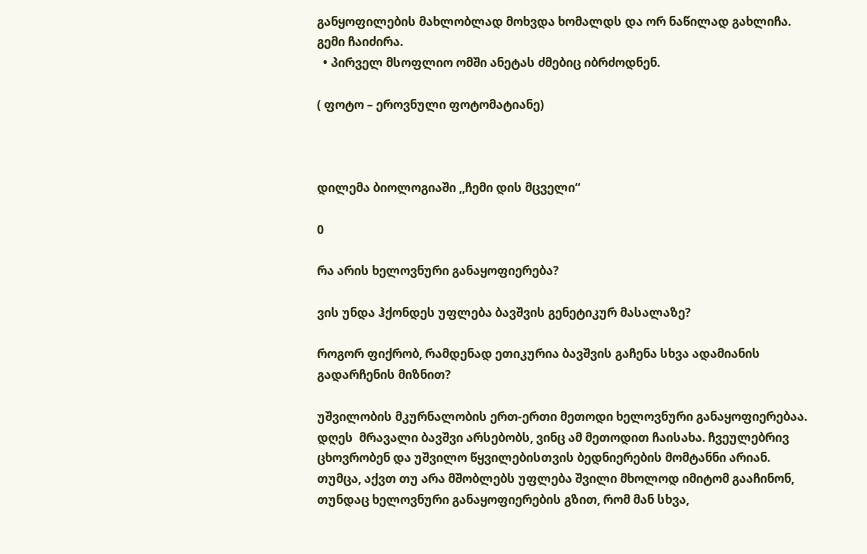განყოფილების მახლობლად მოხვდა ხომალდს და ორ ნაწილად გახლიჩა. გემი ჩაიძირა.
  • პირველ მსოფლიო ომში ანეტას ძმებიც იბრძოდნენ.

( ფოტო – ეროვნული ფოტომატიანე)



დილემა ბიოლოგიაში ,,ჩემი დის მცველი“

0

რა არის ხელოვნური განაყოფიერება?

ვის უნდა ჰქონდეს უფლება ბავშვის გენეტიკურ მასალაზე?

როგორ ფიქრობ, რამდენად ეთიკურია ბავშვის გაჩენა სხვა ადამიანის გადარჩენის მიზნით?

უშვილობის მკურნალობის ერთ-ერთი მეთოდი ხელოვნური განაყოფიერებაა. დღეს  მრავალი ბავშვი არსებობს, ვინც ამ მეთოდით ჩაისახა. ჩვეულებრივ ცხოვრობენ და უშვილო წყვილებისთვის ბედნიერების მომტანნი არიან. თუმცა, აქვთ თუ არა მშობლებს უფლება შვილი მხოლოდ იმიტომ გააჩინონ, თუნდაც ხელოვნური განაყოფიერების გზით, რომ მან სხვა,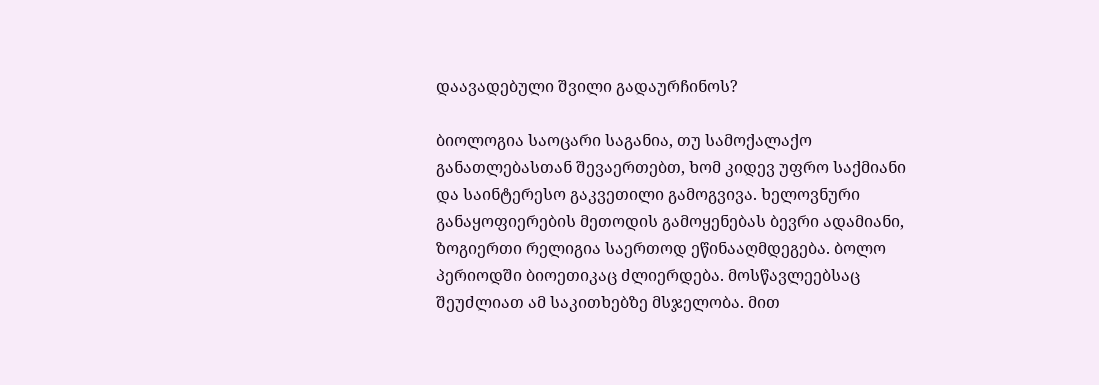დაავადებული შვილი გადაურჩინოს?

ბიოლოგია საოცარი საგანია, თუ სამოქალაქო განათლებასთან შევაერთებთ, ხომ კიდევ უფრო საქმიანი და საინტერესო გაკვეთილი გამოგვივა. ხელოვნური განაყოფიერების მეთოდის გამოყენებას ბევრი ადამიანი, ზოგიერთი რელიგია საერთოდ ეწინააღმდეგება. ბოლო პერიოდში ბიოეთიკაც ძლიერდება. მოსწავლეებსაც შეუძლიათ ამ საკითხებზე მსჯელობა. მით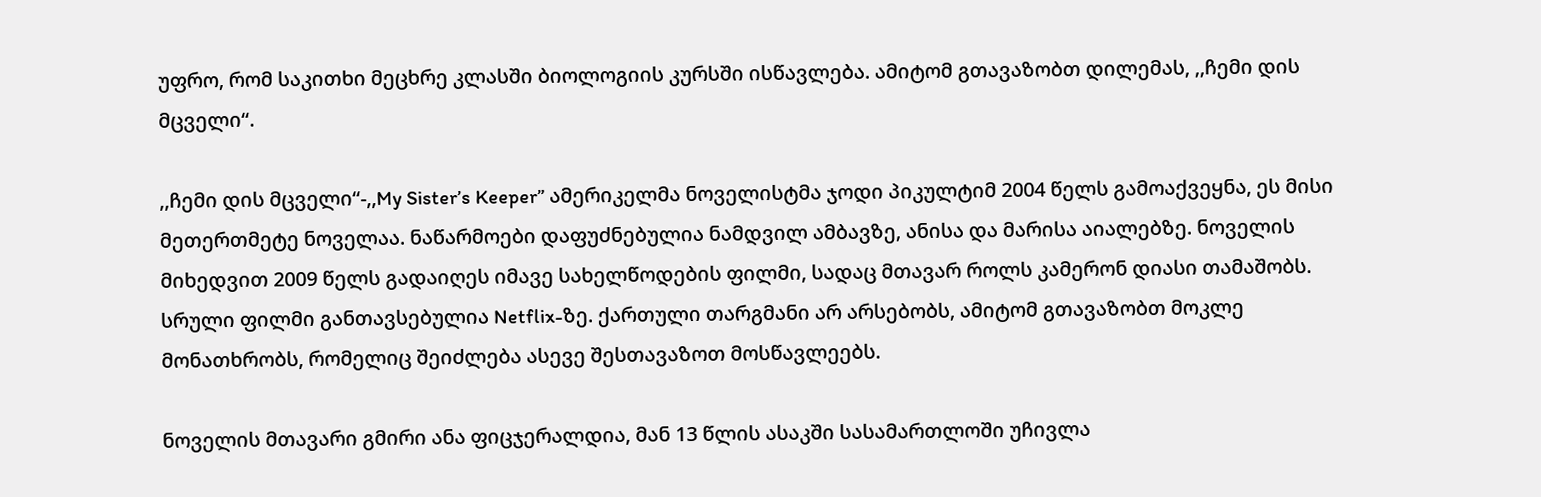უფრო, რომ საკითხი მეცხრე კლასში ბიოლოგიის კურსში ისწავლება. ამიტომ გთავაზობთ დილემას, ,,ჩემი დის მცველი“.

,,ჩემი დის მცველი“-,,My Sister’s Keeper” ამერიკელმა ნოველისტმა ჯოდი პიკულტიმ 2004 წელს გამოაქვეყნა, ეს მისი მეთერთმეტე ნოველაა. ნაწარმოები დაფუძნებულია ნამდვილ ამბავზე, ანისა და მარისა აიალებზე. ნოველის მიხედვით 2009 წელს გადაიღეს იმავე სახელწოდების ფილმი, სადაც მთავარ როლს კამერონ დიასი თამაშობს. სრული ფილმი განთავსებულია Netflix-ზე. ქართული თარგმანი არ არსებობს, ამიტომ გთავაზობთ მოკლე მონათხრობს, რომელიც შეიძლება ასევე შესთავაზოთ მოსწავლეებს.

ნოველის მთავარი გმირი ანა ფიცჯერალდია, მან 13 წლის ასაკში სასამართლოში უჩივლა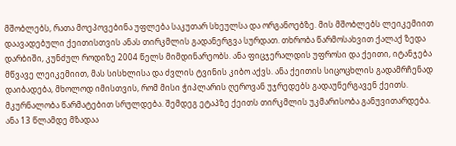მშობლებს, რათა მოეპოვებინა უფლება საკუთარ სხეულსა და ორგანოებზე. მის მშობლებს ლეიკემიით დაავადებული ქეითისთვის ანას თირკმლის გადანერგვა სურდათ. თხრობა წარმოსახვით ქალაქ ზედა დარბიში, კუნძულ როდიზე 2004 წელს მიმდინარეობს. ანა ფიცჯერალდის უფროსი და ქეითი, იტანჯება მწვავე ლეიკემიით, მას სისხლისა და ძვლის ტვინის კიბო აქვს. ანა ქეითის სიცოცხლის გადამრჩენად დაიბადება, მხოლოდ იმისთვის, რომ მისი ჭიპლარის ღეროვან უჯრედებს გადაუნერგავენ ქეითს. მკურნალობა წარმატებით სრულდება. შემდეგ ეტაპზე ქეითს თირკმლის უკმარისობა განუვითარდება. ანა 13 წლამდე მზადაა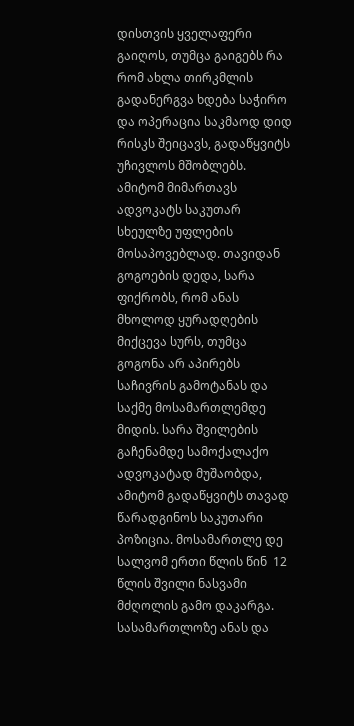დისთვის ყველაფერი გაიღოს, თუმცა გაიგებს რა რომ ახლა თირკმლის გადანერგვა ხდება საჭირო და ოპერაცია საკმაოდ დიდ რისკს შეიცავს, გადაწყვიტს უჩივლოს მშობლებს. ამიტომ მიმართავს ადვოკატს საკუთარ სხეულზე უფლების მოსაპოვებლად. თავიდან გოგოების დედა, სარა ფიქრობს, რომ ანას მხოლოდ ყურადღების მიქცევა სურს, თუმცა გოგონა არ აპირებს საჩივრის გამოტანას და საქმე მოსამართლემდე მიდის. სარა შვილების გაჩენამდე სამოქალაქო ადვოკატად მუშაობდა, ამიტომ გადაწყვიტს თავად წარადგინოს საკუთარი პოზიცია. მოსამართლე დე სალვომ ერთი წლის წინ  12 წლის შვილი ნასვამი მძღოლის გამო დაკარგა. სასამართლოზე ანას და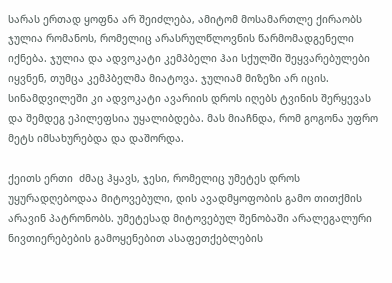სარას ერთად ყოფნა არ შეიძლება, ამიტომ მოსამართლე ქირაობს ჯულია რომანოს, რომელიც არასრულწლოვნის წარმომადგენელი იქნება. ჯულია და ადვოკატი კემპბელი ჰაი სქულში შეყვარებულები იყვნენ, თუმცა კემპბელმა მიატოვა. ჯულიამ მიზეზი არ იცის. სინამდვილეში კი ადვოკატი ავარიის დროს იღებს ტვინის შერყევას და შემდეგ ეპილეფსია უყალიბდება. მას მიაჩნდა, რომ გოგონა უფრო მეტს იმსახურებდა და დაშორდა.

ქეითს ერთი  ძმაც ჰყავს, ჯესი, რომელიც უმეტეს დროს უყურადღებოდაა მიტოვებული, დის ავადმყოფობის გამო თითქმის არავინ პატრონობს. უმეტესად მიტოვებულ შენობაში არალეგალური ნივთიერებების გამოყენებით ასაფეთქებლების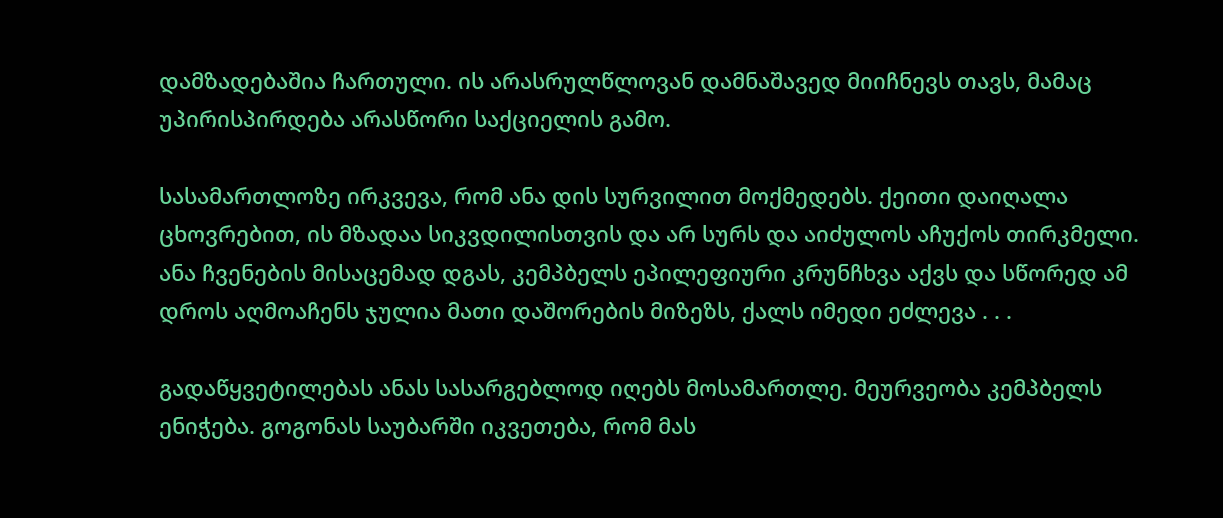დამზადებაშია ჩართული. ის არასრულწლოვან დამნაშავედ მიიჩნევს თავს, მამაც უპირისპირდება არასწორი საქციელის გამო.

სასამართლოზე ირკვევა, რომ ანა დის სურვილით მოქმედებს. ქეითი დაიღალა ცხოვრებით, ის მზადაა სიკვდილისთვის და არ სურს და აიძულოს აჩუქოს თირკმელი. ანა ჩვენების მისაცემად დგას, კემპბელს ეპილეფიური კრუნჩხვა აქვს და სწორედ ამ დროს აღმოაჩენს ჯულია მათი დაშორების მიზეზს, ქალს იმედი ეძლევა . . .

გადაწყვეტილებას ანას სასარგებლოდ იღებს მოსამართლე. მეურვეობა კემპბელს ენიჭება. გოგონას საუბარში იკვეთება, რომ მას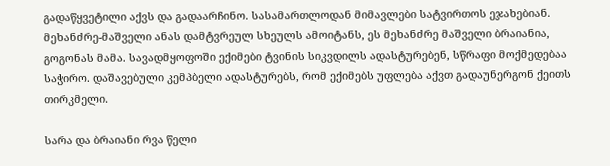გადაწყვეტილი აქვს და გადაარჩინო. სასამართლოდან მიმავლები სატვირთოს ეჯახებიან. მეხანძრე-მაშველი ანას დამტვრეულ სხეულს ამოიტანს, ეს მეხანძრე მაშველი ბრაიანია, გოგონას მამა. სავადმყოფოში ექიმები ტვინის სიკვდილს ადასტურებენ, სწრაფი მოქმედებაა საჭირო. დაშავებული კემპბელი ადასტურებს, რომ ექიმებს უფლება აქვთ გადაუნერგონ ქეითს თირკმელი.

სარა და ბრაიანი რვა წელი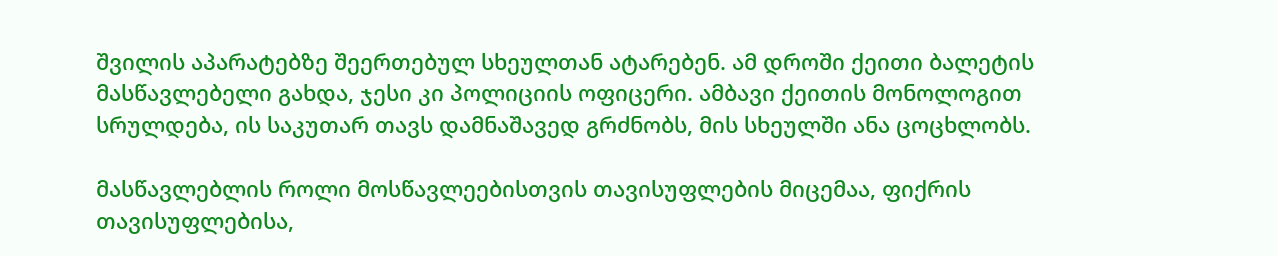შვილის აპარატებზე შეერთებულ სხეულთან ატარებენ. ამ დროში ქეითი ბალეტის მასწავლებელი გახდა, ჯესი კი პოლიციის ოფიცერი. ამბავი ქეითის მონოლოგით სრულდება, ის საკუთარ თავს დამნაშავედ გრძნობს, მის სხეულში ანა ცოცხლობს.

მასწავლებლის როლი მოსწავლეებისთვის თავისუფლების მიცემაა, ფიქრის თავისუფლებისა,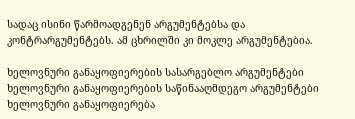სადაც ისინი წარმოადგენენ არგუმენტებსა და კონტრარგუმენტებს. ამ ცხრილში კი მოკლე არგუმენტებია.

ხელოვნური განაყოფიერების სასარგებლო არგუმენტები ხელოვნური განაყოფიერების საწინააღმდეგო არგუმენტები
ხელოვნური განაყოფიერება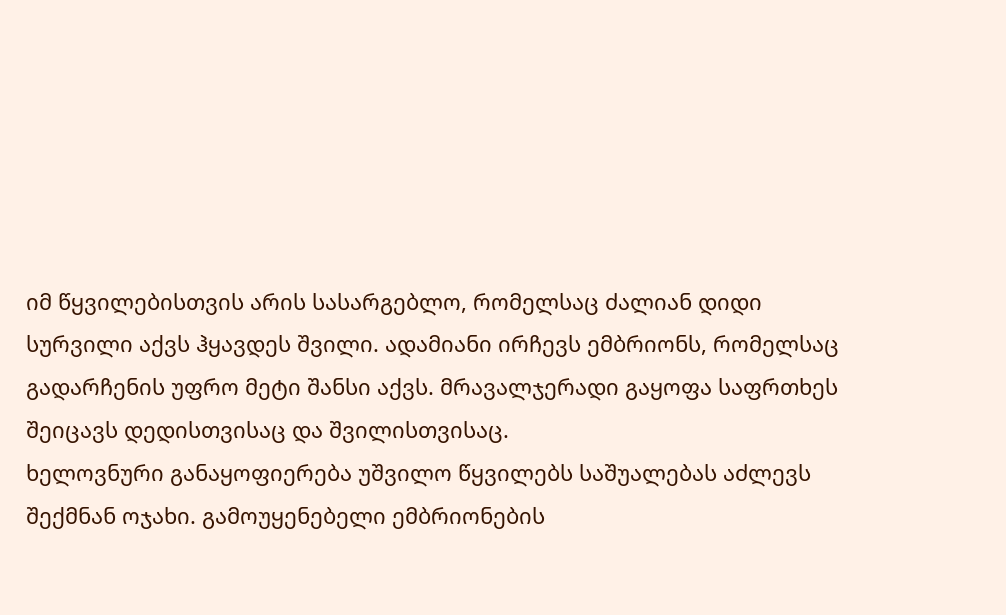იმ წყვილებისთვის არის სასარგებლო, რომელსაც ძალიან დიდი სურვილი აქვს ჰყავდეს შვილი. ადამიანი ირჩევს ემბრიონს, რომელსაც გადარჩენის უფრო მეტი შანსი აქვს. მრავალჯერადი გაყოფა საფრთხეს შეიცავს დედისთვისაც და შვილისთვისაც.
ხელოვნური განაყოფიერება უშვილო წყვილებს საშუალებას აძლევს შექმნან ოჯახი. გამოუყენებელი ემბრიონების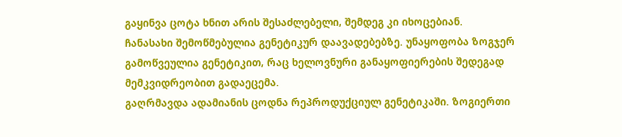გაყინვა ცოტა ხნით არის შესაძლებელი, შემდეგ კი იხოცებიან.
ჩანასახი შემოწმებულია გენეტიკურ დაავადებებზე. უნაყოფობა ზოგჯერ გამოწვეულია გენეტიკით, რაც ხელოვნური განაყოფიერების შედეგად მემკვიდრეობით გადაეცემა.
გაღრმავდა ადამიანის ცოდნა რეპროდუქციულ გენეტიკაში. ზოგიერთი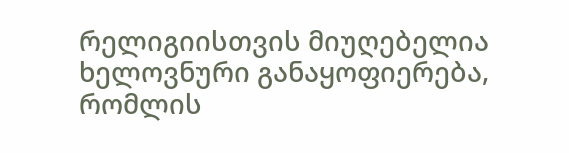რელიგიისთვის მიუღებელია ხელოვნური განაყოფიერება, რომლის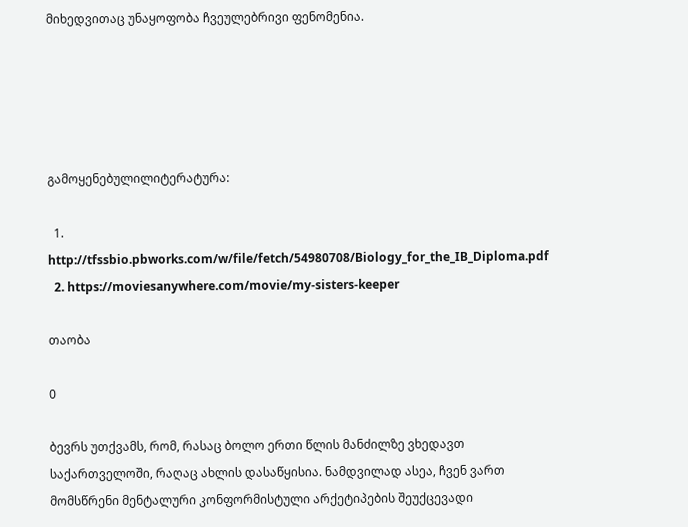მიხედვითაც უნაყოფობა ჩვეულებრივი ფენომენია.





გამოყენებულილიტერატურა:

  1. http://tfssbio.pbworks.com/w/file/fetch/54980708/Biology_for_the_IB_Diploma.pdf
  2. https://moviesanywhere.com/movie/my-sisters-keeper

თაობა

0

ბევრს უთქვამს, რომ, რასაც ბოლო ერთი წლის მანძილზე ვხედავთ საქართველოში, რაღაც ახლის დასაწყისია. ნამდვილად ასეა, ჩვენ ვართ მომსწრენი მენტალური კონფორმისტული არქეტიპების შეუქცევადი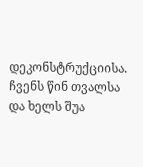დეკონსტრუქციისა. ჩვენს წინ თვალსა და ხელს შუა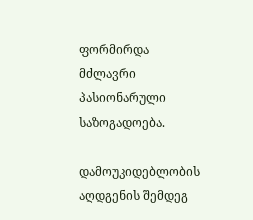ფორმირდა მძლავრი პასიონარული საზოგადოება.

დამოუკიდებლობის აღდგენის შემდეგ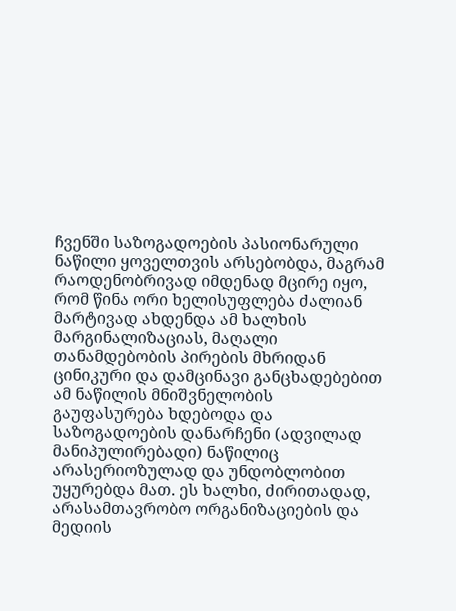ჩვენში საზოგადოების პასიონარული ნაწილი ყოველთვის არსებობდა, მაგრამ რაოდენობრივად იმდენად მცირე იყო, რომ წინა ორი ხელისუფლება ძალიან მარტივად ახდენდა ამ ხალხის მარგინალიზაციას, მაღალი თანამდებობის პირების მხრიდან ცინიკური და დამცინავი განცხადებებით ამ ნაწილის მნიშვნელობის გაუფასურება ხდებოდა და საზოგადოების დანარჩენი (ადვილად მანიპულირებადი) ნაწილიც არასერიოზულად და უნდობლობით უყურებდა მათ. ეს ხალხი, ძირითადად, არასამთავრობო ორგანიზაციების და მედიის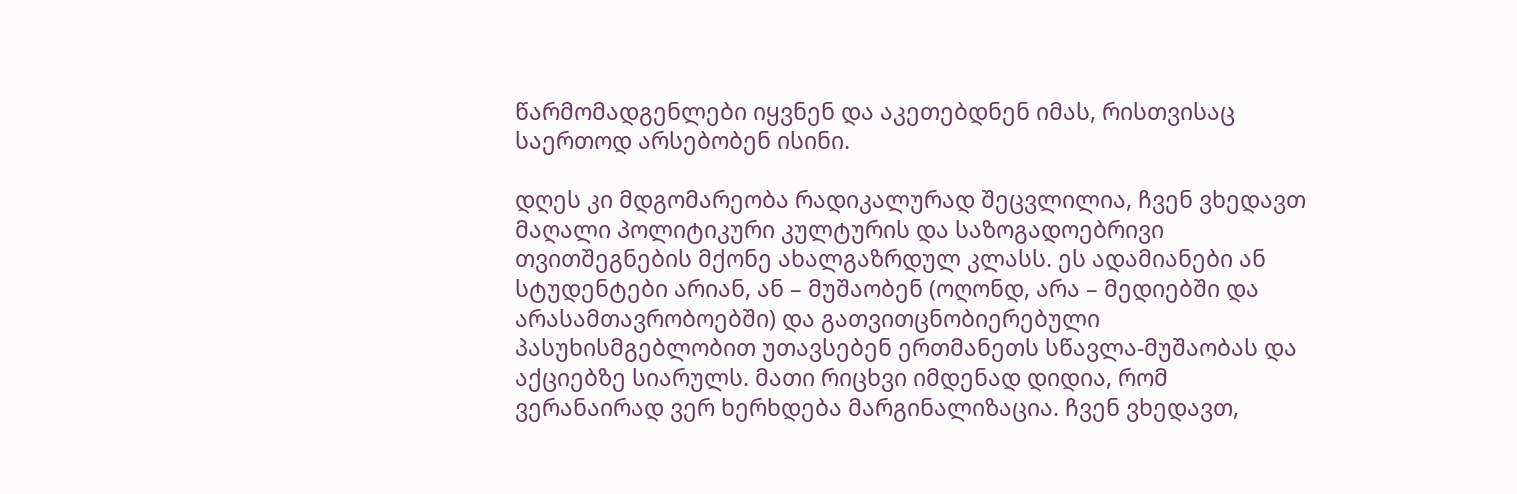წარმომადგენლები იყვნენ და აკეთებდნენ იმას, რისთვისაც საერთოდ არსებობენ ისინი.

დღეს კი მდგომარეობა რადიკალურად შეცვლილია, ჩვენ ვხედავთ მაღალი პოლიტიკური კულტურის და საზოგადოებრივი თვითშეგნების მქონე ახალგაზრდულ კლასს. ეს ადამიანები ან სტუდენტები არიან, ან – მუშაობენ (ოღონდ, არა – მედიებში და არასამთავრობოებში) და გათვითცნობიერებული პასუხისმგებლობით უთავსებენ ერთმანეთს სწავლა-მუშაობას და აქციებზე სიარულს. მათი რიცხვი იმდენად დიდია, რომ ვერანაირად ვერ ხერხდება მარგინალიზაცია. ჩვენ ვხედავთ,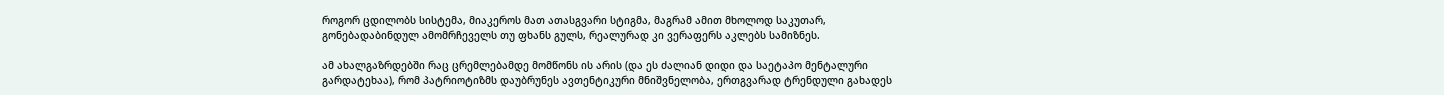როგორ ცდილობს სისტემა, მიაკეროს მათ ათასგვარი სტიგმა, მაგრამ ამით მხოლოდ საკუთარ, გონებადაბინდულ ამომრჩეველს თუ ფხანს გულს, რეალურად კი ვერაფერს აკლებს სამიზნეს.

ამ ახალგაზრდებში რაც ცრემლებამდე მომწონს ის არის (და ეს ძალიან დიდი და საეტაპო მენტალური გარდატეხაა), რომ პატრიოტიზმს დაუბრუნეს ავთენტიკური მნიშვნელობა, ერთგვარად ტრენდული გახადეს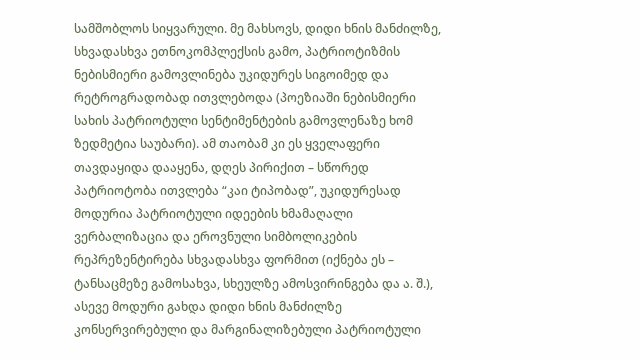სამშობლოს სიყვარული. მე მახსოვს, დიდი ხნის მანძილზე, სხვადასხვა ეთნოკომპლექსის გამო, პატრიოტიზმის ნებისმიერი გამოვლინება უკიდურეს სიგოიმედ და რეტროგრადობად ითვლებოდა (პოეზიაში ნებისმიერი სახის პატრიოტული სენტიმენტების გამოვლენაზე ხომ ზედმეტია საუბარი). ამ თაობამ კი ეს ყველაფერი თავდაყიდა დააყენა, დღეს პირიქით – სწორედ პატრიოტობა ითვლება “კაი ტიპობად”, უკიდურესად მოდურია პატრიოტული იდეების ხმამაღალი ვერბალიზაცია და ეროვნული სიმბოლიკების რეპრეზენტირება სხვადასხვა ფორმით (იქნება ეს – ტანსაცმეზე გამოსახვა, სხეულზე ამოსვირინგება და ა. შ.), ასევე მოდური გახდა დიდი ხნის მანძილზე კონსერვირებული და მარგინალიზებული პატრიოტული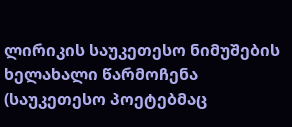ლირიკის საუკეთესო ნიმუშების ხელახალი წარმოჩენა (საუკეთესო პოეტებმაც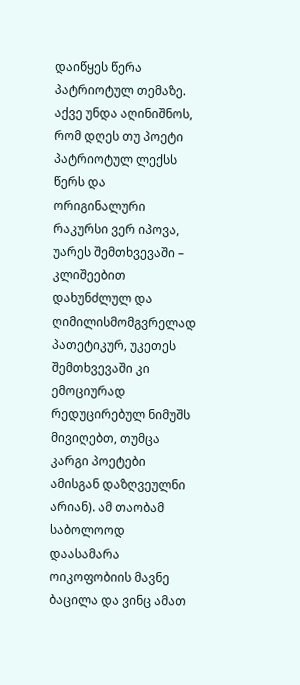დაიწყეს წერა პატრიოტულ თემაზე. აქვე უნდა აღინიშნოს, რომ დღეს თუ პოეტი პატრიოტულ ლექსს წერს და ორიგინალური რაკურსი ვერ იპოვა, უარეს შემთხვევაში – კლიშეებით დახუნძლულ და ღიმილისმომგვრელად პათეტიკურ, უკეთეს შემთხვევაში კი ემოციურად რედუცირებულ ნიმუშს მივიღებთ, თუმცა კარგი პოეტები ამისგან დაზღვეულნი არიან). ამ თაობამ საბოლოოდ დაასამარა ოიკოფობიის მავნე ბაცილა და ვინც ამათ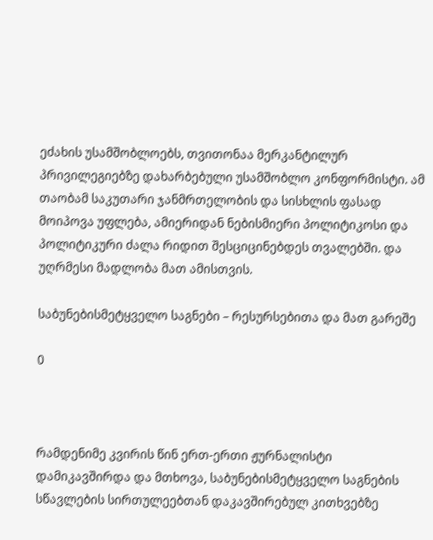ეძახის უსამშობლოებს, თვითონაა მერკანტილურ პრივილეგიებზე დახარბებული უსამშობლო კონფორმისტი. ამ თაობამ საკუთარი ჯანმრთელობის და სისხლის ფასად მოიპოვა უფლება, ამიერიდან ნებისმიერი პოლიტიკოსი და პოლიტიკური ძალა რიდით შესციცინებდეს თვალებში. და უღრმესი მადლობა მათ ამისთვის.

საბუნებისმეტყველო საგნები – რესურსებითა და მათ გარეშე

0



რამდენიმე კვირის წინ ერთ-ერთი ჟურნალისტი დამიკავშირდა და მთხოვა, საბუნებისმეტყველო საგნების სწავლების სირთულეებთან დაკავშირებულ კითხვებზე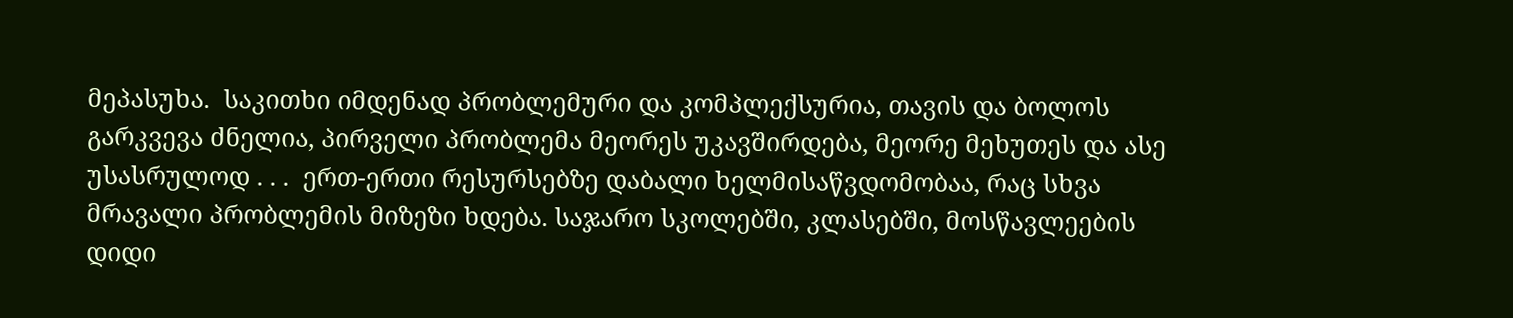მეპასუხა.  საკითხი იმდენად პრობლემური და კომპლექსურია, თავის და ბოლოს გარკვევა ძნელია, პირველი პრობლემა მეორეს უკავშირდება, მეორე მეხუთეს და ასე უსასრულოდ . . .  ერთ-ერთი რესურსებზე დაბალი ხელმისაწვდომობაა, რაც სხვა მრავალი პრობლემის მიზეზი ხდება. საჯარო სკოლებში, კლასებში, მოსწავლეების დიდი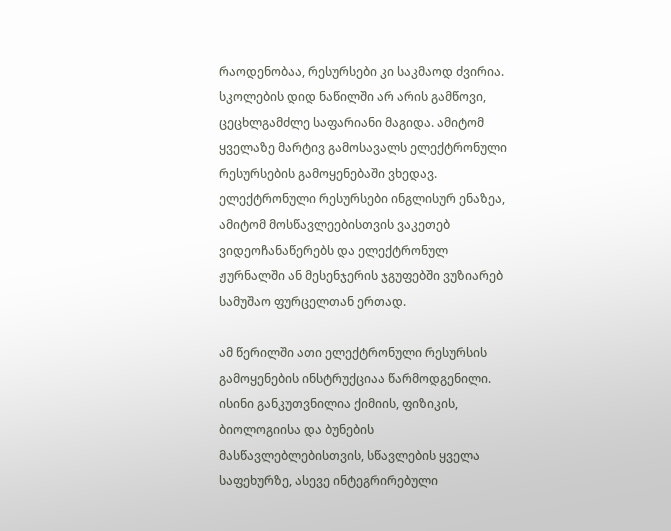რაოდენობაა, რესურსები კი საკმაოდ ძვირია.  სკოლების დიდ ნაწილში არ არის გამწოვი, ცეცხლგამძლე საფარიანი მაგიდა. ამიტომ ყველაზე მარტივ გამოსავალს ელექტრონული რესურსების გამოყენებაში ვხედავ. ელექტრონული რესურსები ინგლისურ ენაზეა, ამიტომ მოსწავლეებისთვის ვაკეთებ ვიდეოჩანაწერებს და ელექტრონულ ჟურნალში ან მესენჯერის ჯგუფებში ვუზიარებ სამუშაო ფურცელთან ერთად.

ამ წერილში ათი ელექტრონული რესურსის გამოყენების ინსტრუქციაა წარმოდგენილი. ისინი განკუთვნილია ქიმიის, ფიზიკის, ბიოლოგიისა და ბუნების მასწავლებლებისთვის, სწავლების ყველა საფეხურზე, ასევე ინტეგრირებული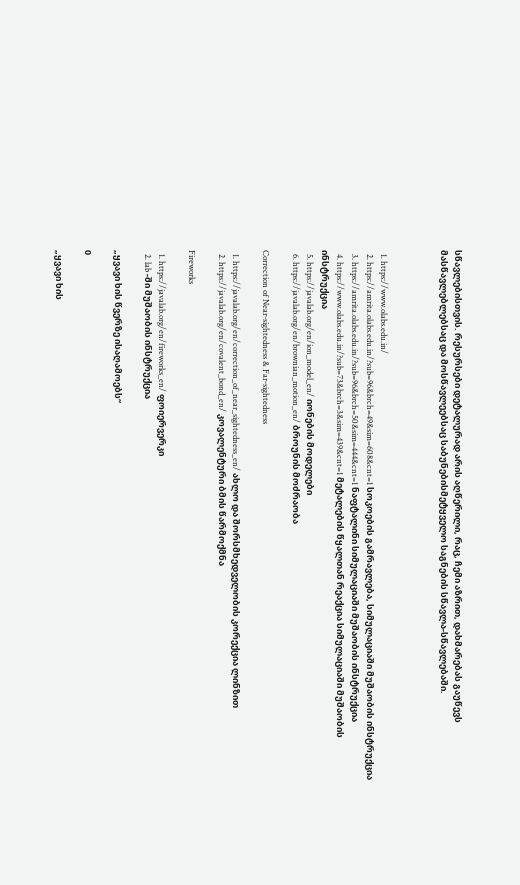სწავლებისთვის. რესურსები დეტალურად არის აღწერილი, რაც, ჩემი აზრით, დახმარებას გაუწევს მასწავლებლებსაც და მოსწავლეებსაც საბუნებისმეტყველო საგნების სწავლა-სწავლებაში.



  1. https://www.olabs.edu.in/
  2. https://amrita.olabs.edu.in/?sub=96&brch=49&sim=608&cnt=1 სოკოების გამრავლება, სიმულაციაში მუშაობის ინსტრუქცია
  3. https://amrita.olabs.edu.in/?sub=96&brch=50&sim=444&cnt=1 ნაფტალინი სიმულაციაში მუშაობის ინსტრუქცია
  4. https://www.olabs.edu.in/?sub=73&brch=3&sim=439&cnt=1 მეტალების წყალთან რეაქცია სიმულაციაში მუშაობის ინსტრუქცია
  5. https://javalab.org/en/ion_model_en/ იონების მოდელები
  6. https://javalab.org/en/brownian_motion_en/ ბროუნის მოძრაობა

Correction of Near-sightedness & Far-sightedness

  1. https://javalab.org/en/correction_of_near_sightedness_en/ ახლო და შორსმხედველობის კორექცია ლინზით
  2. https://javalab.org/en/covalent_bond_en/ კოვალენტური ბმის წარმოქმნა

Fireworks

  1. https://javalab.org/en/fireworks_en/ ფოიერვერკი
  2. lab -ში მუშაობის ინსტრუქცია

„ყვავი ხის წვერზე ისაღამოებს“

0

„ყვავი ხის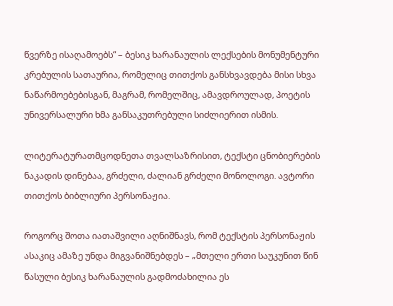წვერზე ისაღამოებს“ – ბესიკ ხარანაულის ლექსების მონუმენტური კრებულის სათაურია, რომელიც თითქოს განსხვავდება მისი სხვა ნაწარმოებებისგან, მაგრამ, რომელშიც, ამავდროულად, პოეტის უნივერსალური ხმა განსაკუთრებული სიძლიერით ისმის.

ლიტერატურათმცოდნეთა თვალსაზრისით, ტექსტი ცნობიერების ნაკადის დინებაა, გრძელი, ძალიან გრძელი მონოლოგი. ავტორი თითქოს ბიბლიური პერსონაჟია.

როგორც შოთა იათაშვილი აღნიშნავს, რომ ტექსტის პერსონაჟის ასაკიც ამაზე უნდა მიგვანიშნებდეს – „მთელი ერთი საუკუნით წინ წასული ბესიკ ხარანაულის გადმოძახილია ეს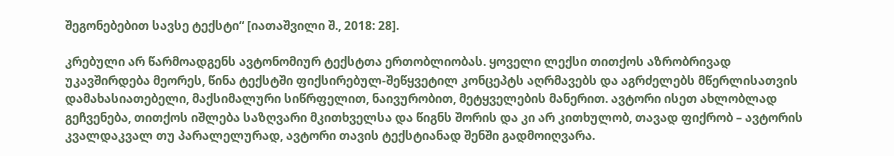შეგონებებით სავსე ტექსტი“ [იათაშვილი შ., 2018: 28].

კრებული არ წარმოადგენს ავტონომიურ ტექსტთა ერთობლიობას. ყოველი ლექსი თითქოს აზრობრივად უკავშირდება მეორეს, წინა ტექსტში ფიქსირებულ-შეწყვეტილ კონცეპტს აღრმავებს და აგრძელებს მწერლისათვის დამახასიათებელი, მაქსიმალური სიწრფელით, ნაივურობით, მეტყველების მანერით. ავტორი ისეთ ახლობლად გეჩვენება, თითქოს იშლება საზღვარი მკითხველსა და წიგნს შორის და კი არ კითხულობ, თავად ფიქრობ – ავტორის კვალდაკვალ თუ პარალელურად, ავტორი თავის ტექსტიანად შენში გადმოიღვარა.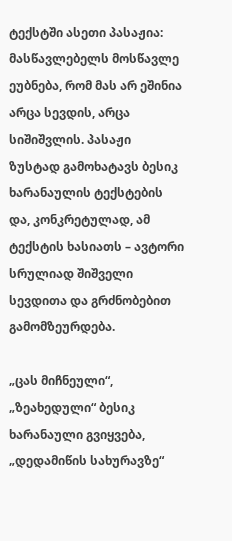ტექსტში ასეთი პასაჟია: მასწავლებელს მოსწავლე ეუბნება, რომ მას არ ეშინია არცა სევდის, არცა სიშიშვლის. პასაჟი ზუსტად გამოხატავს ბესიკ ხარანაულის ტექსტების და, კონკრეტულად, ამ ტექსტის ხასიათს – ავტორი სრულიად შიშველი სევდითა და გრძნობებით გამომზეურდება.

„ცას მიჩნეული“, „ზეახედული“ ბესიკ ხარანაული გვიყვება, „დედამიწის სახურავზე“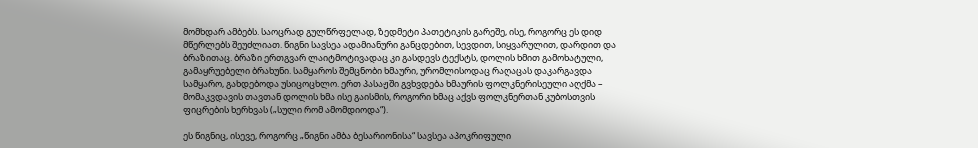მომხდარ ამბებს. საოცრად გულწრფელად, ზედმეტი პათეტიკის გარეშე, ისე, როგორც ეს დიდ მწერლებს შეუძლიათ. წიგნი სავსეა ადამიანური განცდებით, სევდით, სიყვარულით, დარდით და ბრაზითაც. ბრაზი ერთგვარ ლაიტმოტივადაც კი გასდევს ტექსტს, დოლის ხმით გამოხატული, გამაყრუებელი ბრახუნი. სამყაროს შემცნობი ხმაური, ურომლისოდაც რაღაცას დაკარგავდა სამყარო, გახდებოდა უსიცოცხლო. ერთ პასაჟში გვხვდება ხმაურის ფოლკნერისეული აღქმა – მომაკვდავის თავთან დოლის ხმა ისე გაისმის, როგორი ხმაც აქვს ფოლკნერთან კუბოსთვის ფიცრების ხერხვას („სული რომ ამომდიოდა“).

ეს წიგნიც, ისევე, როგორც „წიგნი ამბა ბესარიონისა“ სავსეა აპოკრიფული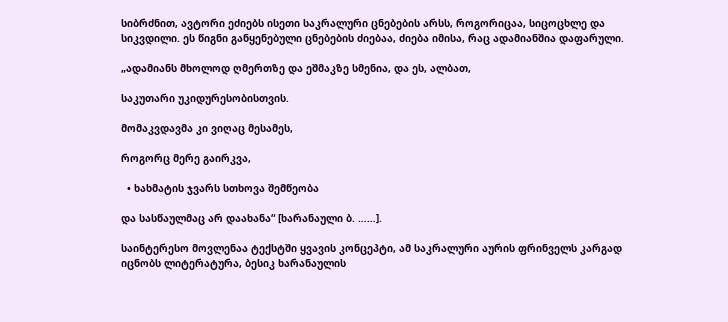სიბრძნით, ავტორი ეძიებს ისეთი საკრალური ცნებების არსს, როგორიცაა, სიცოცხლე და სიკვდილი. ეს წიგნი განყენებული ცნებების ძიებაა, ძიება იმისა, რაც ადამიანშია დაფარული.

„ადამიანს მხოლოდ ღმერთზე და ეშმაკზე სმენია, და ეს, ალბათ,

საკუთარი უკიდურესობისთვის.

მომაკვდავმა კი ვიღაც მესამეს,

როგორც მერე გაირკვა,

  • ხახმატის ჯვარს სთხოვა შემწეობა

და სასწაულმაც არ დაახანა“ [ხარანაული ბ. ……].

საინტერესო მოვლენაა ტექსტში ყვავის კონცეპტი, ამ საკრალური აურის ფრინველს კარგად იცნობს ლიტერატურა, ბესიკ ხარანაულის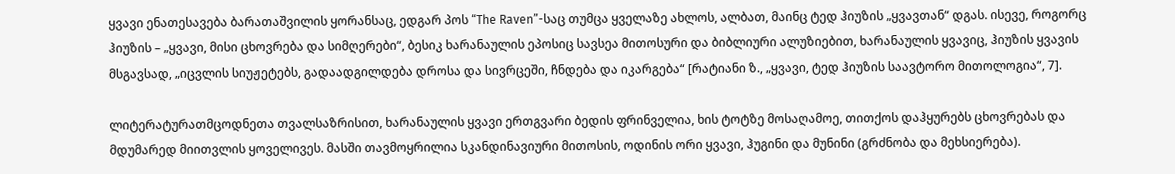ყვავი ენათესავება ბარათაშვილის ყორანსაც, ედგარ პოს “The Raven”-საც თუმცა ყველაზე ახლოს, ალბათ, მაინც ტედ ჰიუზის „ყვავთან“ დგას. ისევე, როგორც ჰიუზის – „ყვავი, მისი ცხოვრება და სიმღერები“, ბესიკ ხარანაულის ეპოსიც სავსეა მითოსური და ბიბლიური ალუზიებით, ხარანაულის ყვავიც, ჰიუზის ყვავის მსგავსად, „იცვლის სიუჟეტებს, გადაადგილდება დროსა და სივრცეში, ჩნდება და იკარგება“ [რატიანი ზ., „ყვავი, ტედ ჰიუზის საავტორო მითოლოგია“, 7].

ლიტერატურათმცოდნეთა თვალსაზრისით, ხარანაულის ყვავი ერთგვარი ბედის ფრინველია, ხის ტოტზე მოსაღამოე, თითქოს დაჰყურებს ცხოვრებას და მდუმარედ მიითვლის ყოველივეს. მასში თავმოყრილია სკანდინავიური მითოსის, ოდინის ორი ყვავი, ჰუგინი და მუნინი (გრძნობა და მეხსიერება).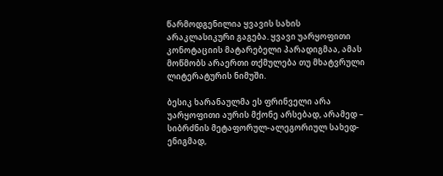წარმოდგენილია ყვავის სახის არაკლასიკური გაგება. ყვავი უარყოფითი კონოტაციის მატარებელი პარადიგმაა, ამას მოწმობს არაერთი თქმულება თუ მხატვრული ლიტერატურის ნიმუში.

ბესიკ ხარანაულმა ეს ფრინველი არა უარყოფითი აურის მქონე არსებად, არამედ – სიბრძნის მეტაფორულ-ალეგორიულ სახედ-ენიგმად,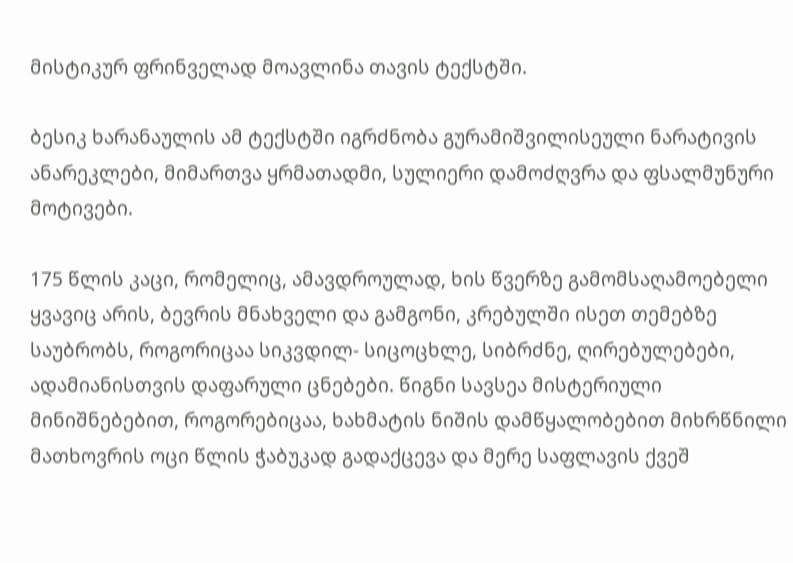მისტიკურ ფრინველად მოავლინა თავის ტექსტში.

ბესიკ ხარანაულის ამ ტექსტში იგრძნობა გურამიშვილისეული ნარატივის ანარეკლები, მიმართვა ყრმათადმი, სულიერი დამოძღვრა და ფსალმუნური მოტივები.

175 წლის კაცი, რომელიც, ამავდროულად, ხის წვერზე გამომსაღამოებელი ყვავიც არის, ბევრის მნახველი და გამგონი, კრებულში ისეთ თემებზე საუბრობს, როგორიცაა სიკვდილ- სიცოცხლე, სიბრძნე, ღირებულებები, ადამიანისთვის დაფარული ცნებები. წიგნი სავსეა მისტერიული მინიშნებებით, როგორებიცაა, ხახმატის ნიშის დამწყალობებით მიხრწნილი მათხოვრის ოცი წლის ჭაბუკად გადაქცევა და მერე საფლავის ქვეშ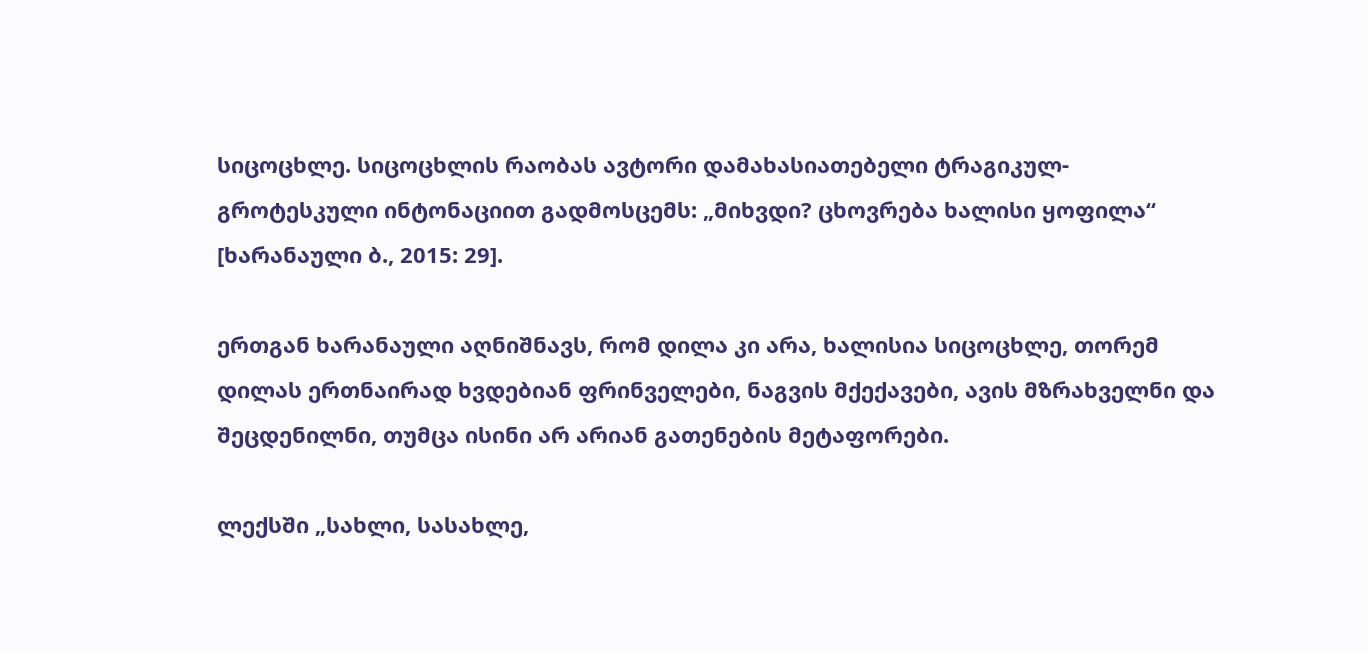სიცოცხლე. სიცოცხლის რაობას ავტორი დამახასიათებელი ტრაგიკულ-გროტესკული ინტონაციით გადმოსცემს: „მიხვდი? ცხოვრება ხალისი ყოფილა“ [ხარანაული ბ., 2015: 29].

ერთგან ხარანაული აღნიშნავს, რომ დილა კი არა, ხალისია სიცოცხლე, თორემ დილას ერთნაირად ხვდებიან ფრინველები, ნაგვის მქექავები, ავის მზრახველნი და შეცდენილნი, თუმცა ისინი არ არიან გათენების მეტაფორები.

ლექსში „სახლი, სასახლე,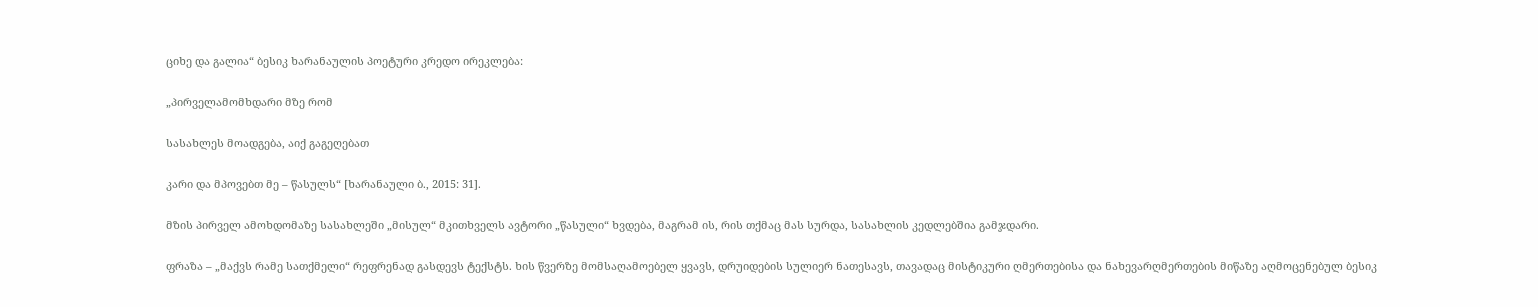ციხე და გალია“ ბესიკ ხარანაულის პოეტური კრედო ირეკლება:

„პირველამომხდარი მზე რომ

სასახლეს მოადგება, აიქ გაგეღებათ

კარი და მპოვებთ მე – წასულს“ [ხარანაული ბ., 2015: 31].

მზის პირველ ამოხდომაზე სასახლეში „მისულ“ მკითხველს ავტორი „წასული“ ხვდება, მაგრამ ის, რის თქმაც მას სურდა, სასახლის კედლებშია გამჯდარი.

ფრაზა – „მაქვს რამე სათქმელი“ რეფრენად გასდევს ტექსტს. ხის წვერზე მომსაღამოებელ ყვავს, დრუიდების სულიერ ნათესავს, თავადაც მისტიკური ღმერთებისა და ნახევარღმერთების მიწაზე აღმოცენებულ ბესიკ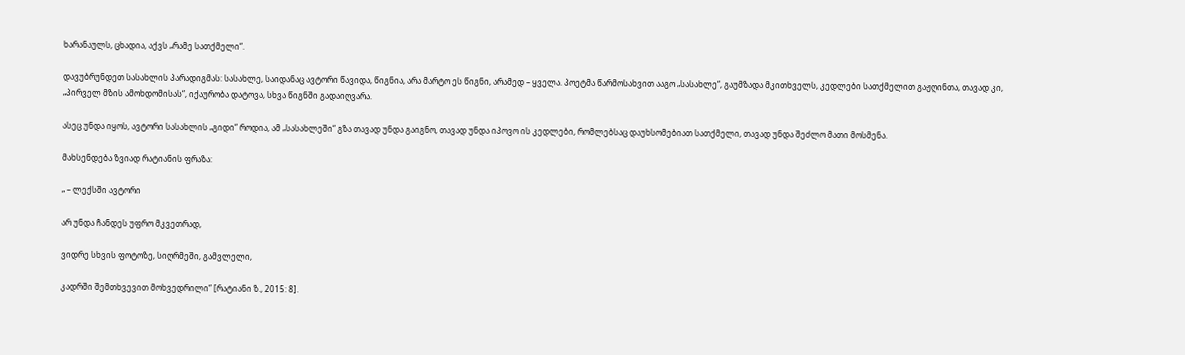ხარანაულს, ცხადია, აქვს „რამე სათქმელი“.

დავუბრუნდეთ სასახლის პარადიგმას: სასახლე, საიდანაც ავტორი წავიდა, წიგნია, არა მარტო ეს წიგნი, არამედ – ყველა. პოეტმა წარმოსახვით ააგო „სასახლე“, გაუმზადა მკითხველს, კედლები სათქმელით გაჟღინთა, თავად კი, „პირველ მზის ამოხდომისას“, იქაურობა დატოვა, სხვა წიგნში გადაიღვარა.

ასეც უნდა იყოს, ავტორი სასახლის „გიდი“ როდია, ამ „სასახლეში“ გზა თავად უნდა გაიგნო, თავად უნდა იპოვო ის კედლები, რომლებსაც დაუხსომებიათ სათქმელი, თავად უნდა შეძლო მათი მოსმენა.

მახსენდება ზვიად რატიანის ფრაზა:

„ – ლექსში ავტორი

არ უნდა ჩანდეს უფრო მკვეთრად,

ვიდრე სხვის ფოტოზე, სიღრმეში, გამვლელი,

კადრში შემთხვევით მოხვედრილი“ [რატიანი ზ., 2015: 8].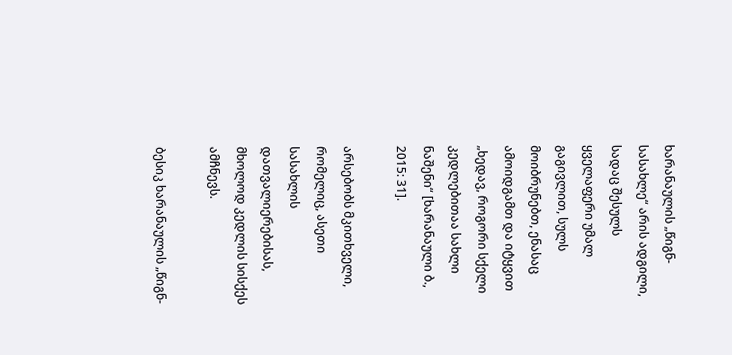ხარანაულის „წიგნ-სასახლე“ არის ადგილი, სადაც შესულს ყველაფერი უმალ გაგივლით, სულს მოიბრუნებთ, ენასაც ამოიდგამთ და იტყვით „ხედავ, როგორი სქელი კედლებითაა სახლი ნაშენი“ [ხარანაული ბ., 2015: 31].

არსებობს მკითხველი, რომელიც, ასეთი სასახლის დათვალიერებისას, მხოლოდ კედლის სისქეს ამჩნევს.

ბესიკ ხარანაულის „წიგნ-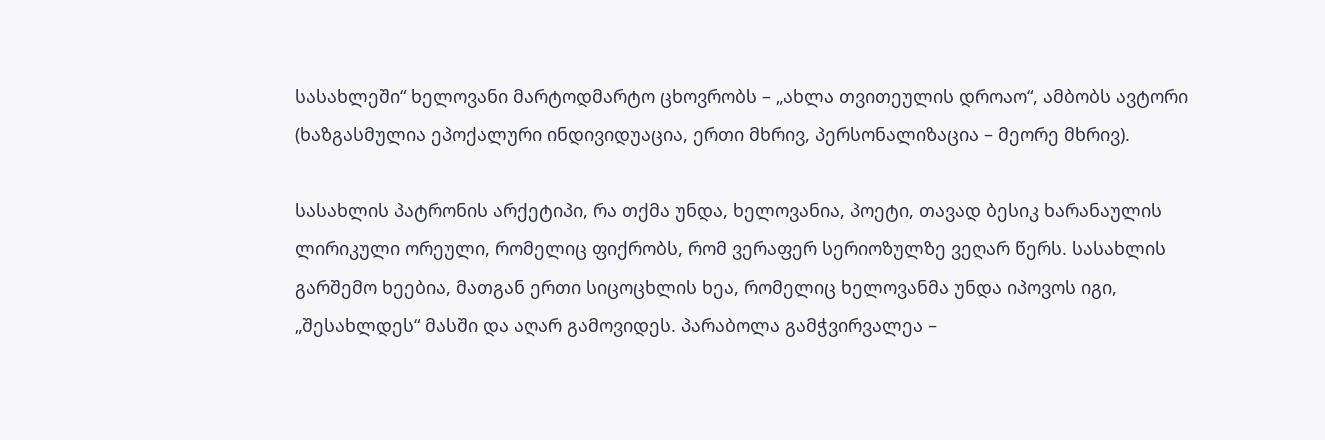სასახლეში“ ხელოვანი მარტოდმარტო ცხოვრობს – „ახლა თვითეულის დროაო“, ამბობს ავტორი (ხაზგასმულია ეპოქალური ინდივიდუაცია, ერთი მხრივ, პერსონალიზაცია – მეორე მხრივ).

სასახლის პატრონის არქეტიპი, რა თქმა უნდა, ხელოვანია, პოეტი, თავად ბესიკ ხარანაულის ლირიკული ორეული, რომელიც ფიქრობს, რომ ვერაფერ სერიოზულზე ვეღარ წერს. სასახლის გარშემო ხეებია, მათგან ერთი სიცოცხლის ხეა, რომელიც ხელოვანმა უნდა იპოვოს იგი, „შესახლდეს“ მასში და აღარ გამოვიდეს. პარაბოლა გამჭვირვალეა –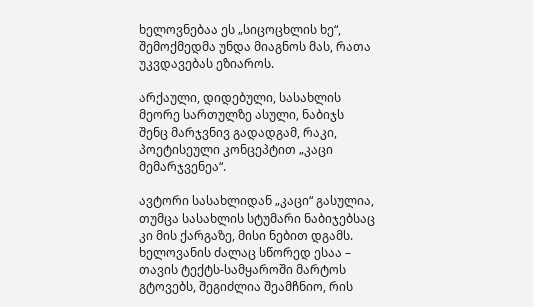ხელოვნებაა ეს „სიცოცხლის ხე“, შემოქმედმა უნდა მიაგნოს მას, რათა უკვდავებას ეზიაროს.

არქაული, დიდებული, სასახლის მეორე სართულზე ასული, ნაბიჯს შენც მარჯვნივ გადადგამ, რაკი, პოეტისეული კონცეპტით „კაცი მემარჯვენეა“.

ავტორი სასახლიდან „კაცი“ გასულია, თუმცა სასახლის სტუმარი ნაბიჯებსაც კი მის ქარგაზე, მისი ნებით დგამს. ხელოვანის ძალაც სწორედ ესაა – თავის ტექტს-სამყაროში მარტოს გტოვებს, შეგიძლია შეამჩნიო, რის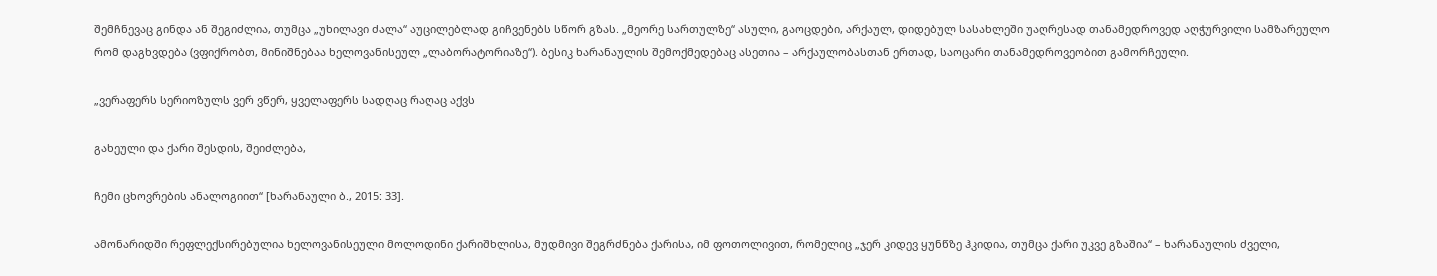შემჩნევაც გინდა ან შეგიძლია, თუმცა „უხილავი ძალა“ აუცილებლად გიჩვენებს სწორ გზას. „მეორე სართულზე“ ასული, გაოცდები, არქაულ, დიდებულ სასახლეში უაღრესად თანამედროვედ აღჭურვილი სამზარეულო რომ დაგხვდება (ვფიქრობთ, მინიშნებაა ხელოვანისეულ „ლაბორატორიაზე“). ბესიკ ხარანაულის შემოქმედებაც ასეთია – არქაულობასთან ერთად, საოცარი თანამედროვეობით გამორჩეული.

„ვერაფერს სერიოზულს ვერ ვწერ, ყველაფერს სადღაც რაღაც აქვს

გახეული და ქარი შესდის, შეიძლება,

ჩემი ცხოვრების ანალოგიით“ [ხარანაული ბ., 2015: 33].

ამონარიდში რეფლექსირებულია ხელოვანისეული მოლოდინი ქარიშხლისა, მუდმივი შეგრძნება ქარისა, იმ ფოთოლივით, რომელიც „ჯერ კიდევ ყუნწზე ჰკიდია, თუმცა ქარი უკვე გზაშია“ – ხარანაულის ძველი,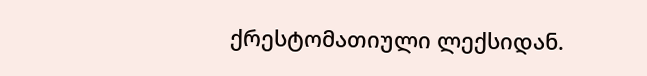ქრესტომათიული ლექსიდან.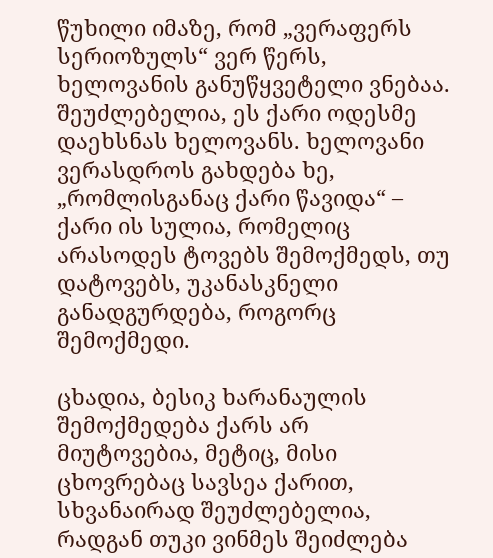წუხილი იმაზე, რომ „ვერაფერს სერიოზულს“ ვერ წერს, ხელოვანის განუწყვეტელი ვნებაა. შეუძლებელია, ეს ქარი ოდესმე დაეხსნას ხელოვანს. ხელოვანი ვერასდროს გახდება ხე, „რომლისგანაც ქარი წავიდა“ – ქარი ის სულია, რომელიც არასოდეს ტოვებს შემოქმედს, თუ დატოვებს, უკანასკნელი განადგურდება, როგორც შემოქმედი.

ცხადია, ბესიკ ხარანაულის შემოქმედება ქარს არ მიუტოვებია, მეტიც, მისი ცხოვრებაც სავსეა ქარით, სხვანაირად შეუძლებელია, რადგან თუკი ვინმეს შეიძლება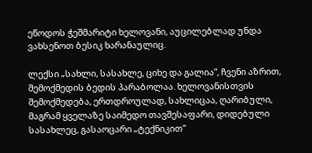ეწოდოს ჭეშმარიტი ხელოვანი, აუცილებლად უნდა ვახსენოთ ბესიკ ხარანაულიც.

ლექსი „სახლი, სასახლე, ციხე და გალია“, ჩვენი აზრით, შემოქმედის ბედის პარაბოლაა. ხელოვანისთვის შემოქმედება, ერთდროულად, სახლიცაა, ღარიბული, მაგრამ ყველაზე საიმედო თავშესაფარი, დიდებული სასახლეც, გასაოცარი „ტექნიკით“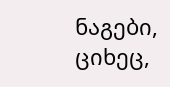ნაგები, ციხეც,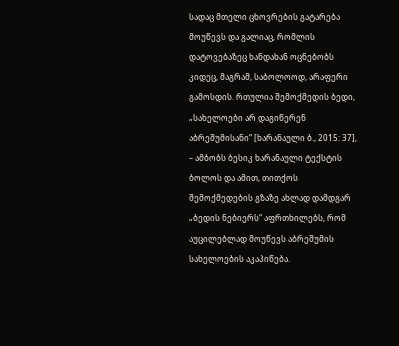სადაც მთელი ცხოვრების გატარება მოუწევს და გალიაც, რომლის დატოვებაზეც ხანდახან ოცნებობს კიდეც, მაგრამ, საბოლოოდ, არაფერი გამოსდის. რთულია შემოქმედის ბედი, „სახელოები არ დაგიწერენ აბრეშუმისანი“ [ხარანაული ბ., 2015: 37], – ამბობს ბესიკ ხარანაული ტექსტის ბოლოს და ამით, თითქოს შემოქმედების გზაზე ახლად დამდგარ „ბედის ნებიერს“ აფრთხილებს, რომ აუცილებლად მოუწევს აბრეშუმის სახელოების აკაპიწება.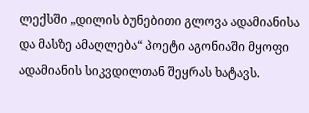ლექსში „დილის ბუნებითი გლოვა ადამიანისა და მასზე ამაღლება“ პოეტი აგონიაში მყოფი ადამიანის სიკვდილთან შეყრას ხატავს.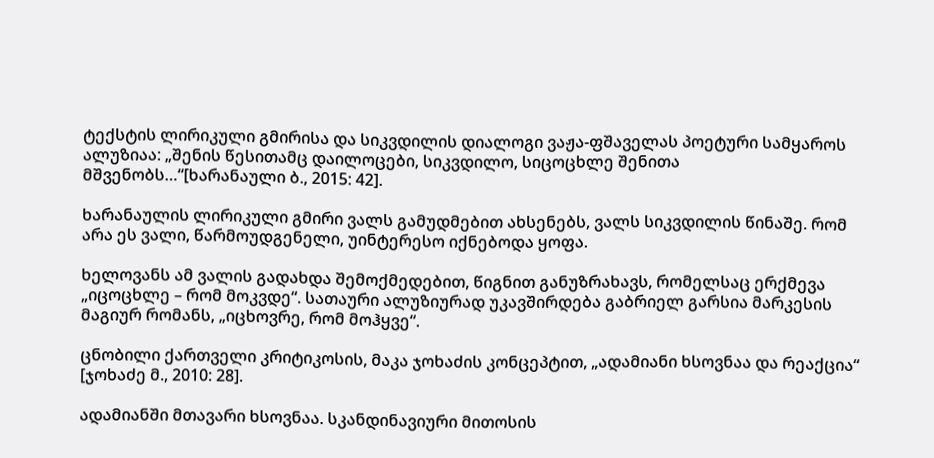ტექსტის ლირიკული გმირისა და სიკვდილის დიალოგი ვაჟა-ფშაველას პოეტური სამყაროს ალუზიაა: „შენის წესითამც დაილოცები, სიკვდილო, სიცოცხლე შენითა მშვენობს…“[ხარანაული ბ., 2015: 42].

ხარანაულის ლირიკული გმირი ვალს გამუდმებით ახსენებს, ვალს სიკვდილის წინაშე. რომ არა ეს ვალი, წარმოუდგენელი, უინტერესო იქნებოდა ყოფა.

ხელოვანს ამ ვალის გადახდა შემოქმედებით, წიგნით განუზრახავს, რომელსაც ერქმევა „იცოცხლე – რომ მოკვდე“. სათაური ალუზიურად უკავშირდება გაბრიელ გარსია მარკესის მაგიურ რომანს, „იცხოვრე, რომ მოჰყვე“.

ცნობილი ქართველი კრიტიკოსის, მაკა ჯოხაძის კონცეპტით, „ადამიანი ხსოვნაა და რეაქცია“ [ჯოხაძე მ., 2010: 28].

ადამიანში მთავარი ხსოვნაა. სკანდინავიური მითოსის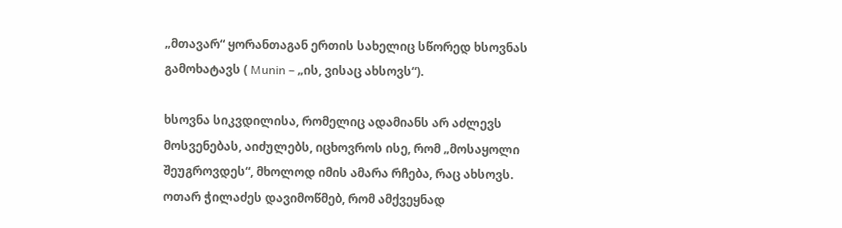„მთავარ“ ყორანთაგან ერთის სახელიც სწორედ ხსოვნას გამოხატავს ( Munin – „ის, ვისაც ახსოვს“).

ხსოვნა სიკვდილისა, რომელიც ადამიანს არ აძლევს მოსვენებას, აიძულებს, იცხოვროს ისე, რომ „მოსაყოლი შეუგროვდეს“, მხოლოდ იმის ამარა რჩება, რაც ახსოვს. ოთარ ჭილაძეს დავიმოწმებ, რომ ამქვეყნად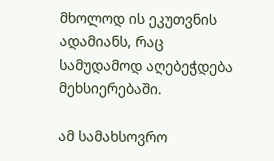მხოლოდ ის ეკუთვნის ადამიანს, რაც სამუდამოდ აღებეჭდება მეხსიერებაში.

ამ სამახსოვრო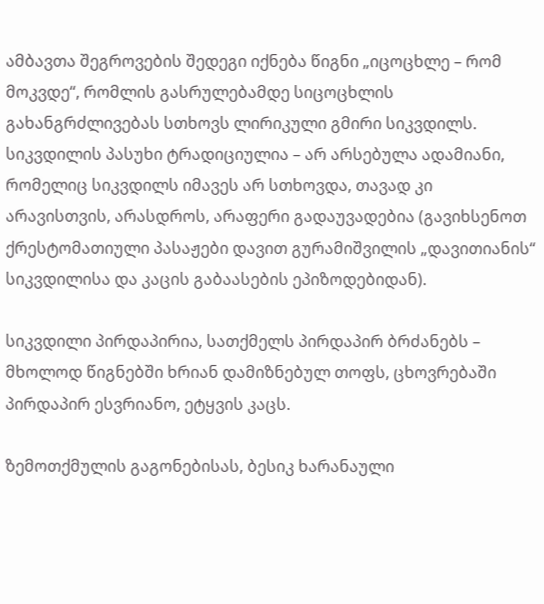ამბავთა შეგროვების შედეგი იქნება წიგნი „იცოცხლე – რომ მოკვდე“, რომლის გასრულებამდე სიცოცხლის გახანგრძლივებას სთხოვს ლირიკული გმირი სიკვდილს. სიკვდილის პასუხი ტრადიციულია – არ არსებულა ადამიანი, რომელიც სიკვდილს იმავეს არ სთხოვდა, თავად კი არავისთვის, არასდროს, არაფერი გადაუვადებია (გავიხსენოთ ქრესტომათიული პასაჟები დავით გურამიშვილის „დავითიანის“ სიკვდილისა და კაცის გაბაასების ეპიზოდებიდან).

სიკვდილი პირდაპირია, სათქმელს პირდაპირ ბრძანებს – მხოლოდ წიგნებში ხრიან დამიზნებულ თოფს, ცხოვრებაში პირდაპირ ესვრიანო, ეტყვის კაცს.

ზემოთქმულის გაგონებისას, ბესიკ ხარანაული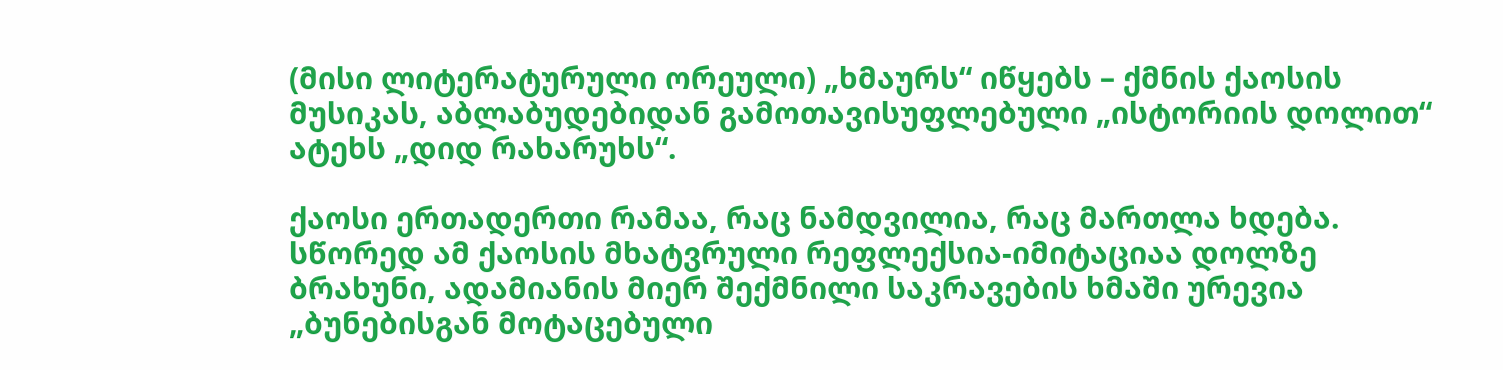(მისი ლიტერატურული ორეული) „ხმაურს“ იწყებს – ქმნის ქაოსის მუსიკას, აბლაბუდებიდან გამოთავისუფლებული „ისტორიის დოლით“ ატეხს „დიდ რახარუხს“.

ქაოსი ერთადერთი რამაა, რაც ნამდვილია, რაც მართლა ხდება. სწორედ ამ ქაოსის მხატვრული რეფლექსია-იმიტაციაა დოლზე ბრახუნი, ადამიანის მიერ შექმნილი საკრავების ხმაში ურევია „ბუნებისგან მოტაცებული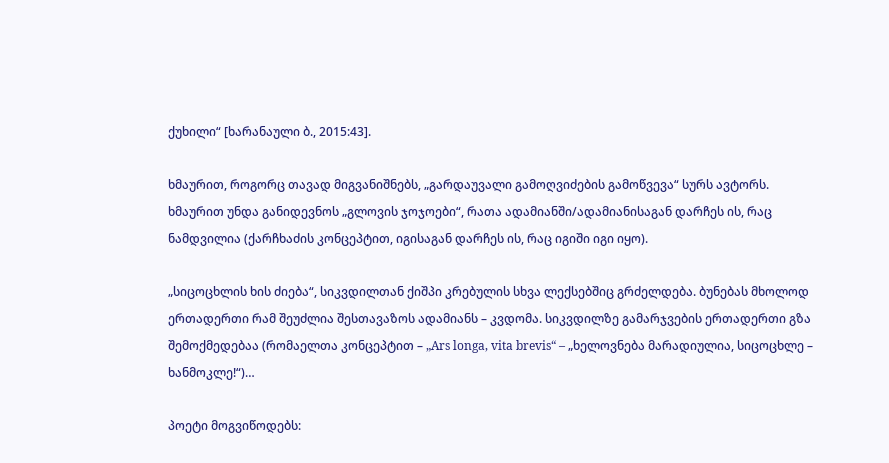ქუხილი“ [ხარანაული ბ., 2015:43].

ხმაურით, როგორც თავად მიგვანიშნებს, „გარდაუვალი გამოღვიძების გამოწვევა“ სურს ავტორს. ხმაურით უნდა განიდევნოს „გლოვის ჯოჯოები“, რათა ადამიანში/ადამიანისაგან დარჩეს ის, რაც ნამდვილია (ქარჩხაძის კონცეპტით, იგისაგან დარჩეს ის, რაც იგიში იგი იყო).

„სიცოცხლის ხის ძიება“, სიკვდილთან ქიშპი კრებულის სხვა ლექსებშიც გრძელდება. ბუნებას მხოლოდ ერთადერთი რამ შეუძლია შესთავაზოს ადამიანს – კვდომა. სიკვდილზე გამარჯვების ერთადერთი გზა შემოქმედებაა (რომაელთა კონცეპტით – „Ars longa, vita brevis“ – „ხელოვნება მარადიულია, სიცოცხლე – ხანმოკლე!“)…

პოეტი მოგვიწოდებს: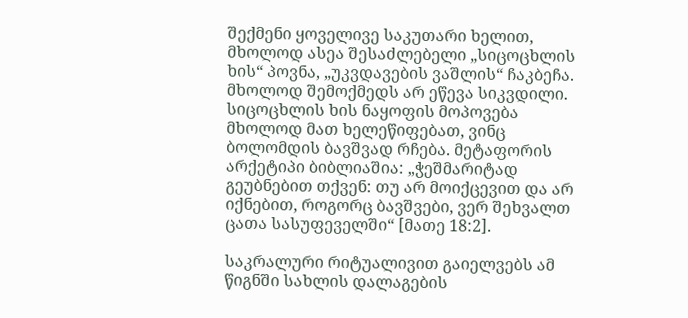შექმენი ყოველივე საკუთარი ხელით, მხოლოდ ასეა შესაძლებელი „სიცოცხლის ხის“ პოვნა, „უკვდავების ვაშლის“ ჩაკბეჩა. მხოლოდ შემოქმედს არ ეწევა სიკვდილი. სიცოცხლის ხის ნაყოფის მოპოვება მხოლოდ მათ ხელეწიფებათ, ვინც ბოლომდის ბავშვად რჩება. მეტაფორის არქეტიპი ბიბლიაშია: „ჭეშმარიტად გეუბნებით თქვენ: თუ არ მოიქცევით და არ იქნებით, როგორც ბავშვები, ვერ შეხვალთ ცათა სასუფეველში“ [მათე 18:2].

საკრალური რიტუალივით გაიელვებს ამ წიგნში სახლის დალაგების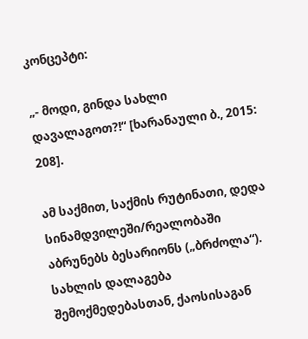კონცეპტი:

„- მოდი, გინდა სახლი დავალაგოთ?!“ [ხარანაული ბ., 2015: 208].

ამ საქმით, საქმის რუტინათი, დედა სინამდვილეში/რეალობაში აბრუნებს ბესარიონს („ბრძოლა“). სახლის დალაგება შემოქმედებასთან, ქაოსისაგან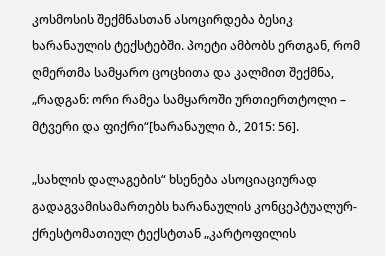კოსმოსის შექმნასთან ასოცირდება ბესიკ ხარანაულის ტექსტებში. პოეტი ამბობს ერთგან, რომ ღმერთმა სამყარო ცოცხითა და კალმით შექმნა, „რადგან: ორი რამეა სამყაროში ურთიერთტოლი – მტვერი და ფიქრი“[ხარანაული ბ., 2015: 56].

„სახლის დალაგების“ ხსენება ასოციაციურად გადაგვამისამართებს ხარანაულის კონცეპტუალურ-ქრესტომათიულ ტექსტთან „კარტოფილის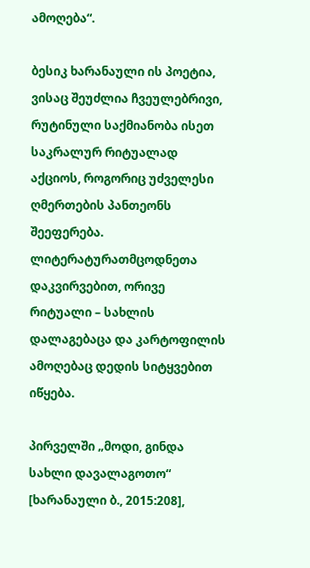ამოღება“.

ბესიკ ხარანაული ის პოეტია, ვისაც შეუძლია ჩვეულებრივი, რუტინული საქმიანობა ისეთ საკრალურ რიტუალად აქციოს, როგორიც უძველესი ღმერთების პანთეონს შეეფერება. ლიტერატურათმცოდნეთა დაკვირვებით, ორივე რიტუალი – სახლის დალაგებაცა და კარტოფილის ამოღებაც დედის სიტყვებით იწყება.

პირველში „მოდი, გინდა სახლი დავალაგოთო“ [ხარანაული ბ., 2015:208],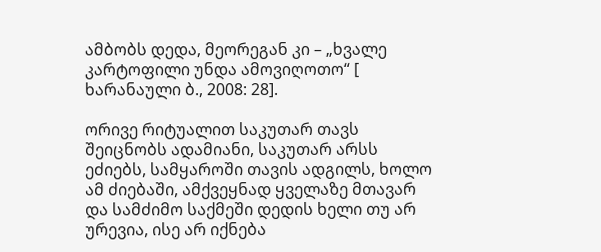ამბობს დედა, მეორეგან კი – „ხვალე კარტოფილი უნდა ამოვიღოთო“ [ ხარანაული ბ., 2008: 28].

ორივე რიტუალით საკუთარ თავს შეიცნობს ადამიანი, საკუთარ არსს ეძიებს, სამყაროში თავის ადგილს, ხოლო ამ ძიებაში, ამქვეყნად ყველაზე მთავარ და სამძიმო საქმეში დედის ხელი თუ არ ურევია, ისე არ იქნება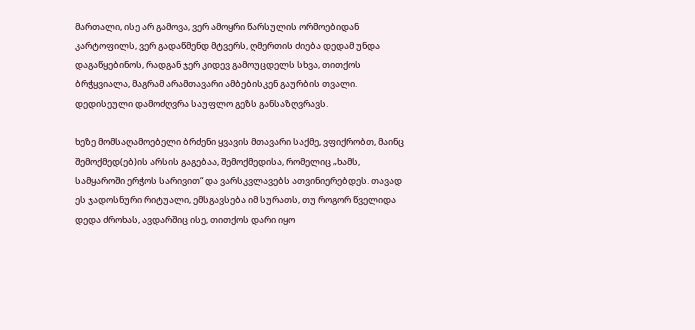მართალი, ისე არ გამოვა, ვერ ამოყრი წარსულის ორმოებიდან კარტოფილს, ვერ გადაწმენდ მტვერს, ღმერთის ძიება დედამ უნდა დაგაწყებინოს, რადგან ჯერ კიდევ გამოუცდელს სხვა, თითქოს ბრჭყვიალა, მაგრამ არამთავარი ამბებისკენ გაურბის თვალი. დედისეული დამოძღვრა საუფლო გეზს განსაზღვრავს.

ხეზე მომსაღამოებელი ბრძენი ყვავის მთავარი საქმე, ვფიქრობთ, მაინც შემოქმედ(ებ)ის არსის გაგებაა, შემოქმედისა, რომელიც „ხამს, სამყაროში ერჭოს სარივით“ და ვარსკვლავებს ათვინიერებდეს. თავად ეს ჯადოსნური რიტუალი, ემსგავსება იმ სურათს, თუ როგორ წველიდა დედა ძროხას, ავდარშიც ისე, თითქოს დარი იყო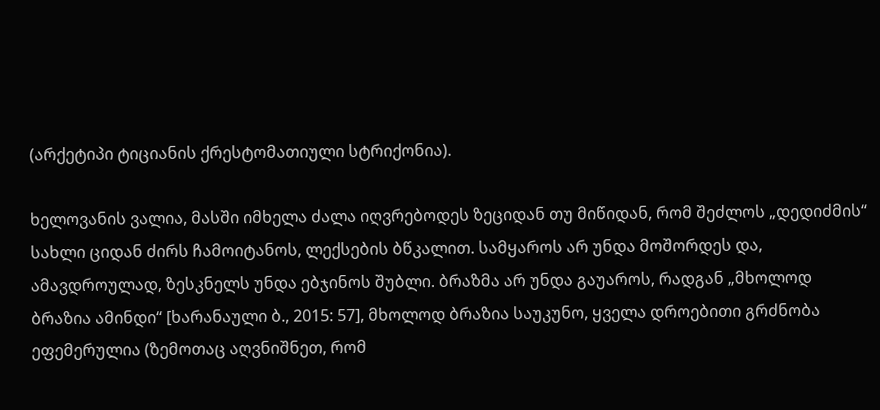(არქეტიპი ტიციანის ქრესტომათიული სტრიქონია).

ხელოვანის ვალია, მასში იმხელა ძალა იღვრებოდეს ზეციდან თუ მიწიდან, რომ შეძლოს „დედიძმის“ სახლი ციდან ძირს ჩამოიტანოს, ლექსების ბწკალით. სამყაროს არ უნდა მოშორდეს და, ამავდროულად, ზესკნელს უნდა ებჯინოს შუბლი. ბრაზმა არ უნდა გაუაროს, რადგან „მხოლოდ ბრაზია ამინდი“ [ხარანაული ბ., 2015: 57], მხოლოდ ბრაზია საუკუნო, ყველა დროებითი გრძნობა ეფემერულია (ზემოთაც აღვნიშნეთ, რომ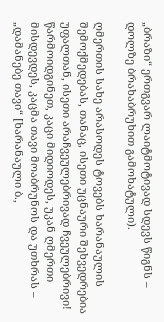„ბრაზი“ ერთგვარ ლაიტმოტივად სდევს წიგნს – დოლზე ბრახაბრუხით გამოხატული).

ღმერთის სახე არასოდეს ტოვებს ხარანაულის შემოქმედებას, თანაც, ისეთი უცნაური შეხვედრებია უფალთან, ისეთი არაჩვეულებრივად ჩვეულებრივი! წარმოიდგინეთ, კაცი მიდიოდეს, უკან ღმერთი მისდევდეს, კაცმა თავი მოაბრუნოს და უთხრას – „დამანებე თავი“ [ხარანაული ბ.,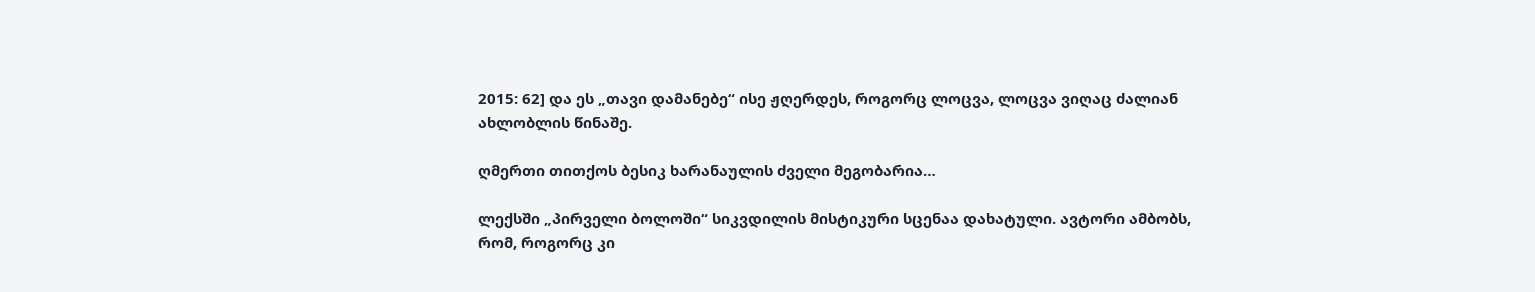2015: 62] და ეს „თავი დამანებე“ ისე ჟღერდეს, როგორც ლოცვა, ლოცვა ვიღაც ძალიან ახლობლის წინაშე.

ღმერთი თითქოს ბესიკ ხარანაულის ძველი მეგობარია…

ლექსში „პირველი ბოლოში“ სიკვდილის მისტიკური სცენაა დახატული. ავტორი ამბობს, რომ, როგორც კი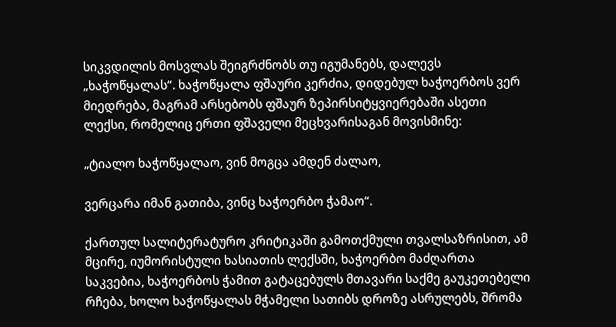სიკვდილის მოსვლას შეიგრძნობს თუ იგუმანებს, დალევს „ხაჭოწყალას“. ხაჭოწყალა ფშაური კერძია, დიდებულ ხაჭოერბოს ვერ მიედრება, მაგრამ არსებობს ფშაურ ზეპირსიტყვიერებაში ასეთი ლექსი, რომელიც ერთი ფშაველი მეცხვარისაგან მოვისმინე:

„ტიალო ხაჭოწყალაო, ვინ მოგცა ამდენ ძალაო,

ვერცარა იმან გათიბა, ვინც ხაჭოერბო ჭამაო“.

ქართულ სალიტერატურო კრიტიკაში გამოთქმული თვალსაზრისით, ამ მცირე, იუმორისტული ხასიათის ლექსში, ხაჭოერბო მაძღართა საკვებია, ხაჭოერბოს ჭამით გატაცებულს მთავარი საქმე გაუკეთებელი რჩება, ხოლო ხაჭოწყალას მჭამელი სათიბს დროზე ასრულებს, შრომა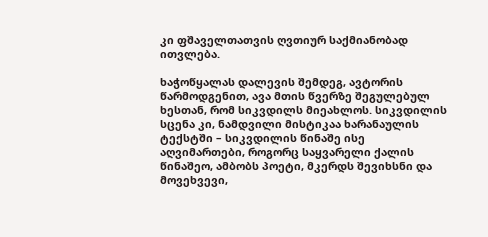კი ფშაველთათვის ღვთიურ საქმიანობად ითვლება.

ხაჭოწყალას დალევის შემდეგ, ავტორის წარმოდგენით, ავა მთის წვერზე შეგულებულ ხესთან, რომ სიკვდილს მიეახლოს. სიკვდილის სცენა კი, ნამდვილი მისტიკაა ხარანაულის ტექსტში – სიკვდილის წინაშე ისე აღვიმართები, როგორც საყვარელი ქალის წინაშეო, ამბობს პოეტი, მკერდს შევიხსნი და მოვეხვევი,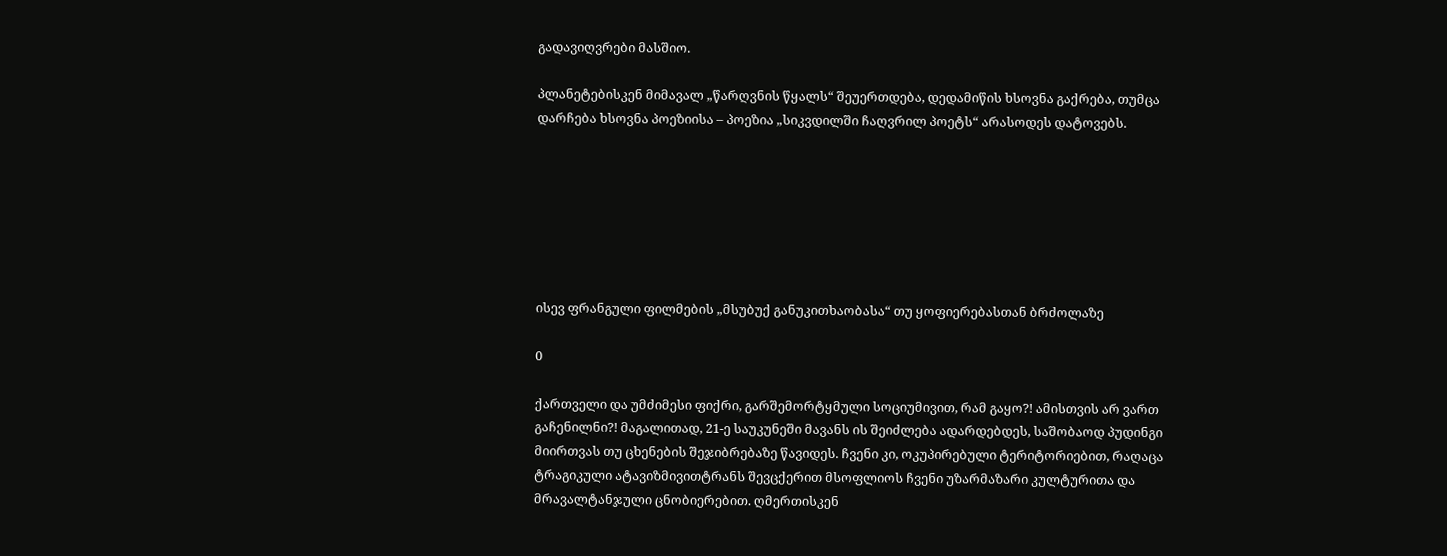გადავიღვრები მასშიო.

პლანეტებისკენ მიმავალ „წარღვნის წყალს“ შეუერთდება, დედამიწის ხსოვნა გაქრება, თუმცა დარჩება ხსოვნა პოეზიისა – პოეზია „სიკვდილში ჩაღვრილ პოეტს“ არასოდეს დატოვებს.







ისევ ფრანგული ფილმების „მსუბუქ განუკითხაობასა“ თუ ყოფიერებასთან ბრძოლაზე

0

ქართველი და უმძიმესი ფიქრი, გარშემორტყმული სოციუმივით, რამ გაყო?! ამისთვის არ ვართ გაჩენილნი?! მაგალითად, 21-ე საუკუნეში მავანს ის შეიძლება ადარდებდეს, საშობაოდ პუდინგი მიირთვას თუ ცხენების შეჯიბრებაზე წავიდეს. ჩვენი კი, ოკუპირებული ტერიტორიებით, რაღაცა ტრაგიკული ატავიზმივითტრანს შევცქერით მსოფლიოს ჩვენი უზარმაზარი კულტურითა და მრავალტანჯული ცნობიერებით. ღმერთისკენ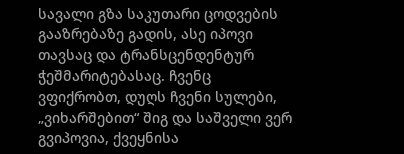სავალი გზა საკუთარი ცოდვების გააზრებაზე გადის, ასე იპოვი თავსაც და ტრანსცენდენტურ ჭეშმარიტებასაც. ჩვენც ვფიქრობთ, დუღს ჩვენი სულები, „ვიხარშებით“ შიგ და საშველი ვერ გვიპოვია, ქვეყნისა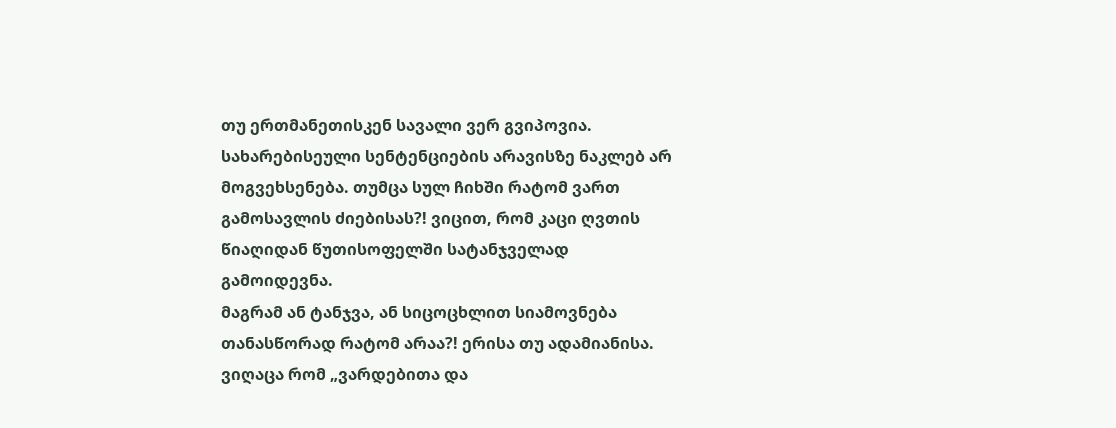თუ ერთმანეთისკენ სავალი ვერ გვიპოვია. სახარებისეული სენტენციების არავისზე ნაკლებ არ მოგვეხსენება. თუმცა სულ ჩიხში რატომ ვართ გამოსავლის ძიებისას?! ვიცით, რომ კაცი ღვთის წიაღიდან წუთისოფელში სატანჯველად გამოიდევნა.
მაგრამ ან ტანჯვა, ან სიცოცხლით სიამოვნება თანასწორად რატომ არაა?! ერისა თუ ადამიანისა.
ვიღაცა რომ „ვარდებითა და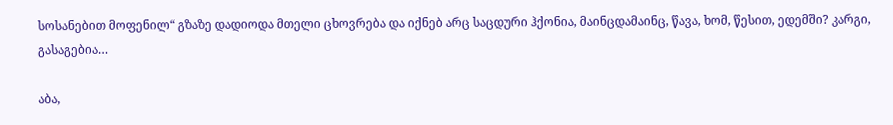სოსანებით მოფენილ“ გზაზე დადიოდა მთელი ცხოვრება და იქნებ არც საცდური ჰქონია, მაინცდამაინც, წავა, ხომ, წესით, ედემში? კარგი, გასაგებია…

აბა,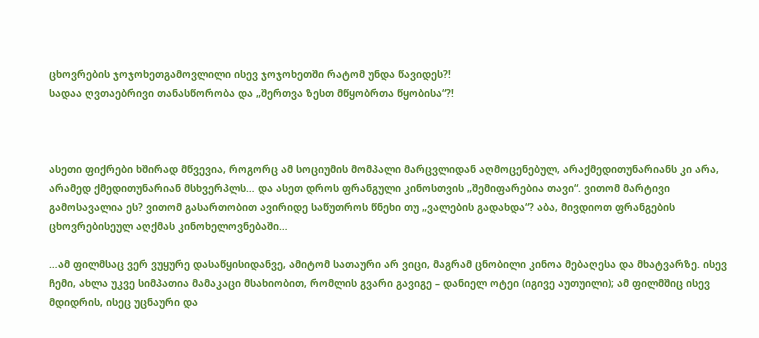ცხოვრების ჯოჯოხეთგამოვლილი ისევ ჯოჯოხეთში რატომ უნდა წავიდეს?!
სადაა ღვთაებრივი თანასწორობა და „შერთვა ზესთ მწყობრთა წყობისა“?!



ასეთი ფიქრები ხშირად მწვევია, როგორც ამ სოციუმის მომპალი მარცვლიდან აღმოცენებულ, არაქმედითუნარიანს კი არა, არამედ ქმედითუნარიან მსხვერპლს… და ასეთ დროს ფრანგული კინოსთვის „შემიფარებია თავი“. ვითომ მარტივი გამოსავალია ეს? ვითომ გასართობით ავირიდე საწუთროს წნეხი თუ „ვალების გადახდა“? აბა, მივდიოთ ფრანგების ცხოვრებისეულ აღქმას კინოხელოვნებაში…

…ამ ფილმსაც ვერ ვუყურე დასაწყისიდანვე, ამიტომ სათაური არ ვიცი, მაგრამ ცნობილი კინოა მებაღესა და მხატვარზე. ისევ ჩემი, ახლა უკვე სიმპათია მამაკაცი მსახიობით, რომლის გვარი გავიგე – დანიელ ოტეი (იგივე აუთუილი); ამ ფილმშიც ისევ მდიდრის, ისეც უცნაური და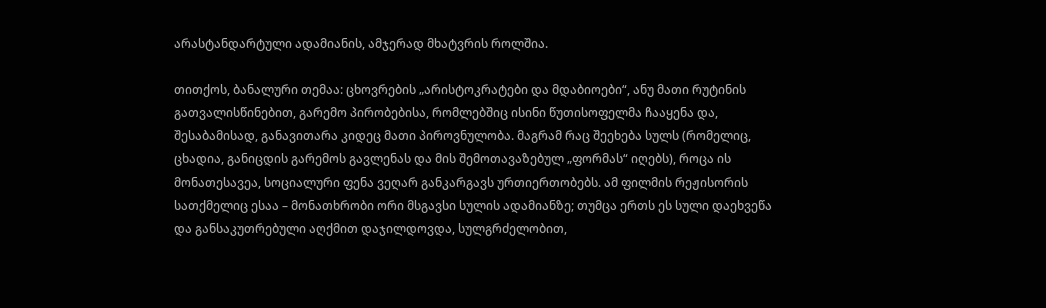არასტანდარტული ადამიანის, ამჯერად მხატვრის როლშია.

თითქოს, ბანალური თემაა: ცხოვრების „არისტოკრატები და მდაბიოები“, ანუ მათი რუტინის გათვალისწინებით, გარემო პირობებისა, რომლებშიც ისინი წუთისოფელმა ჩააყენა და, შესაბამისად, განავითარა კიდეც მათი პიროვნულობა. მაგრამ რაც შეეხება სულს (რომელიც, ცხადია, განიცდის გარემოს გავლენას და მის შემოთავაზებულ „ფორმას“ იღებს), როცა ის მონათესავეა, სოციალური ფენა ვეღარ განკარგავს ურთიერთობებს. ამ ფილმის რეჟისორის სათქმელიც ესაა – მონათხრობი ორი მსგავსი სულის ადამიანზე; თუმცა ერთს ეს სული დაეხვეწა და განსაკუთრებული აღქმით დაჯილდოვდა, სულგრძელობით,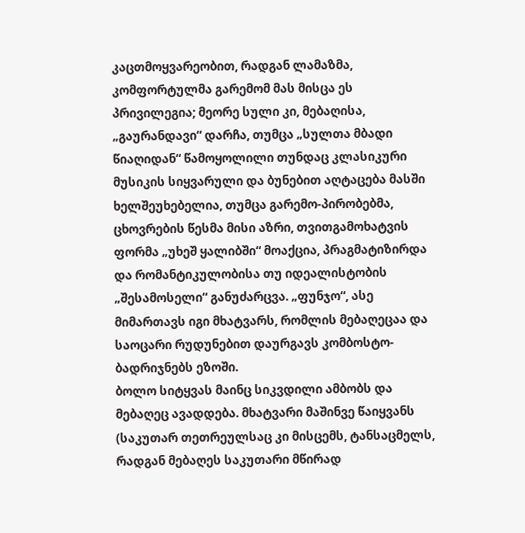კაცთმოყვარეობით, რადგან ლამაზმა, კომფორტულმა გარემომ მას მისცა ეს პრივილეგია; მეორე სული კი, მებაღისა, „გაურანდავი“ დარჩა, თუმცა „სულთა მბადი წიაღიდან“ წამოყოლილი თუნდაც კლასიკური მუსიკის სიყვარული და ბუნებით აღტაცება მასში ხელშეუხებელია, თუმცა გარემო-პირობებმა, ცხოვრების წესმა მისი აზრი, თვითგამოხატვის ფორმა „უხეშ ყალიბში“ მოაქცია, პრაგმატიზირდა და რომანტიკულობისა თუ იდეალისტობის „შესამოსელი“ განუძარცვა. „ფუნჯო“, ასე მიმართავს იგი მხატვარს, რომლის მებაღეცაა და საოცარი რუდუნებით დაურგავს კომბოსტო-ბადრიჯნებს ეზოში.
ბოლო სიტყვას მაინც სიკვდილი ამბობს და მებაღეც ავადდება. მხატვარი მაშინვე წაიყვანს (საკუთარ თეთრეულსაც კი მისცემს, ტანსაცმელს, რადგან მებაღეს საკუთარი მწირად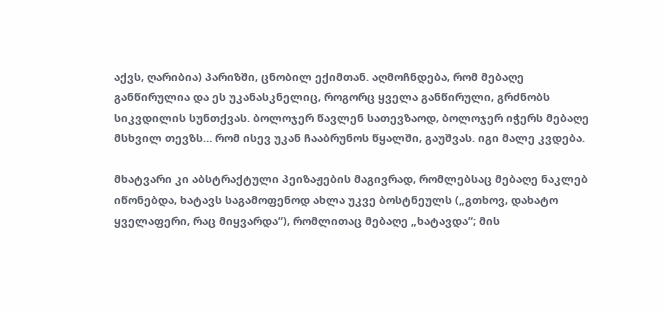აქვს, ღარიბია) პარიზში, ცნობილ ექიმთან. აღმოჩნდება, რომ მებაღე განწირულია და ეს უკანასკნელიც, როგორც ყველა განწირული, გრძნობს სიკვდილის სუნთქვას. ბოლოჯერ წავლენ სათევზაოდ, ბოლოჯერ იჭერს მებაღე მსხვილ თევზს… რომ ისევ უკან ჩააბრუნოს წყალში, გაუშვას. იგი მალე კვდება.

მხატვარი კი აბსტრაქტული პეიზაჟების მაგივრად, რომლებსაც მებაღე ნაკლებ იწონებდა, ხატავს საგამოფენოდ ახლა უკვე ბოსტნეულს („გთხოვ, დახატო ყველაფერი, რაც მიყვარდა“), რომლითაც მებაღე „ხატავდა“; მის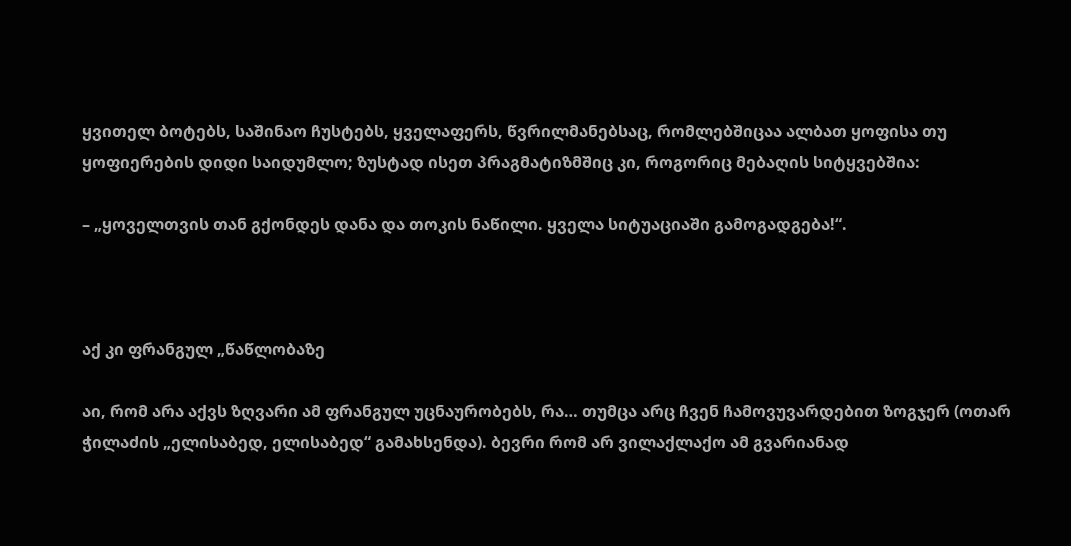ყვითელ ბოტებს, საშინაო ჩუსტებს, ყველაფერს, წვრილმანებსაც, რომლებშიცაა ალბათ ყოფისა თუ ყოფიერების დიდი საიდუმლო; ზუსტად ისეთ პრაგმატიზმშიც კი, როგორიც მებაღის სიტყვებშია:

– „ყოველთვის თან გქონდეს დანა და თოკის ნაწილი. ყველა სიტუაციაში გამოგადგება!“.



აქ კი ფრანგულ „წაწლობაზე

აი, რომ არა აქვს ზღვარი ამ ფრანგულ უცნაურობებს, რა… თუმცა არც ჩვენ ჩამოვუვარდებით ზოგჯერ (ოთარ ჭილაძის „ელისაბედ, ელისაბედ“ გამახსენდა). ბევრი რომ არ ვილაქლაქო ამ გვარიანად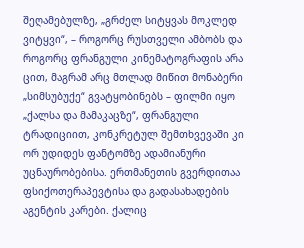შეღამებულზე, „გრძელ სიტყვას მოკლედ ვიტყვი“, – როგორც რუსთველი ამბობს და როგორც ფრანგული კინემატოგრაფის არა ცით, მაგრამ არც მთლად მიწით მონაბერი „სიმსუბუქე“ გვატყობინებს – ფილმი იყო „ქალსა და მამაკაცზე“, ფრანგული ტრადიციით, კონკრეტულ შემთხვევაში კი ორ უდიდეს ფანტომზე ადამიანური უცნაურობებისა. ერთმანეთის გვერდითაა ფსიქოთერაპევტისა და გადასახადების აგენტის კარები. ქალიც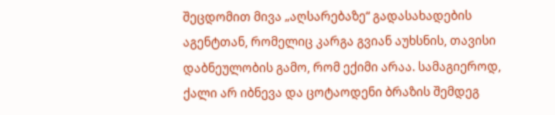შეცდომით მივა „აღსარებაზე“ გადასახადების აგენტთან, რომელიც კარგა გვიან აუხსნის, თავისი დაბნეულობის გამო, რომ ექიმი არაა. სამაგიეროდ, ქალი არ იბნევა და ცოტაოდენი ბრაზის შემდეგ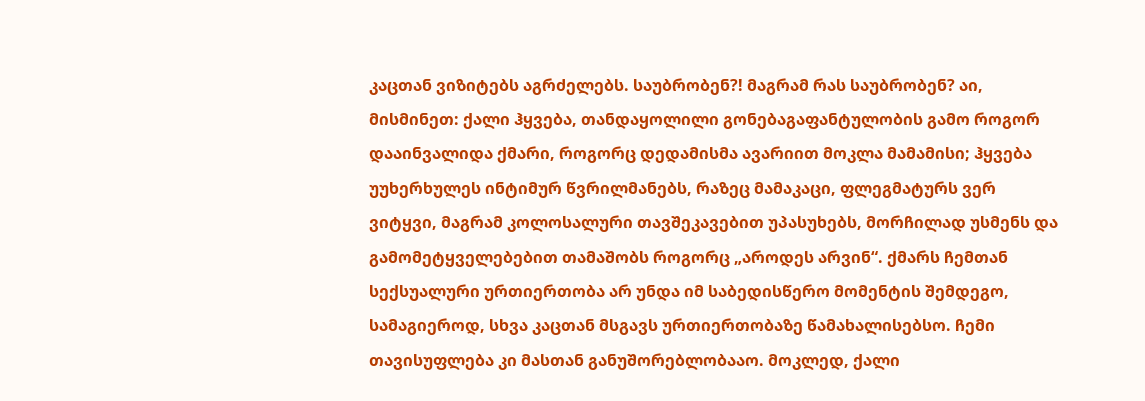კაცთან ვიზიტებს აგრძელებს. საუბრობენ?! მაგრამ რას საუბრობენ? აი, მისმინეთ: ქალი ჰყვება, თანდაყოლილი გონებაგაფანტულობის გამო როგორ დააინვალიდა ქმარი, როგორც დედამისმა ავარიით მოკლა მამამისი; ჰყვება უუხერხულეს ინტიმურ წვრილმანებს, რაზეც მამაკაცი, ფლეგმატურს ვერ ვიტყვი, მაგრამ კოლოსალური თავშეკავებით უპასუხებს, მორჩილად უსმენს და გამომეტყველებებით თამაშობს როგორც „აროდეს არვინ“. ქმარს ჩემთან სექსუალური ურთიერთობა არ უნდა იმ საბედისწერო მომენტის შემდეგო, სამაგიეროდ, სხვა კაცთან მსგავს ურთიერთობაზე წამახალისებსო. ჩემი თავისუფლება კი მასთან განუშორებლობააო. მოკლედ, ქალი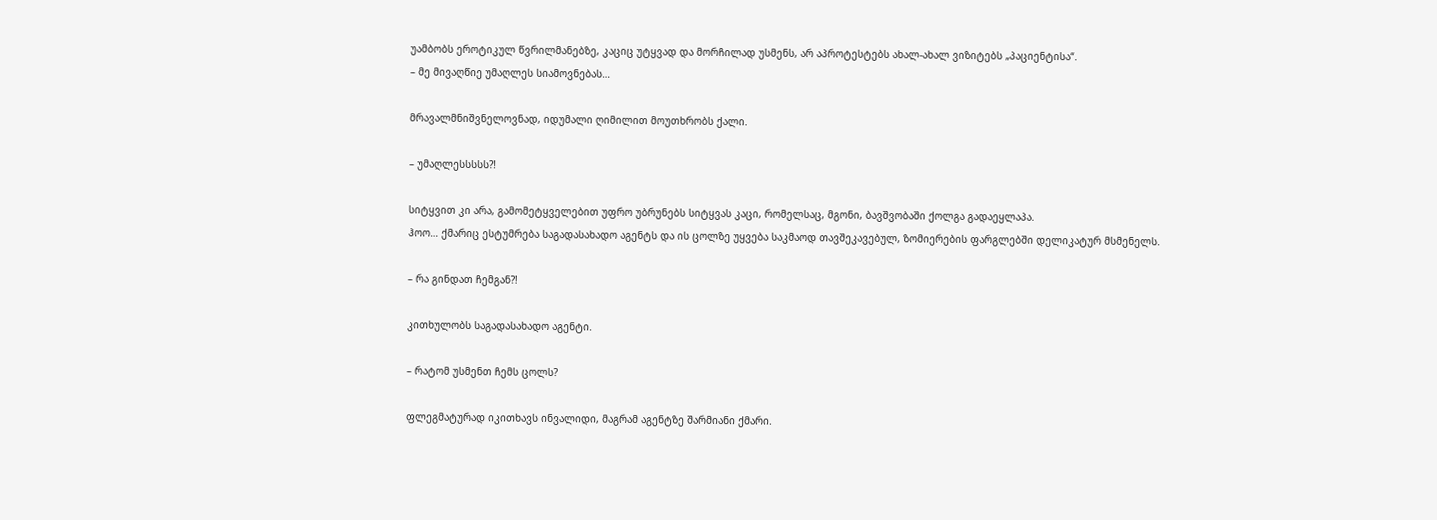უამბობს ეროტიკულ წვრილმანებზე, კაციც უტყვად და მორჩილად უსმენს, არ აპროტესტებს ახალ-ახალ ვიზიტებს „პაციენტისა“.
– მე მივაღწიე უმაღლეს სიამოვნებას…

მრავალმნიშვნელოვნად, იდუმალი ღიმილით მოუთხრობს ქალი.

– უმაღლესსსსს?!

სიტყვით კი არა, გამომეტყველებით უფრო უბრუნებს სიტყვას კაცი, რომელსაც, მგონი, ბავშვობაში ქოლგა გადაეყლაპა.
ჰოო… ქმარიც ესტუმრება საგადასახადო აგენტს და ის ცოლზე უყვება საკმაოდ თავშეკავებულ, ზომიერების ფარგლებში დელიკატურ მსმენელს.

– რა გინდათ ჩემგან?!

კითხულობს საგადასახადო აგენტი.

– რატომ უსმენთ ჩემს ცოლს?

ფლეგმატურად იკითხავს ინვალიდი, მაგრამ აგენტზე შარმიანი ქმარი.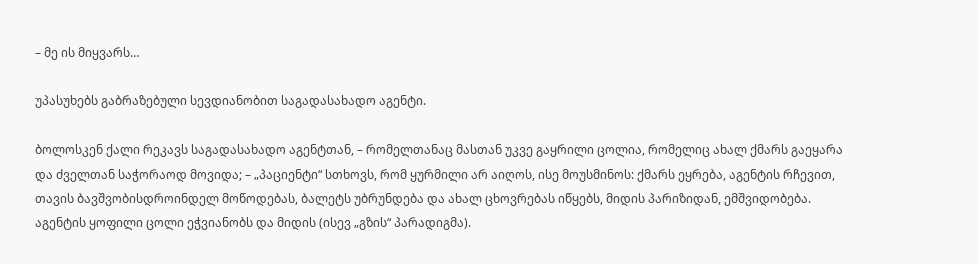– მე ის მიყვარს…

უპასუხებს გაბრაზებული სევდიანობით საგადასახადო აგენტი.

ბოლოსკენ ქალი რეკავს საგადასახადო აგენტთან, – რომელთანაც მასთან უკვე გაყრილი ცოლია, რომელიც ახალ ქმარს გაეყარა და ძველთან საჭორაოდ მოვიდა; – „პაციენტი“ სთხოვს, რომ ყურმილი არ აიღოს, ისე მოუსმინოს: ქმარს ეყრება, აგენტის რჩევით, თავის ბავშვობისდროინდელ მოწოდებას, ბალეტს უბრუნდება და ახალ ცხოვრებას იწყებს, მიდის პარიზიდან, ემშვიდობება. აგენტის ყოფილი ცოლი ეჭვიანობს და მიდის (ისევ „გზის“ პარადიგმა).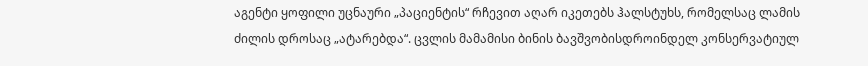აგენტი ყოფილი უცნაური „პაციენტის“ რჩევით აღარ იკეთებს ჰალსტუხს, რომელსაც ლამის ძილის დროსაც „ატარებდა“. ცვლის მამამისი ბინის ბავშვობისდროინდელ კონსერვატიულ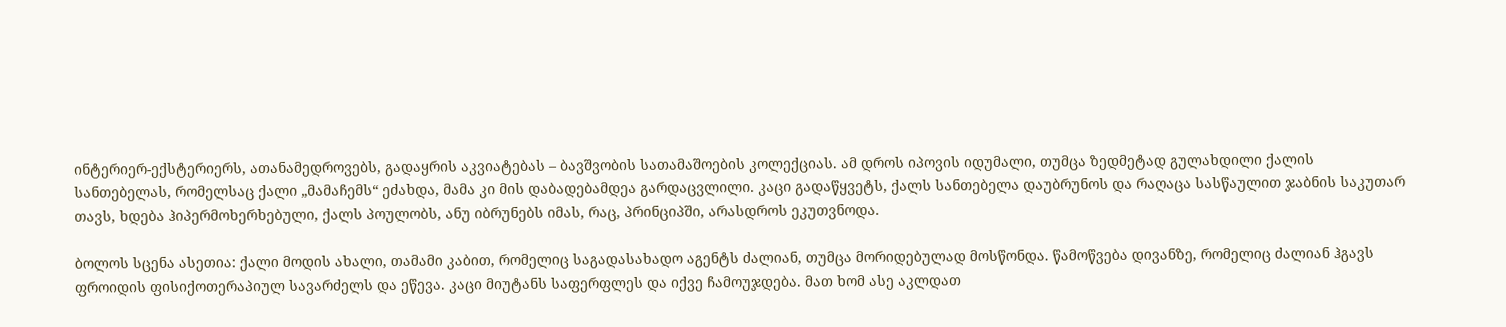ინტერიერ-ექსტერიერს, ათანამედროვებს, გადაყრის აკვიატებას – ბავშვობის სათამაშოების კოლექციას. ამ დროს იპოვის იდუმალი, თუმცა ზედმეტად გულახდილი ქალის სანთებელას, რომელსაც ქალი „მამაჩემს“ ეძახდა, მამა კი მის დაბადებამდეა გარდაცვლილი. კაცი გადაწყვეტს, ქალს სანთებელა დაუბრუნოს და რაღაცა სასწაულით ჯაბნის საკუთარ თავს, ხდება ჰიპერმოხერხებული, ქალს პოულობს, ანუ იბრუნებს იმას, რაც, პრინციპში, არასდროს ეკუთვნოდა.

ბოლოს სცენა ასეთია: ქალი მოდის ახალი, თამამი კაბით, რომელიც საგადასახადო აგენტს ძალიან, თუმცა მორიდებულად მოსწონდა. წამოწვება დივანზე, რომელიც ძალიან ჰგავს ფროიდის ფისიქოთერაპიულ სავარძელს და ეწევა. კაცი მიუტანს საფერფლეს და იქვე ჩამოუჯდება. მათ ხომ ასე აკლდათ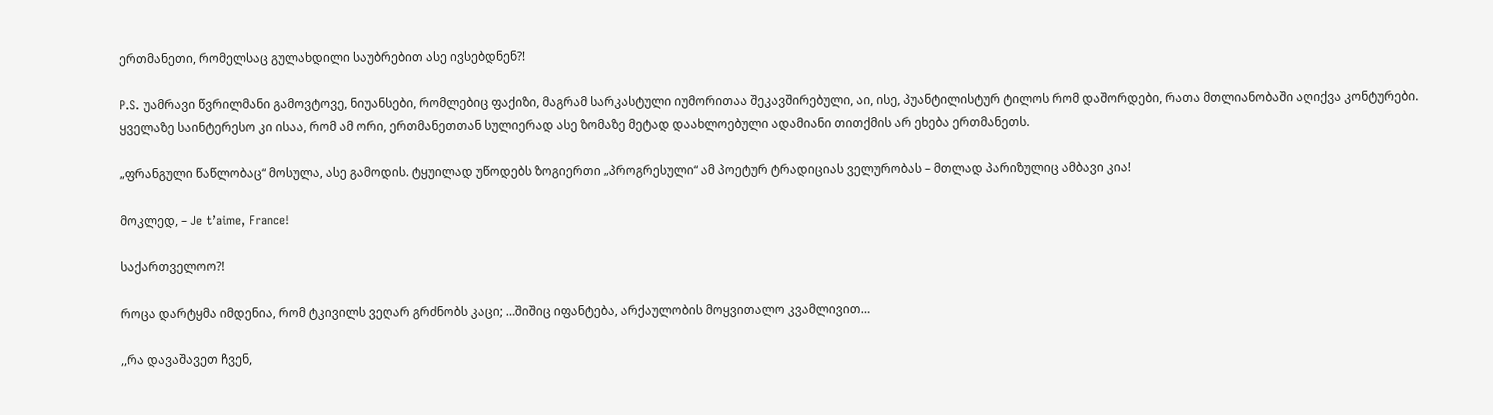ერთმანეთი, რომელსაც გულახდილი საუბრებით ასე ივსებდნენ?!

P.S. უამრავი წვრილმანი გამოვტოვე, ნიუანსები, რომლებიც ფაქიზი, მაგრამ სარკასტული იუმორითაა შეკავშირებული, აი, ისე, პუანტილისტურ ტილოს რომ დაშორდები, რათა მთლიანობაში აღიქვა კონტურები.
ყველაზე საინტერესო კი ისაა, რომ ამ ორი, ერთმანეთთან სულიერად ასე ზომაზე მეტად დაახლოებული ადამიანი თითქმის არ ეხება ერთმანეთს.

„ფრანგული წაწლობაც“ მოსულა, ასე გამოდის. ტყუილად უწოდებს ზოგიერთი „პროგრესული“ ამ პოეტურ ტრადიციას ველურობას – მთლად პარიზულიც ამბავი კია!

მოკლედ, – Je t’aime, France!

საქართველოო?!

როცა დარტყმა იმდენია, რომ ტკივილს ვეღარ გრძნობს კაცი; …შიშიც იფანტება, არქაულობის მოყვითალო კვამლივით…

,,რა დავაშავეთ ჩვენ,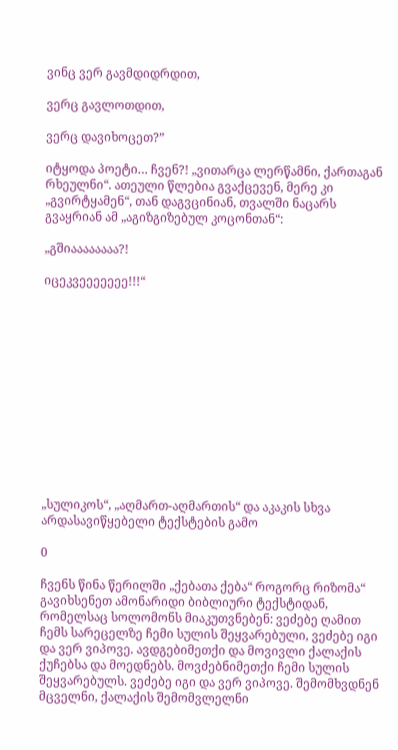ვინც ვერ გავმდიდრდით,

ვერც გავლოთდით,

ვერც დავიხოცეთ?”

იტყოდა პოეტი… ჩვენ?! „ვითარცა ლერწამნი, ქართაგან რხეულნი“. ათეული წლებია გვაქცევენ, მერე კი „გვირტყამენ“, თან დაგვცინიან, თვალში ნაცარს გვაყრიან ამ „აგიზგიზებულ კოცონთან“:

„გშიაააააააა?!

იცეკვეეეეეეე!!!“













„სულიკოს“, „აღმართ-აღმართის“ და აკაკის სხვა არდასავიწყებელი ტექსტების გამო

0

ჩვენს წინა წერილში „ქებათა ქება“ როგორც რიზომა“ გავიხსენეთ ამონარიდი ბიბლიური ტექსტიდან, რომელსაც სოლომონს მიაკუთვნებენ: ვეძებე ღამით ჩემს სარეცელზე ჩემი სულის შეყვარებული, ვეძებე იგი და ვერ ვიპოვე. ავდგებიმეთქი და მოვივლი ქალაქის ქუჩებსა და მოედნებს. მოვძებნიმეთქი ჩემი სულის შეყვარებულს. ვეძებე იგი და ვერ ვიპოვე. შემომხვდნენ მცველნი, ქალაქის შემომვლელნი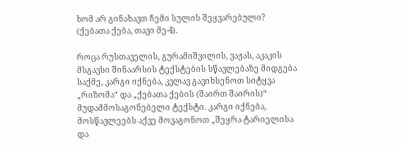ხომ არ გინახავთ ჩემი სულის შეყვარებული? (ქებათა ქება, თავი მე-4).

როცა რუსთაველის, გურამიშვილის, ვაჟას, აკაკის მსგავსი შინაარსის ტექსტების სწავლებაზე მიდგება საქმე, კარგი იქნება, კვლავ გავიხსენოთ სიტყვა „რიზომა“ და „ქებათა ქების (შაირთ შაირის)“ მუდამმოსაგონებელი ტექსტი. კარგი იქნება, მოსწავლეებს აქვე მოვაგონოთ „შეყრა ტარიელისა და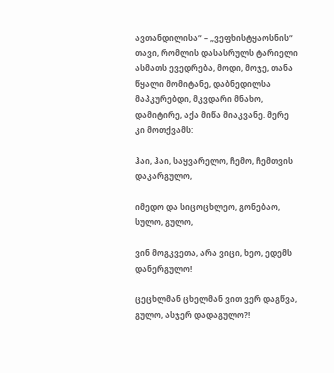ავთანდილისა“ – „ვეფხისტყაოსნის“ თავი, რომლის დასასრულს ტარიელი ასმათს ევედრება, მოდი, მოჯე, თანა წყალი მომიტანე, დაბნედილსა მაპკურებდი, მკვდარი მნახო, დამიტირე, აქა მიწა მიაკვანე. მერე კი მოთქვამს:

ჰაი, ჰაი, საყვარელო, ჩემო, ჩემთვის დაკარგულო,

იმედო და სიცოცხლეო, გონებაო, სულო, გულო,

ვინ მოგკვეთა, არა ვიცი, ხეო, ედემს დანერგულო!

ცეცხლმან ცხელმან ვით ვერ დაგწვა, გულო, ასჯერ დადაგულო?!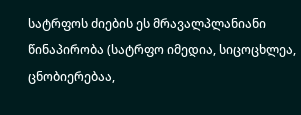სატრფოს ძიების ეს მრავალპლანიანი წინაპირობა (სატრფო იმედია, სიცოცხლეა, ცნობიერებაა,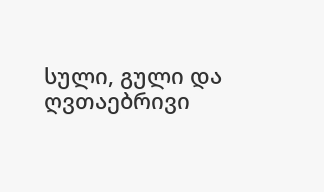სული, გული და ღვთაებრივი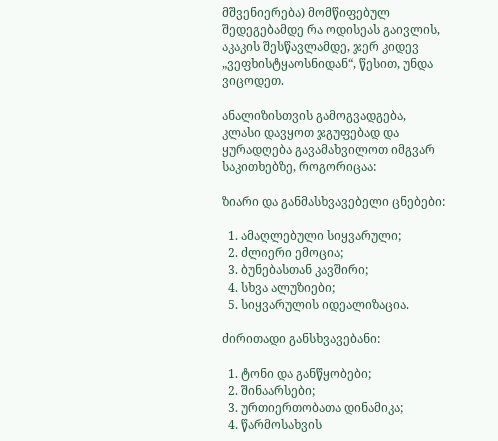მშვენიერება) მომწიფებულ შედეგებამდე რა ოდისეას გაივლის, აკაკის შესწავლამდე, ჯერ კიდევ „ვეფხისტყაოსნიდან“, წესით, უნდა ვიცოდეთ.

ანალიზისთვის გამოგვადგება, კლასი დავყოთ ჯგუფებად და ყურადღება გავამახვილოთ იმგვარ საკითხებზე, როგორიცაა:

ზიარი და განმასხვავებელი ცნებები:

  1. ამაღლებული სიყვარული;
  2. ძლიერი ემოცია;
  3. ბუნებასთან კავშირი;
  4. სხვა ალუზიები;
  5. სიყვარულის იდეალიზაცია.

ძირითადი განსხვავებანი:

  1. ტონი და განწყობები;
  2. შინაარსები;
  3. ურთიერთობათა დინამიკა;
  4. წარმოსახვის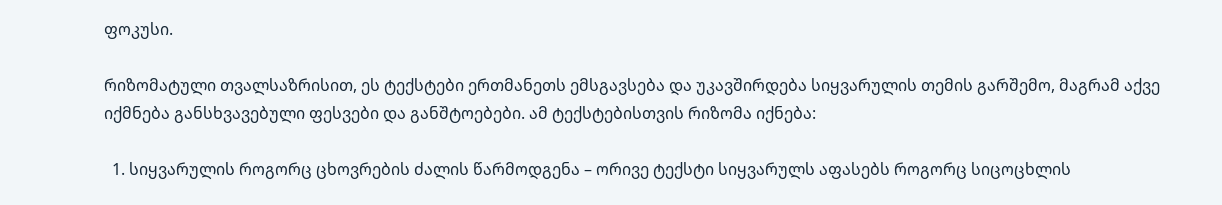ფოკუსი.

რიზომატული თვალსაზრისით, ეს ტექსტები ერთმანეთს ემსგავსება და უკავშირდება სიყვარულის თემის გარშემო, მაგრამ აქვე იქმნება განსხვავებული ფესვები და განშტოებები. ამ ტექსტებისთვის რიზომა იქნება:

  1. სიყვარულის როგორც ცხოვრების ძალის წარმოდგენა – ორივე ტექსტი სიყვარულს აფასებს როგორც სიცოცხლის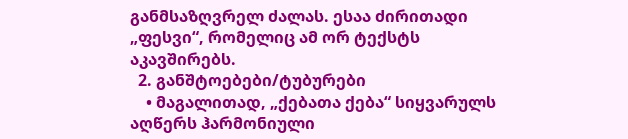განმსაზღვრელ ძალას. ესაა ძირითადი „ფესვი“, რომელიც ამ ორ ტექსტს აკავშირებს.
  2. განშტოებები/ტუბურები
    • მაგალითად, „ქებათა ქება“ სიყვარულს აღწერს ჰარმონიული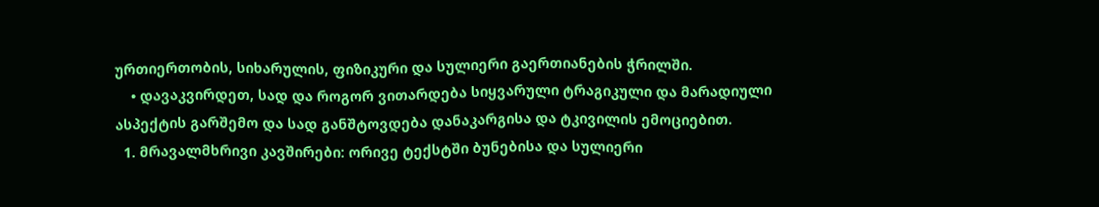ურთიერთობის, სიხარულის, ფიზიკური და სულიერი გაერთიანების ჭრილში.
    • დავაკვირდეთ, სად და როგორ ვითარდება სიყვარული ტრაგიკული და მარადიული ასპექტის გარშემო და სად განშტოვდება დანაკარგისა და ტკივილის ემოციებით.
  1. მრავალმხრივი კავშირები: ორივე ტექსტში ბუნებისა და სულიერი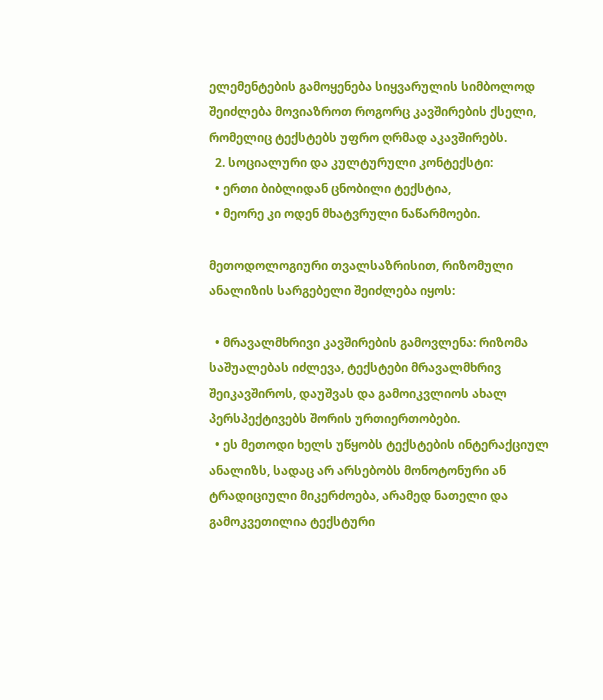ელემენტების გამოყენება სიყვარულის სიმბოლოდ შეიძლება მოვიაზროთ როგორც კავშირების ქსელი, რომელიც ტექსტებს უფრო ღრმად აკავშირებს.
  2. სოციალური და კულტურული კონტექსტი:
  • ერთი ბიბლიდან ცნობილი ტექსტია,
  • მეორე კი ოდენ მხატვრული ნაწარმოები.

მეთოდოლოგიური თვალსაზრისით, რიზომული ანალიზის სარგებელი შეიძლება იყოს:

  • მრავალმხრივი კავშირების გამოვლენა: რიზომა საშუალებას იძლევა, ტექსტები მრავალმხრივ შეიკავშიროს, დაუშვას და გამოიკვლიოს ახალ პერსპექტივებს შორის ურთიერთობები.
  • ეს მეთოდი ხელს უწყობს ტექსტების ინტერაქციულ ანალიზს, სადაც არ არსებობს მონოტონური ან ტრადიციული მიკერძოება, არამედ ნათელი და გამოკვეთილია ტექსტური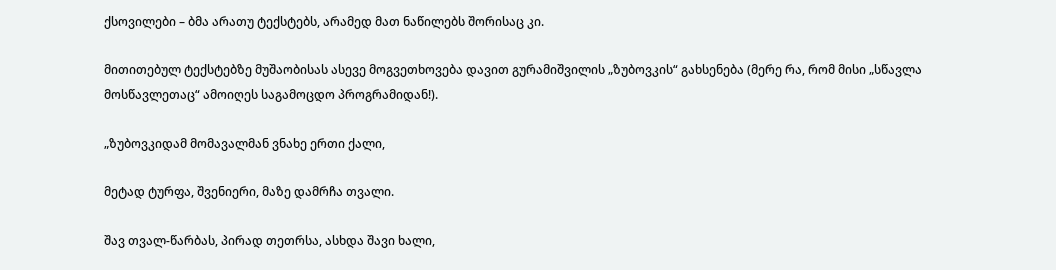ქსოვილები – ბმა არათუ ტექსტებს, არამედ მათ ნაწილებს შორისაც კი.

მითითებულ ტექსტებზე მუშაობისას ასევე მოგვეთხოვება დავით გურამიშვილის „ზუბოვკის“ გახსენება (მერე რა, რომ მისი „სწავლა მოსწავლეთაც“ ამოიღეს საგამოცდო პროგრამიდან!).

„ზუბოვკიდამ მომავალმან ვნახე ერთი ქალი,

მეტად ტურფა, შვენიერი, მაზე დამრჩა თვალი.

შავ თვალ-წარბას, პირად თეთრსა, ასხდა შავი ხალი,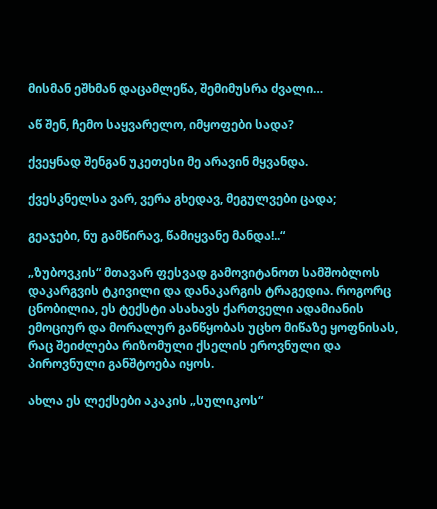მისმან ეშხმან დაცამლეწა, შემიმუსრა ძვალი…

აწ შენ, ჩემო საყვარელო, იმყოფები სადა?

ქვეყნად შენგან უკეთესი მე არავინ მყვანდა.

ქვესკნელსა ვარ, ვერა გხედავ, მეგულვები ცადა;

გეაჯები, ნუ გამწირავ, წამიყვანე მანდა!..“

„ზუბოვკის“ მთავარ ფესვად გამოვიტანოთ სამშობლოს დაკარგვის ტკივილი და დანაკარგის ტრაგედია. როგორც ცნობილია, ეს ტექსტი ასახავს ქართველი ადამიანის ემოციურ და მორალურ განწყობას უცხო მიწაზე ყოფნისას, რაც შეიძლება რიზომული ქსელის ეროვნული და პიროვნული განშტოება იყოს.

ახლა ეს ლექსები აკაკის „სულიკოს“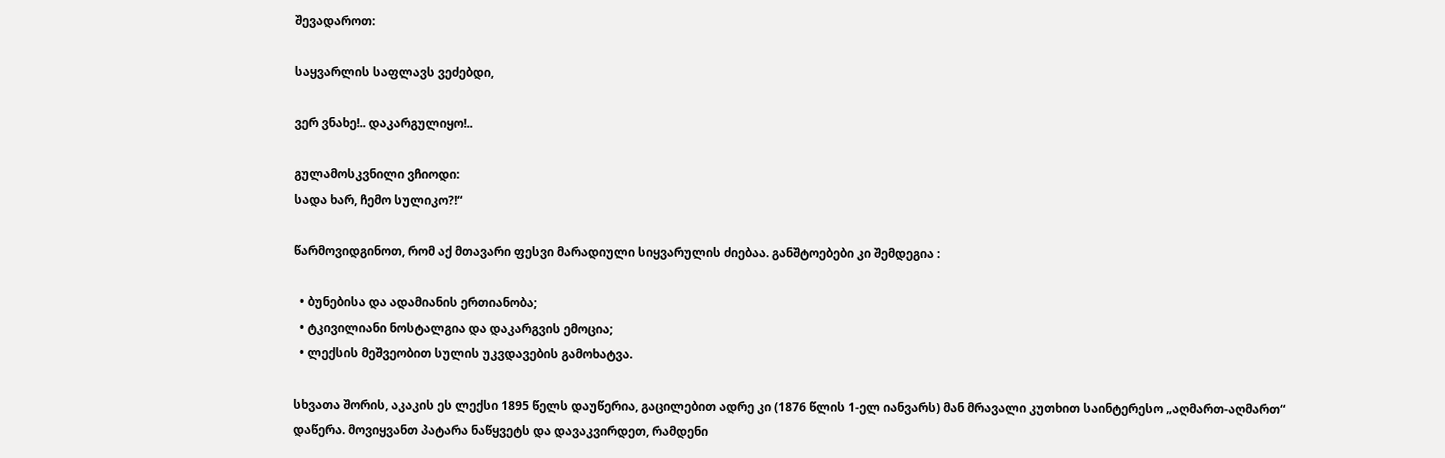შევადაროთ:

საყვარლის საფლავს ვეძებდი,

ვერ ვნახე!.. დაკარგულიყო!..

გულამოსკვნილი ვჩიოდი:
სადა ხარ, ჩემო სულიკო?!“

წარმოვიდგინოთ, რომ აქ მთავარი ფესვი მარადიული სიყვარულის ძიებაა. განშტოებები კი შემდეგია :

  • ბუნებისა და ადამიანის ერთიანობა;
  • ტკივილიანი ნოსტალგია და დაკარგვის ემოცია;
  • ლექსის მეშვეობით სულის უკვდავების გამოხატვა.

სხვათა შორის, აკაკის ეს ლექსი 1895 წელს დაუწერია, გაცილებით ადრე კი (1876 წლის 1-ელ იანვარს) მან მრავალი კუთხით საინტერესო „აღმართ-აღმართ“ დაწერა. მოვიყვანთ პატარა ნაწყვეტს და დავაკვირდეთ, რამდენი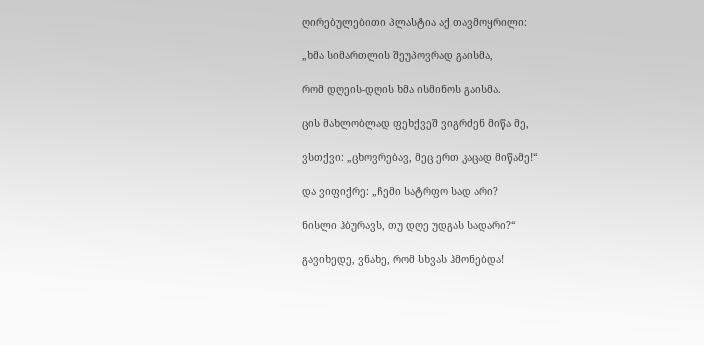ღირებულებითი პლასტია აქ თავმოყრილი:

„ხმა სიმართლის შეუპოვრად გაისმა,

რომ დღეის-დღის ხმა ისმინოს გაისმა.

ცის მახლობლად ფეხქვეშ ვიგრძენ მიწა მე,

ვსთქვი: „ცხოვრებავ, მეც ერთ კაცად მიწამე!“

და ვიფიქრე: „ჩემი სატრფო სად არი?

ნისლი ჰბურავს, თუ დღე უდგას სადარი?“

გავიხედე, ვნახე, რომ სხვას ჰმონებდა!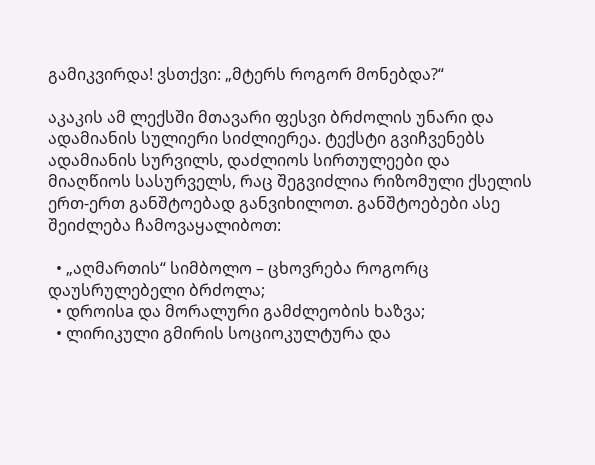გამიკვირდა! ვსთქვი: „მტერს როგორ მონებდა?“

აკაკის ამ ლექსში მთავარი ფესვი ბრძოლის უნარი და ადამიანის სულიერი სიძლიერეა. ტექსტი გვიჩვენებს ადამიანის სურვილს, დაძლიოს სირთულეები და მიაღწიოს სასურველს, რაც შეგვიძლია რიზომული ქსელის ერთ-ერთ განშტოებად განვიხილოთ. განშტოებები ასე შეიძლება ჩამოვაყალიბოთ:

  • „აღმართის“ სიმბოლო – ცხოვრება როგორც დაუსრულებელი ბრძოლა;
  • დროისa და მორალური გამძლეობის ხაზვა;
  • ლირიკული გმირის სოციოკულტურა და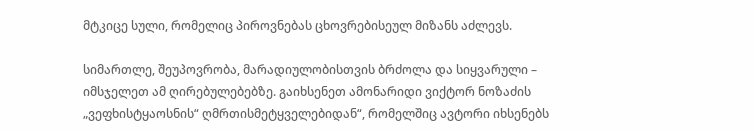მტკიცე სული, რომელიც პიროვნებას ცხოვრებისეულ მიზანს აძლევს.

სიმართლე, შეუპოვრობა, მარადიულობისთვის ბრძოლა და სიყვარული – იმსჯელეთ ამ ღირებულებებზე. გაიხსენეთ ამონარიდი ვიქტორ ნოზაძის „ვეფხისტყაოსნის“ ღმრთისმეტყველებიდან“, რომელშიც ავტორი იხსენებს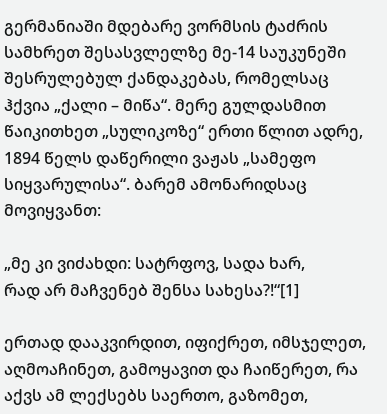გერმანიაში მდებარე ვორმსის ტაძრის სამხრეთ შესასვლელზე მე-14 საუკუნეში შესრულებულ ქანდაკებას, რომელსაც ჰქვია „ქალი – მიწა“. მერე გულდასმით წაიკითხეთ „სულიკოზე“ ერთი წლით ადრე, 1894 წელს დაწერილი ვაჟას „სამეფო სიყვარულისა“. ბარემ ამონარიდსაც მოვიყვანთ:

„მე კი ვიძახდი: სატრფოვ, სადა ხარ,
რად არ მაჩვენებ შენსა სახესა?!“[1]

ერთად დააკვირდით, იფიქრეთ, იმსჯელეთ, აღმოაჩინეთ, გამოყავით და ჩაიწერეთ, რა აქვს ამ ლექსებს საერთო, გაზომეთ,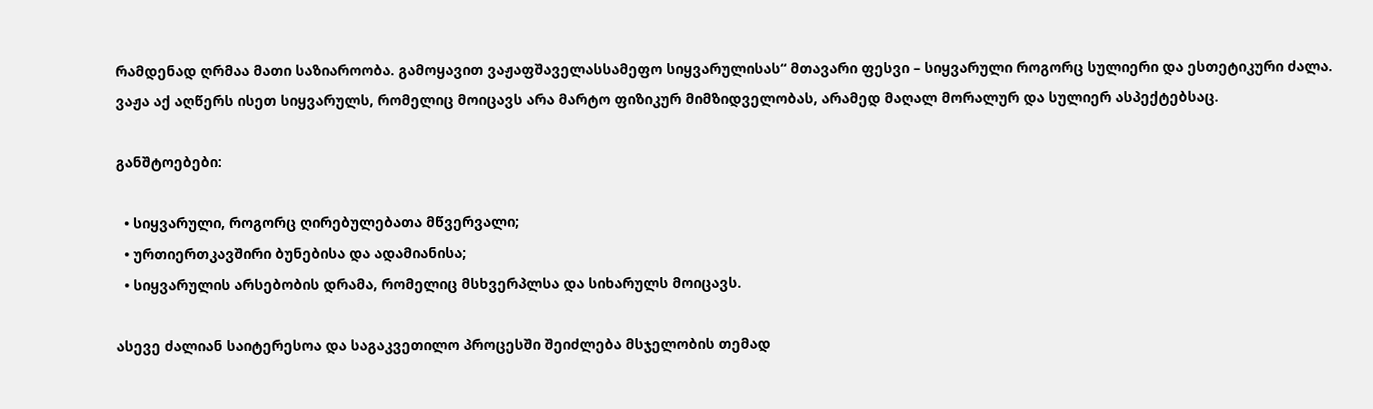რამდენად ღრმაა მათი საზიაროობა. გამოყავით ვაჟაფშაველასსამეფო სიყვარულისას“ მთავარი ფესვი – სიყვარული როგორც სულიერი და ესთეტიკური ძალა. ვაჟა აქ აღწერს ისეთ სიყვარულს, რომელიც მოიცავს არა მარტო ფიზიკურ მიმზიდველობას, არამედ მაღალ მორალურ და სულიერ ასპექტებსაც.

განშტოებები:

  • სიყვარული, როგორც ღირებულებათა მწვერვალი;
  • ურთიერთკავშირი ბუნებისა და ადამიანისა;
  • სიყვარულის არსებობის დრამა, რომელიც მსხვერპლსა და სიხარულს მოიცავს.

ასევე ძალიან საიტერესოა და საგაკვეთილო პროცესში შეიძლება მსჯელობის თემად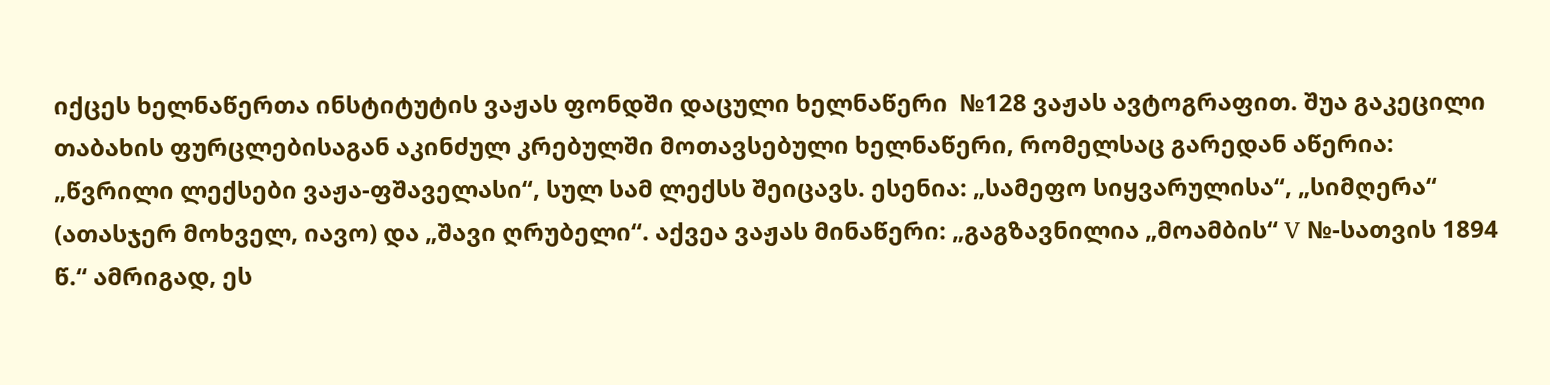იქცეს ხელნაწერთა ინსტიტუტის ვაჟას ფონდში დაცული ხელნაწერი  №128 ვაჟას ავტოგრაფით. შუა გაკეცილი თაბახის ფურცლებისაგან აკინძულ კრებულში მოთავსებული ხელნაწერი, რომელსაც გარედან აწერია: „წვრილი ლექსები ვაჟა-ფშაველასი“, სულ სამ ლექსს შეიცავს. ესენია: „სამეფო სიყვარულისა“, „სიმღერა“ (ათასჯერ მოხველ, იავო) და „შავი ღრუბელი“. აქვეა ვაჟას მინაწერი: „გაგზავნილია „მოამბის“ V №-სათვის 1894 წ.“ ამრიგად, ეს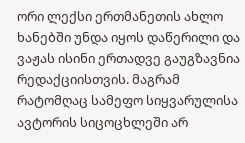ორი ლექსი ერთმანეთის ახლო ხანებში უნდა იყოს დაწერილი და ვაჟას ისინი ერთადვე გაუგზავნია რედაქციისთვის. მაგრამ რატომღაც სამეფო სიყვარულისა ავტორის სიცოცხლეში არ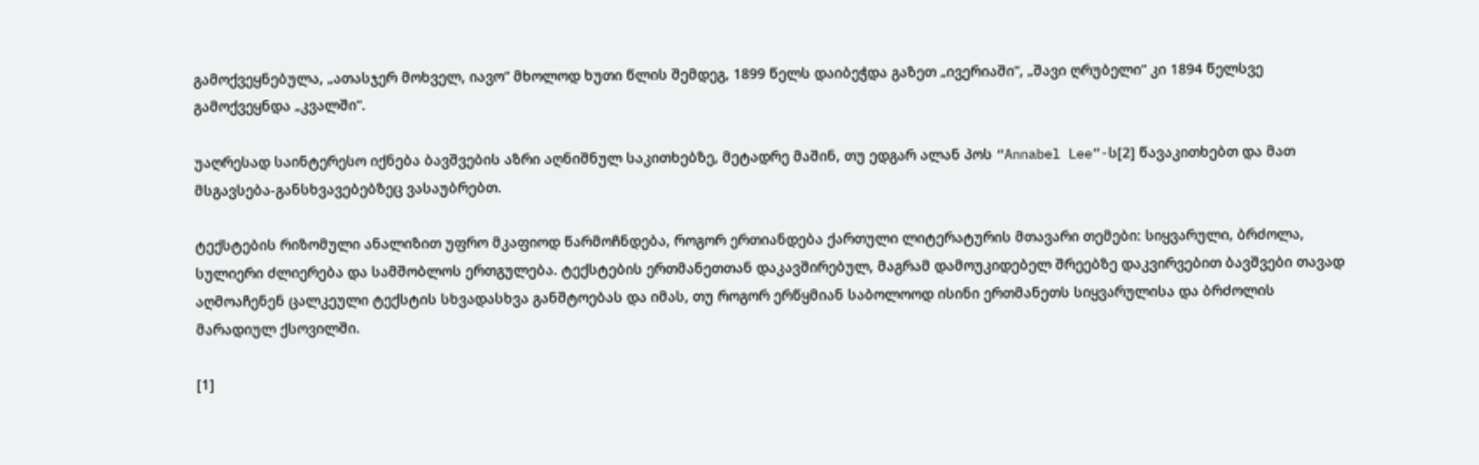გამოქვეყნებულა, „ათასჯერ მოხველ, იავო“ მხოლოდ ხუთი წლის შემდეგ, 1899 წელს დაიბეჭდა გაზეთ „ივერიაში“, „შავი ღრუბელი“ კი 1894 წელსვე გამოქვეყნდა „კვალში“.

უაღრესად საინტერესო იქნება ბავშვების აზრი აღნიშნულ საკითხებზე, მეტადრე მაშინ, თუ ედგარ ალან პოს “Annabel Lee”-ს[2] წავაკითხებთ და მათ მსგავსება-განსხვავებებზეც ვასაუბრებთ.

ტექსტების რიზომული ანალიზით უფრო მკაფიოდ წარმოჩნდება, როგორ ერთიანდება ქართული ლიტერატურის მთავარი თემები: სიყვარული, ბრძოლა, სულიერი ძლიერება და სამშობლოს ერთგულება. ტექსტების ერთმანეთთან დაკავშირებულ, მაგრამ დამოუკიდებელ შრეებზე დაკვირვებით ბავშვები თავად აღმოაჩენენ ცალკეული ტექსტის სხვადასხვა განშტოებას და იმას, თუ როგორ ერწყმიან საბოლოოდ ისინი ერთმანეთს სიყვარულისა და ბრძოლის მარადიულ ქსოვილში.

[1]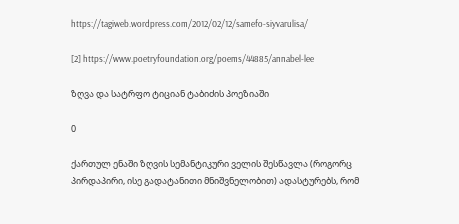https://tagiweb.wordpress.com/2012/02/12/samefo-siyvarulisa/

[2] https://www.poetryfoundation.org/poems/44885/annabel-lee

ზღვა და სატრფო ტიციან ტაბიძის პოეზიაში

0

ქართულ ენაში ზღვის სემანტიკური ველის შესწავლა (როგორც პირდაპირი, ისე გადატანითი მნიშვნელობით) ადასტურებს, რომ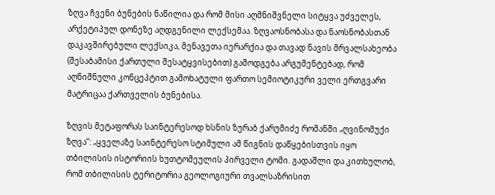ზღვა ჩვენი ბუნების ნაწილია და რომ მისი აღმნიშვნელი სიტყვა უძველეს, არქეტიპულ დონეზე აღდგენილი ლექსემაა. ზღვაოსნობასა და ნაოსნობასთან დაკავშირებული ლექსიკა, მენავეთა იერარქია და თავად ნავის მრვალსახეობა (შესაბამისი ქართული შესატყვისებით) გამოდგება არგუმენტებად, რომ აღნიშნული კონცეპტით გამოხატული ფართო სემიოტიკური ველი ერთგვარი მატრიცაა ქართველის ბუნებისა.

ზღვის მეტაფორას საინტერესოდ ხსნის ზურაბ ქარუმიძე რომანში „ღვინომუქი ზღვა“: „ყველაზე საინტერესო სტიმული ამ წიგნის დაწყებისთვის იყო თბილისის ისტორიის ხუთტომეულის პირველი ტომი. გადაშლი და კითხულობ, რომ თბილისის ტერიტორია გეოლოგიური თვალსაზრისით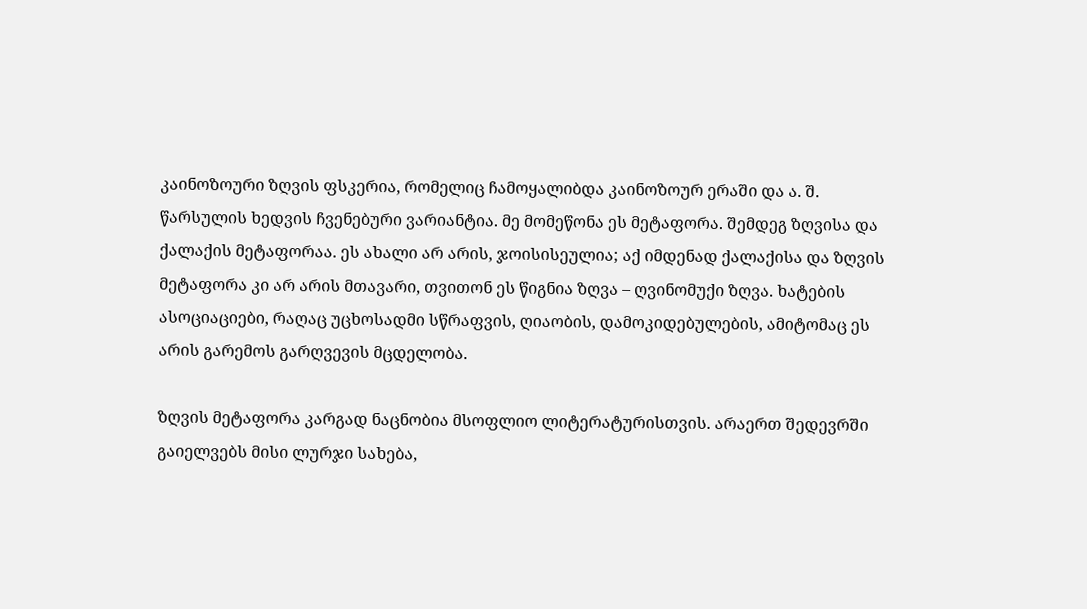კაინოზოური ზღვის ფსკერია, რომელიც ჩამოყალიბდა კაინოზოურ ერაში და ა. შ. წარსულის ხედვის ჩვენებური ვარიანტია. მე მომეწონა ეს მეტაფორა. შემდეგ ზღვისა და ქალაქის მეტაფორაა. ეს ახალი არ არის, ჯოისისეულია; აქ იმდენად ქალაქისა და ზღვის მეტაფორა კი არ არის მთავარი, თვითონ ეს წიგნია ზღვა – ღვინომუქი ზღვა. ხატების ასოციაციები, რაღაც უცხოსადმი სწრაფვის, ღიაობის, დამოკიდებულების, ამიტომაც ეს არის გარემოს გარღვევის მცდელობა.

ზღვის მეტაფორა კარგად ნაცნობია მსოფლიო ლიტერატურისთვის. არაერთ შედევრში გაიელვებს მისი ლურჯი სახება,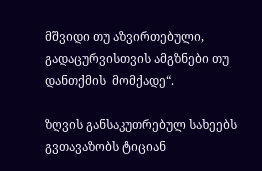მშვიდი თუ აზვირთებული, გადაცურვისთვის ამგზნები თუ დანთქმის  მომქადე“.

ზღვის განსაკუთრებულ სახეებს გვთავაზობს ტიციან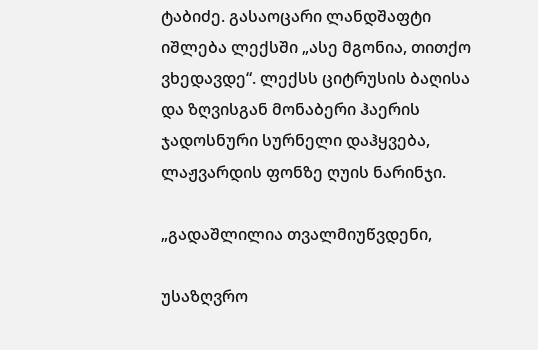ტაბიძე. გასაოცარი ლანდშაფტი იშლება ლექსში „ასე მგონია, თითქო ვხედავდე“. ლექსს ციტრუსის ბაღისა და ზღვისგან მონაბერი ჰაერის ჯადოსნური სურნელი დაჰყვება, ლაჟვარდის ფონზე ღუის ნარინჯი.

„გადაშლილია თვალმიუწვდენი,

უსაზღვრო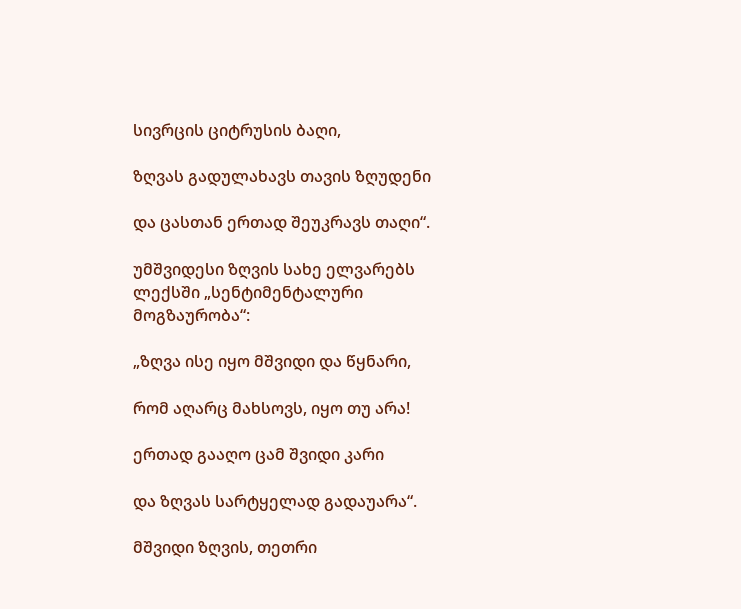სივრცის ციტრუსის ბაღი,

ზღვას გადულახავს თავის ზღუდენი

და ცასთან ერთად შეუკრავს თაღი“.

უმშვიდესი ზღვის სახე ელვარებს  ლექსში „სენტიმენტალური მოგზაურობა“:

„ზღვა ისე იყო მშვიდი და წყნარი,

რომ აღარც მახსოვს, იყო თუ არა!

ერთად გააღო ცამ შვიდი კარი

და ზღვას სარტყელად გადაუარა“.

მშვიდი ზღვის, თეთრი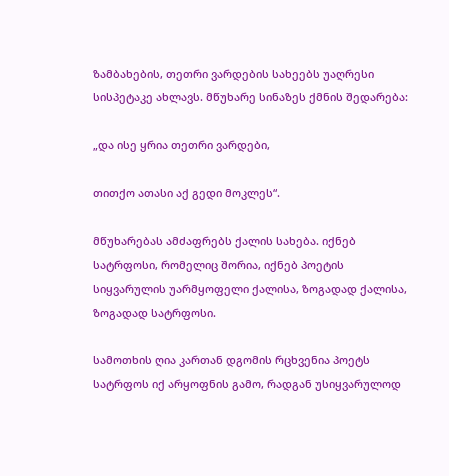ზამბახების, თეთრი ვარდების სახეებს უაღრესი სისპეტაკე ახლავს. მწუხარე სინაზეს ქმნის შედარება:

„და ისე ყრია თეთრი ვარდები,

თითქო ათასი აქ გედი მოკლეს“.

მწუხარებას ამძაფრებს ქალის სახება. იქნებ სატრფოსი, რომელიც შორია, იქნებ პოეტის სიყვარულის უარმყოფელი ქალისა, ზოგადად ქალისა, ზოგადად სატრფოსი.

სამოთხის ღია კართან დგომის რცხვენია პოეტს სატრფოს იქ არყოფნის გამო, რადგან უსიყვარულოდ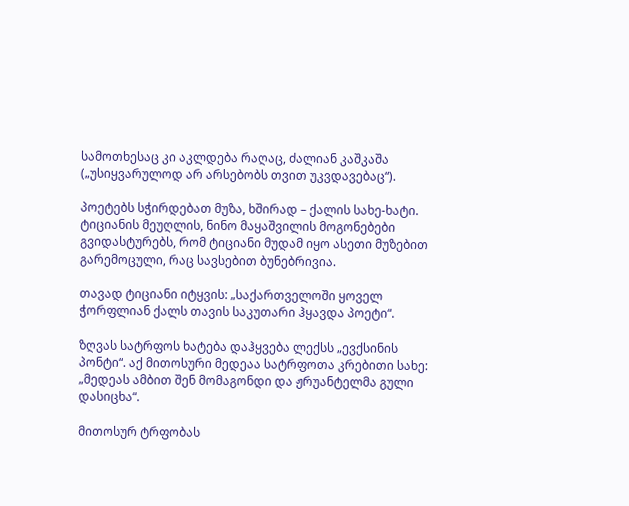სამოთხესაც კი აკლდება რაღაც, ძალიან კაშკაშა („უსიყვარულოდ არ არსებობს თვით უკვდავებაც“).

პოეტებს სჭირდებათ მუზა, ხშირად – ქალის სახე-ხატი. ტიციანის მეუღლის, ნინო მაყაშვილის მოგონებები გვიდასტურებს, რომ ტიციანი მუდამ იყო ასეთი მუზებით გარემოცული, რაც სავსებით ბუნებრივია.

თავად ტიციანი იტყვის: „საქართველოში ყოველ ჭორფლიან ქალს თავის საკუთარი ჰყავდა პოეტი“.

ზღვას სატრფოს ხატება დაჰყვება ლექსს „ევქსინის პონტი“. აქ მითოსური მედეაა სატრფოთა კრებითი სახე: „მედეას ამბით შენ მომაგონდი და ჟრუანტელმა გული დასიცხა“.

მითოსურ ტრფობას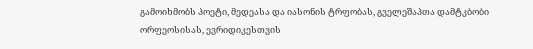გამოიხმობს პოეტი, მედეასა და იასონის ტრფობას, გველეშაპთა დამტკბობი ორფეოსისას, ევრიდიკესთვის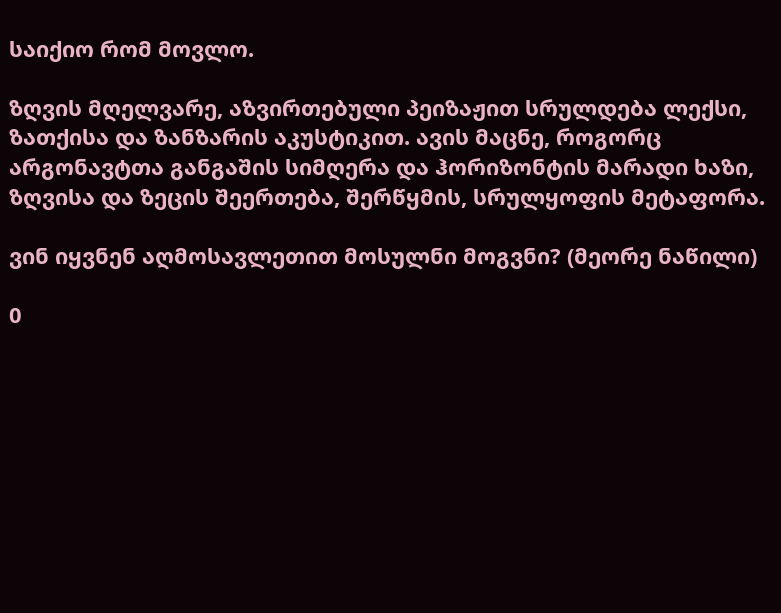საიქიო რომ მოვლო.

ზღვის მღელვარე, აზვირთებული პეიზაჟით სრულდება ლექსი, ზათქისა და ზანზარის აკუსტიკით. ავის მაცნე, როგორც არგონავტთა განგაშის სიმღერა და ჰორიზონტის მარადი ხაზი, ზღვისა და ზეცის შეერთება, შერწყმის, სრულყოფის მეტაფორა.

ვინ იყვნენ აღმოსავლეთით მოსულნი მოგვნი? (მეორე ნაწილი)

0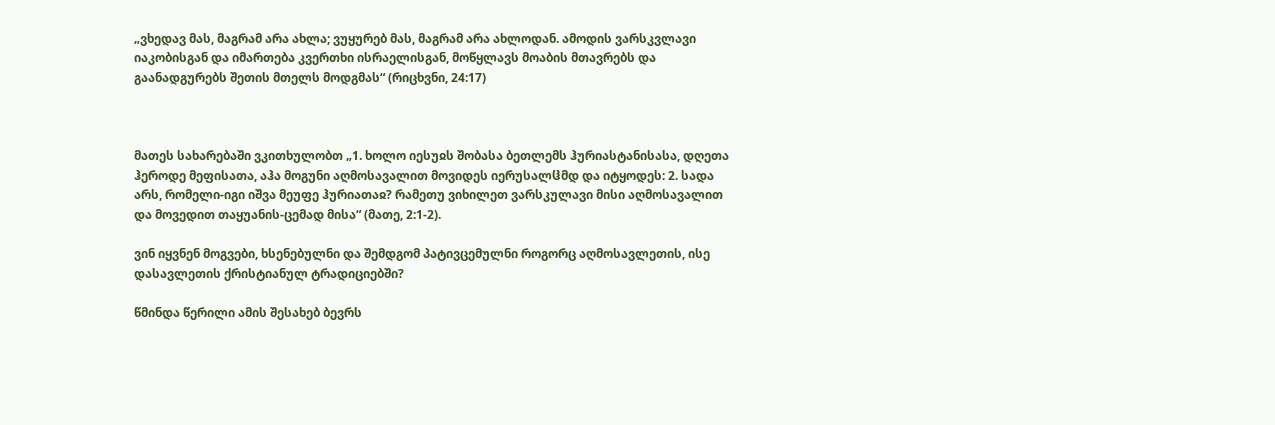„ვხედავ მას, მაგრამ არა ახლა; ვუყურებ მას, მაგრამ არა ახლოდან. ამოდის ვარსკვლავი იაკობისგან და იმართება კვერთხი ისრაელისგან, მოწყლავს მოაბის მთავრებს და გაანადგურებს შეთის მთელს მოდგმას“ (რიცხვნი, 24:17)



მათეს სახარებაში ვკითხულობთ „1. ხოლო იესუჲს შობასა ბეთლემს ჰურიასტანისასა, დღეთა ჰეროდე მეფისათა, აჰა მოგუნი აღმოსავალით მოვიდეს იერუსალჱმდ და იტყოდეს: 2. სადა არს, რომელი-იგი იშვა მეუფე ჰურიათაჲ? რამეთუ ვიხილეთ ვარსკულავი მისი აღმოსავალით და მოვედით თაყუანის-ცემად მისა“ (მათე, 2:1-2).

ვინ იყვნენ მოგვები, ხსენებულნი და შემდგომ პატივცემულნი როგორც აღმოსავლეთის, ისე დასავლეთის ქრისტიანულ ტრადიციებში?

წმინდა წერილი ამის შესახებ ბევრს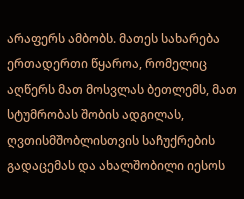არაფერს ამბობს. მათეს სახარება ერთადერთი წყაროა, რომელიც აღწერს მათ მოსვლას ბეთლემს, მათ სტუმრობას შობის ადგილას, ღვთისმშობლისთვის საჩუქრების გადაცემას და ახალშობილი იესოს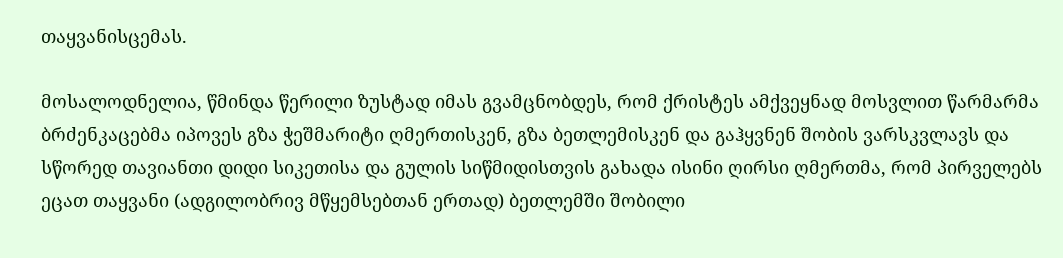თაყვანისცემას.

მოსალოდნელია, წმინდა წერილი ზუსტად იმას გვამცნობდეს, რომ ქრისტეს ამქვეყნად მოსვლით წარმარმა ბრძენკაცებმა იპოვეს გზა ჭეშმარიტი ღმერთისკენ, გზა ბეთლემისკენ და გაჰყვნენ შობის ვარსკვლავს და სწორედ თავიანთი დიდი სიკეთისა და გულის სიწმიდისთვის გახადა ისინი ღირსი ღმერთმა, რომ პირველებს ეცათ თაყვანი (ადგილობრივ მწყემსებთან ერთად) ბეთლემში შობილი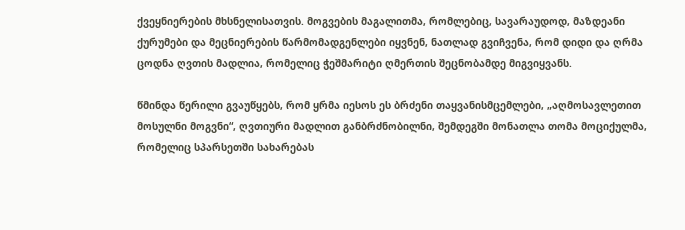ქვეყნიერების მხსნელისათვის. მოგვების მაგალითმა, რომლებიც, სავარაუდოდ, მაზდეანი ქურუმები და მეცნიერების წარმომადგენლები იყვნენ, ნათლად გვიჩვენა, რომ დიდი და ღრმა ცოდნა ღვთის მადლია, რომელიც ჭეშმარიტი ღმერთის შეცნობამდე მიგვიყვანს.

წმინდა წერილი გვაუწყებს, რომ ყრმა იესოს ეს ბრძენი თაყვანისმცემლები, „აღმოსავლეთით მოსულნი მოგვნი“, ღვთიური მადლით განბრძნობილნი, შემდეგში მონათლა თომა მოციქულმა, რომელიც სპარსეთში სახარებას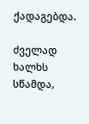ქადაგებდა.

ძველად ხალხს სწამდა,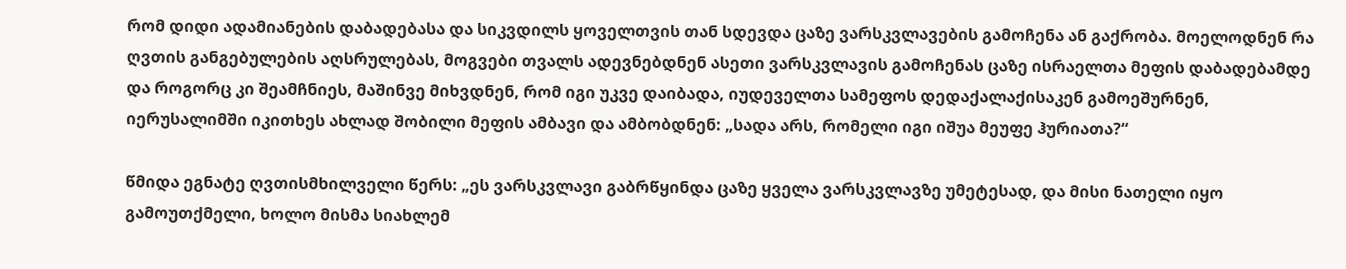რომ დიდი ადამიანების დაბადებასა და სიკვდილს ყოველთვის თან სდევდა ცაზე ვარსკვლავების გამოჩენა ან გაქრობა. მოელოდნენ რა ღვთის განგებულების აღსრულებას, მოგვები თვალს ადევნებდნენ ასეთი ვარსკვლავის გამოჩენას ცაზე ისრაელთა მეფის დაბადებამდე და როგორც კი შეამჩნიეს, მაშინვე მიხვდნენ, რომ იგი უკვე დაიბადა, იუდეველთა სამეფოს დედაქალაქისაკენ გამოეშურნენ, იერუსალიმში იკითხეს ახლად შობილი მეფის ამბავი და ამბობდნენ: „სადა არს, რომელი იგი იშუა მეუფე ჰურიათა?“

წმიდა ეგნატე ღვთისმხილველი წერს: „ეს ვარსკვლავი გაბრწყინდა ცაზე ყველა ვარსკვლავზე უმეტესად, და მისი ნათელი იყო გამოუთქმელი, ხოლო მისმა სიახლემ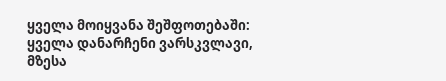ყველა მოიყვანა შეშფოთებაში: ყველა დანარჩენი ვარსკვლავი, მზესა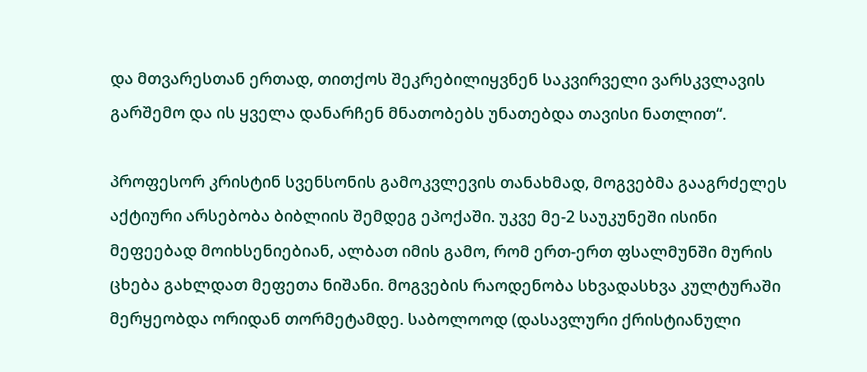და მთვარესთან ერთად, თითქოს შეკრებილიყვნენ საკვირველი ვარსკვლავის გარშემო და ის ყველა დანარჩენ მნათობებს უნათებდა თავისი ნათლით“.

პროფესორ კრისტინ სვენსონის გამოკვლევის თანახმად, მოგვებმა გააგრძელეს აქტიური არსებობა ბიბლიის შემდეგ ეპოქაში. უკვე მე-2 საუკუნეში ისინი მეფეებად მოიხსენიებიან, ალბათ იმის გამო, რომ ერთ-ერთ ფსალმუნში მურის ცხება გახლდათ მეფეთა ნიშანი. მოგვების რაოდენობა სხვადასხვა კულტურაში მერყეობდა ორიდან თორმეტამდე. საბოლოოდ (დასავლური ქრისტიანული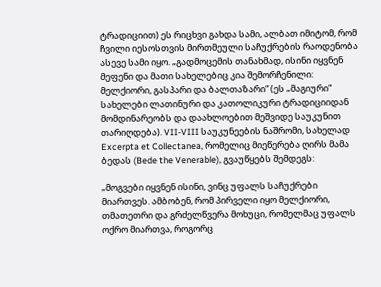ტრადიციით) ეს რიცხვი გახდა სამი, ალბათ იმიტომ, რომ ჩვილი იესოსთვის მირთმეული საჩუქრების რაოდენობა ასევე სამი იყო. „გადმოცემის თანახმად, ისინი იყვნენ მეფენი და მათი სახელებიც კია შემორჩენილი: მელქიორი, გასპარი და ბალთაზარი“ (ეს „მაგიური“ სახელები ლათინური და კათოლიკური ტრადიციიდან მომდინარეობს და დაახლოებით მეშვიდე საუკუნით თარიღდება). VII-VIII საუკუნეების ნაშრომი, სახელად Excerpta et Collectanea, რომელიც მიეწერება ღირს მამა ბედას (Bede the Venerable), გვაუწყებს შემდეგს:

„მოგვები იყვნენ ისინი, ვინც უფალს საჩუქრები მიართვეს. ამბობენ, რომ პირველი იყო მელქიორი, თმათეთრი და გრძელწვერა მოხუცი, რომელმაც უფალს ოქრო მიართვა, როგორც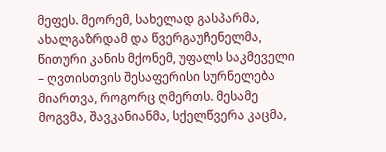მეფეს. მეორემ, სახელად გასპარმა, ახალგაზრდამ და წვერგაუჩენელმა, წითური კანის მქონემ, უფალს საკმეველი – ღვთისთვის შესაფერისი სურნელება მიართვა, როგორც ღმერთს. მესამე მოგვმა, შავკანიანმა, სქელწვერა კაცმა,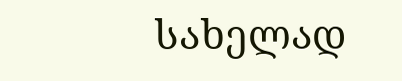სახელად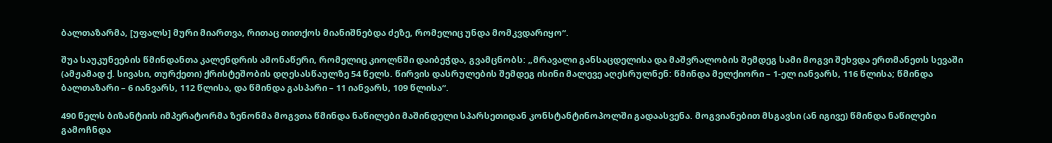ბალთაზარმა, [უფალს] მური მიართვა, რითაც თითქოს მიანიშნებდა ძეზე, რომელიც უნდა მომკვდარიყო“.

შუა საუკუნეების წმინდანთა კალენდრის ამონაწერი, რომელიც კიოლნში დაიბეჭდა, გვამცნობს: „მრავალი განსაცდელისა და მაშვრალობის შემდეგ სამი მოგვი შეხვდა ერთმანეთს სევაში (ამჟამად ქ. სივასი, თურქეთი) ქრისტეშობის დღესასწაულზე 54 წელს. წირვის დასრულების შემდეგ ისინი მალევე აღესრულნენ: წმინდა მელქიორი – 1-ელ იანვარს, 116 წლისა; წმინდა ბალთაზარი – 6 იანვარს, 112 წლისა, და წმინდა გასპარი – 11 იანვარს, 109 წლისა“.

490 წელს ბიზანტიის იმპერატორმა ზენონმა მოგვთა წმინდა ნაწილები მაშინდელი სპარსეთიდან კონსტანტინოპოლში გადაასვენა. მოგვიანებით მსგავსი (ან იგივე) წმინდა ნაწილები გამოჩნდა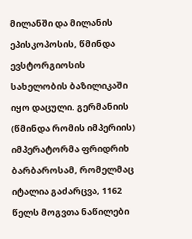მილანში და მილანის ეპისკოპოსის, წმინდა ევსტორგიოსის სახელობის ბაზილიკაში იყო დაცული. გერმანიის (წმინდა რომის იმპერიის) იმპერატორმა ფრიდრიხ ბარბაროსამ, რომელმაც იტალია გაძარცვა, 1162 წელს მოგვთა ნაწილები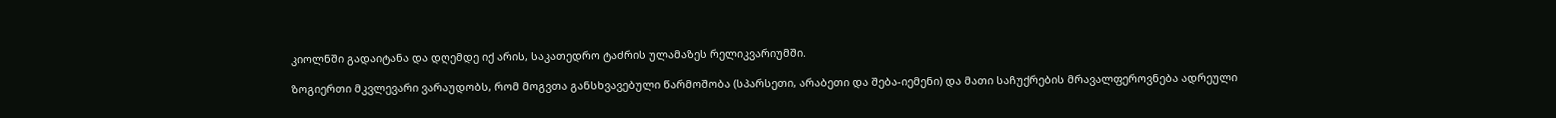კიოლნში გადაიტანა და დღემდე იქ არის, საკათედრო ტაძრის ულამაზეს რელიკვარიუმში.

ზოგიერთი მკვლევარი ვარაუდობს, რომ მოგვთა განსხვავებული წარმოშობა (სპარსეთი, არაბეთი და შება-იემენი) და მათი საჩუქრების მრავალფეროვნება ადრეული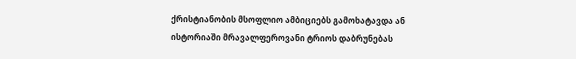ქრისტიანობის მსოფლიო ამბიციებს გამოხატავდა ან ისტორიაში მრავალფეროვანი ტრიოს დაბრუნებას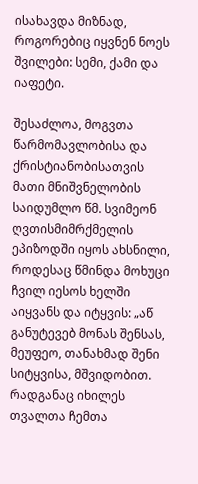ისახავდა მიზნად, როგორებიც იყვნენ ნოეს შვილები: სემი, ქამი და იაფეტი.

შესაძლოა, მოგვთა წარმომავლობისა და ქრისტიანობისათვის მათი მნიშვნელობის საიდუმლო წმ. სვიმეონ ღვთისმიმრქმელის ეპიზოდში იყოს ახსნილი, როდესაც წმინდა მოხუცი ჩვილ იესოს ხელში აიყვანს და იტყვის: „აწ განუტევებ მონას შენსას, მეუფეო, თანახმად შენი სიტყვისა, მშვიდობით. რადგანაც იხილეს თვალთა ჩემთა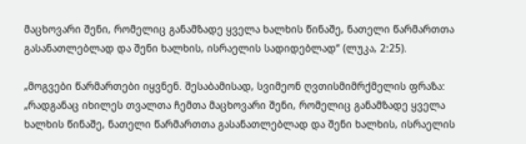მაცხოვარი შენი, რომელიც განამზადე ყველა ხალხის წინაშე, ნათელი წარმართთა გასანათლებლად და შენი ხალხის, ისრაელის სადიდებლად“ (ლუკა, 2:25).

„მოგვები წარმართები იყვნენ. შესაბამისად, სვიმეონ ღვთისმიმრქმელის ფრაზა: „რადგანაც იხილეს თვალთა ჩემთა მაცხოვარი შენი, რომელიც განამზადე ყველა ხალხის წინაშე, ნათელი წარმართთა გასანათლებლად და შენი ხალხის, ისრაელის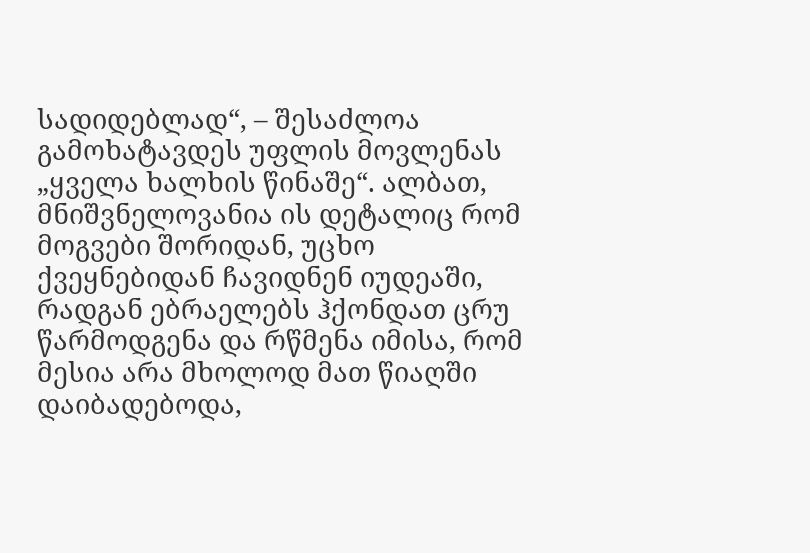სადიდებლად“, – შესაძლოა გამოხატავდეს უფლის მოვლენას „ყველა ხალხის წინაშე“. ალბათ, მნიშვნელოვანია ის დეტალიც რომ მოგვები შორიდან, უცხო ქვეყნებიდან ჩავიდნენ იუდეაში, რადგან ებრაელებს ჰქონდათ ცრუ წარმოდგენა და რწმენა იმისა, რომ მესია არა მხოლოდ მათ წიაღში დაიბადებოდა,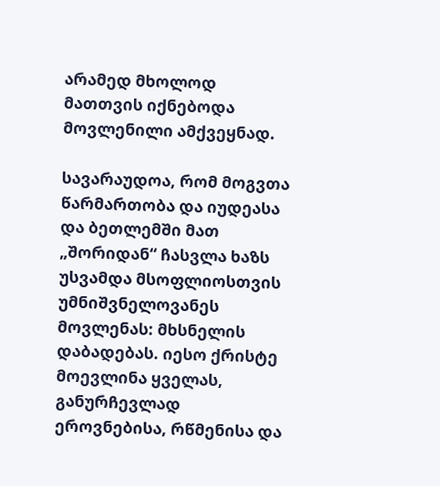არამედ მხოლოდ მათთვის იქნებოდა მოვლენილი ამქვეყნად.

სავარაუდოა, რომ მოგვთა წარმართობა და იუდეასა და ბეთლემში მათ „შორიდან“ ჩასვლა ხაზს უსვამდა მსოფლიოსთვის უმნიშვნელოვანეს მოვლენას: მხსნელის დაბადებას. იესო ქრისტე მოევლინა ყველას, განურჩევლად ეროვნებისა, რწმენისა და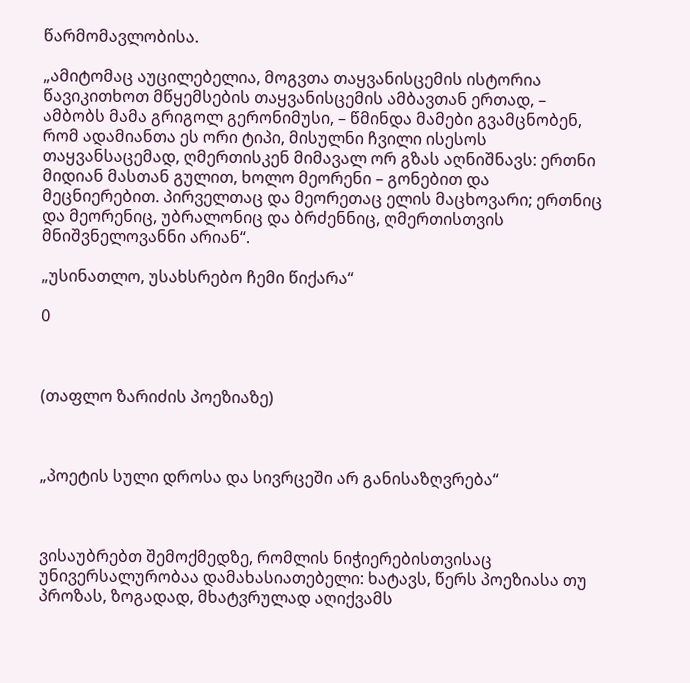წარმომავლობისა.

„ამიტომაც აუცილებელია, მოგვთა თაყვანისცემის ისტორია წავიკითხოთ მწყემსების თაყვანისცემის ამბავთან ერთად, – ამბობს მამა გრიგოლ გერონიმუსი, – წმინდა მამები გვამცნობენ, რომ ადამიანთა ეს ორი ტიპი, მისულნი ჩვილი ისესოს თაყვანსაცემად, ღმერთისკენ მიმავალ ორ გზას აღნიშნავს: ერთნი მიდიან მასთან გულით, ხოლო მეორენი – გონებით და მეცნიერებით. პირველთაც და მეორეთაც ელის მაცხოვარი; ერთნიც და მეორენიც, უბრალონიც და ბრძენნიც, ღმერთისთვის მნიშვნელოვანნი არიან“.

„უსინათლო, უსახსრებო ჩემი წიქარა“

0



(თაფლო ზარიძის პოეზიაზე)



„პოეტის სული დროსა და სივრცეში არ განისაზღვრება“



ვისაუბრებთ შემოქმედზე, რომლის ნიჭიერებისთვისაც უნივერსალურობაა დამახასიათებელი: ხატავს, წერს პოეზიასა თუ პროზას, ზოგადად, მხატვრულად აღიქვამს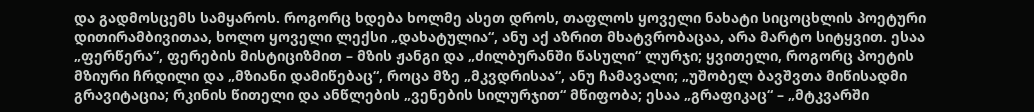და გადმოსცემს სამყაროს. როგორც ხდება ხოლმე ასეთ დროს, თაფლოს ყოველი ნახატი სიცოცხლის პოეტური დითირამბივითაა, ხოლო ყოველი ლექსი „დახატულია“, ანუ აქ აზრით მხატვრობაცაა, არა მარტო სიტყვით. ესაა „ფერწერა“, ფერების მისტიციზმით – მზის ჟანგი და „ძილბურანში წასული“ ლურჯი; ყვითელი, როგორც პოეტის მზიური ჩრდილი და „მზიანი დამიწებაც“, როცა მზე „მკვდრისაა“, ანუ ჩამავალი; „უშობელ ბავშვთა მიწისადმი გრავიტაცია; რკინის წითელი და ანწლების „ვენების სილურჯით“ მწიფობა; ესაა „გრაფიკაც“ – „მტკვარში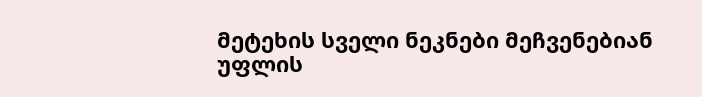მეტეხის სველი ნეკნები მეჩვენებიან უფლის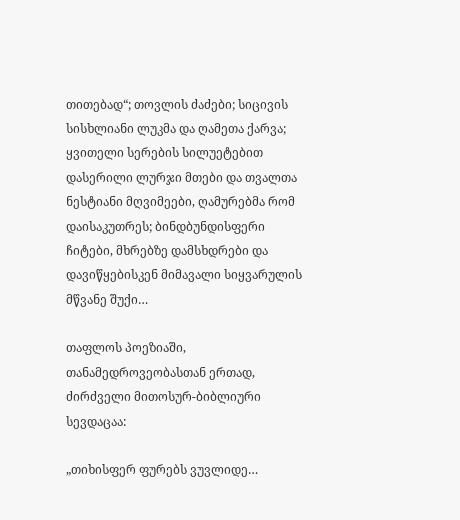თითებად“; თოვლის ძაძები; სიცივის სისხლიანი ლუკმა და ღამეთა ქარვა; ყვითელი სერების სილუეტებით დასერილი ლურჯი მთები და თვალთა ნესტიანი მღვიმეები, ღამურებმა რომ დაისაკუთრეს; ბინდბუნდისფერი ჩიტები, მხრებზე დამსხდრები და დავიწყებისკენ მიმავალი სიყვარულის მწვანე შუქი…

თაფლოს პოეზიაში, თანამედროვეობასთან ერთად, ძირძველი მითოსურ-ბიბლიური სევდაცაა:

„თიხისფერ ფურებს ვუვლიდე…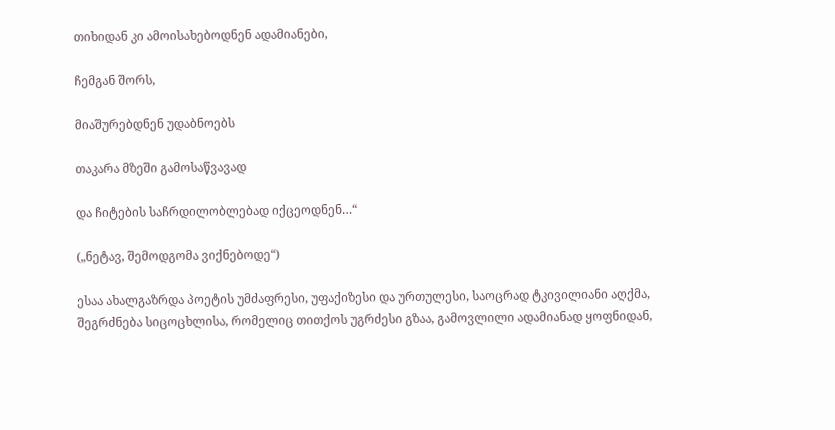თიხიდან კი ამოისახებოდნენ ადამიანები,

ჩემგან შორს,

მიაშურებდნენ უდაბნოებს

თაკარა მზეში გამოსაწვავად

და ჩიტების საჩრდილობლებად იქცეოდნენ…“

(„ნეტავ, შემოდგომა ვიქნებოდე“)

ესაა ახალგაზრდა პოეტის უმძაფრესი, უფაქიზესი და ურთულესი, საოცრად ტკივილიანი აღქმა, შეგრძნება სიცოცხლისა, რომელიც თითქოს უგრძესი გზაა, გამოვლილი ადამიანად ყოფნიდან,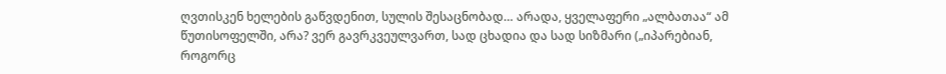ღვთისკენ ხელების გაწვდენით, სულის შესაცნობად… არადა, ყველაფერი „ალბათაა“ ამ წუთისოფელში, არა? ვერ გავრკვეულვართ, სად ცხადია და სად სიზმარი („იპარებიან, როგორც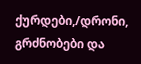ქურდები,/დრონი, გრძნობები და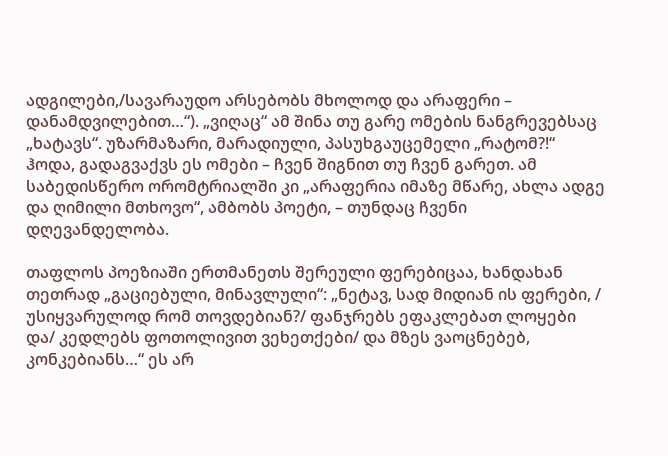ადგილები,/სავარაუდო არსებობს მხოლოდ და არაფერი – დანამდვილებით…“). „ვიღაც“ ამ შინა თუ გარე ომების ნანგრევებსაც „ხატავს“. უზარმაზარი, მარადიული, პასუხგაუცემელი „რატომ?!“ ჰოდა, გადაგვაქვს ეს ომები – ჩვენ შიგნით თუ ჩვენ გარეთ. ამ საბედისწერო ორომტრიალში კი „არაფერია იმაზე მწარე, ახლა ადგე და ღიმილი მთხოვო“, ამბობს პოეტი, – თუნდაც ჩვენი დღევანდელობა.

თაფლოს პოეზიაში ერთმანეთს შერეული ფერებიცაა, ხანდახან თეთრად „გაციებული, მინავლული“: „ნეტავ, სად მიდიან ის ფერები, / უსიყვარულოდ რომ თოვდებიან?/ ფანჯრებს ეფაკლებათ ლოყები და/ კედლებს ფოთოლივით ვეხეთქები/ და მზეს ვაოცნებებ, კონკებიანს…“ ეს არ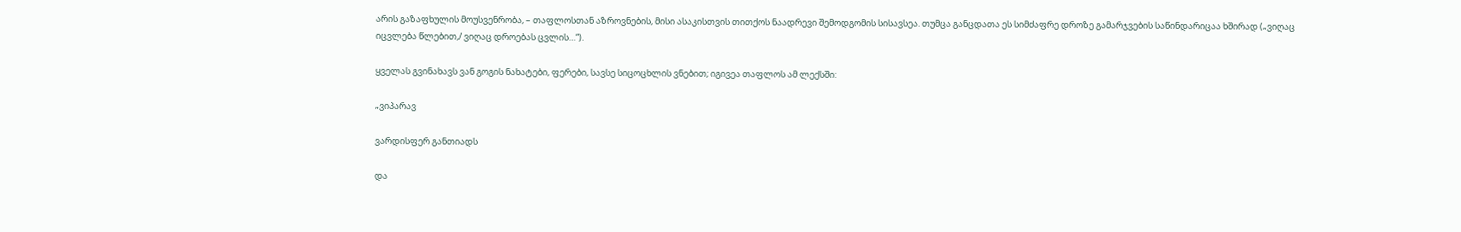არის გაზაფხულის მოუსვენრობა, – თაფლოსთან აზროვნების, მისი ასაკისთვის თითქოს ნაადრევი შემოდგომის სისავსეა. თუმცა განცდათა ეს სიმძაფრე დროზე გამარჯვების საწინდარიცაა ხშირად („ვიღაც იცვლება წლებით,/ ვიღაც დროებას ცვლის…“).

ყველას გვინახავს ვან გოგის ნახატები, ფერები, სავსე სიცოცხლის ვნებით; იგივეა თაფლოს ამ ლექსში:

„ვიპარავ

ვარდისფერ განთიადს

და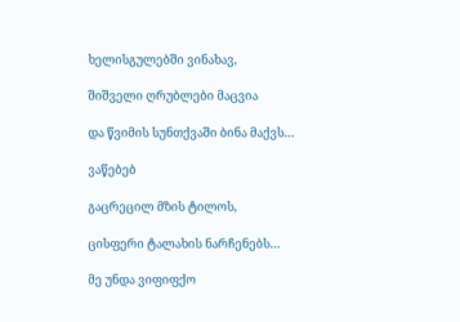ხელისგულებში ვინახავ,

შიშველი ღრუბლები მაცვია

და წვიმის სუნთქვაში ბინა მაქვს…

ვაწებებ

გაცრეცილ მზის ტილოს,

ცისფერი ტალახის ნარჩენებს…

მე უნდა ვიფიფქო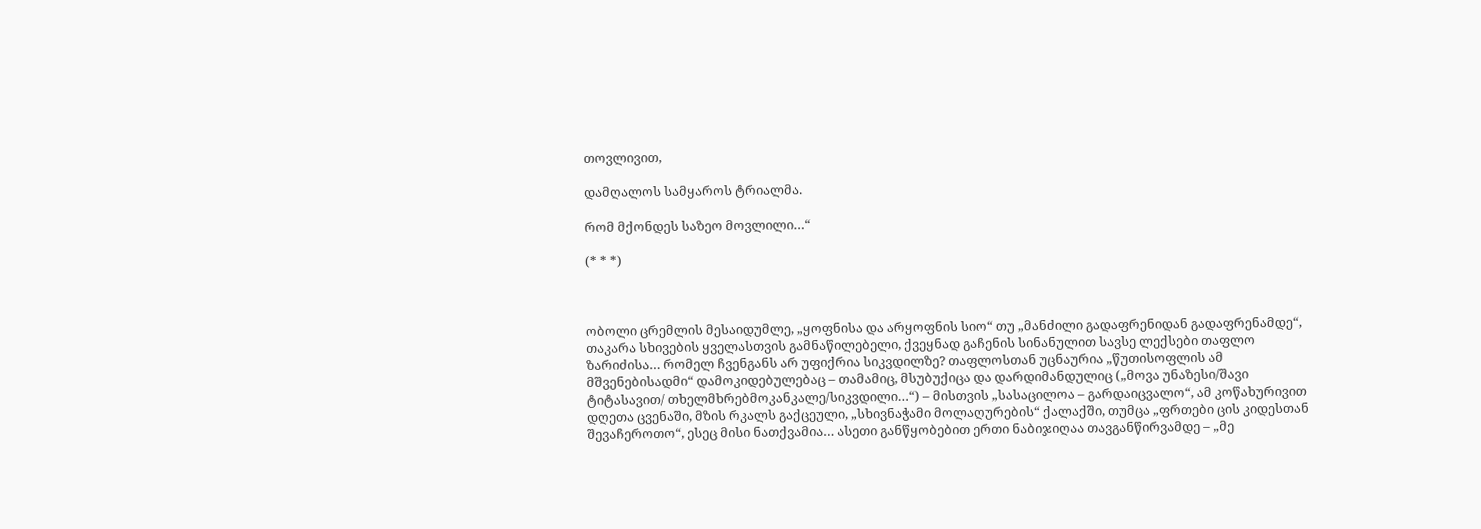თოვლივით,

დამღალოს სამყაროს ტრიალმა.

რომ მქონდეს საზეო მოვლილი…“

(* * *)



ობოლი ცრემლის მესაიდუმლე, „ყოფნისა და არყოფნის სიო“ თუ „მანძილი გადაფრენიდან გადაფრენამდე“, თაკარა სხივების ყველასთვის გამნაწილებელი, ქვეყნად გაჩენის სინანულით სავსე ლექსები თაფლო ზარიძისა… რომელ ჩვენგანს არ უფიქრია სიკვდილზე? თაფლოსთან უცნაურია „წუთისოფლის ამ მშვენებისადმი“ დამოკიდებულებაც – თამამიც, მსუბუქიცა და დარდიმანდულიც („მოვა უნაზესი/შავი ტიტასავით/ თხელმხრებმოკანკალე/სიკვდილი…“) – მისთვის „სასაცილოა – გარდაიცვალო“, ამ კოწახურივით დღეთა ცვენაში, მზის რკალს გაქცეული, „სხივნაჭამი მოლაღურების“ ქალაქში, თუმცა „ფრთები ცის კიდესთან შევაჩეროთო“, ესეც მისი ნათქვამია… ასეთი განწყობებით ერთი ნაბიჯიღაა თავგანწირვამდე – „მე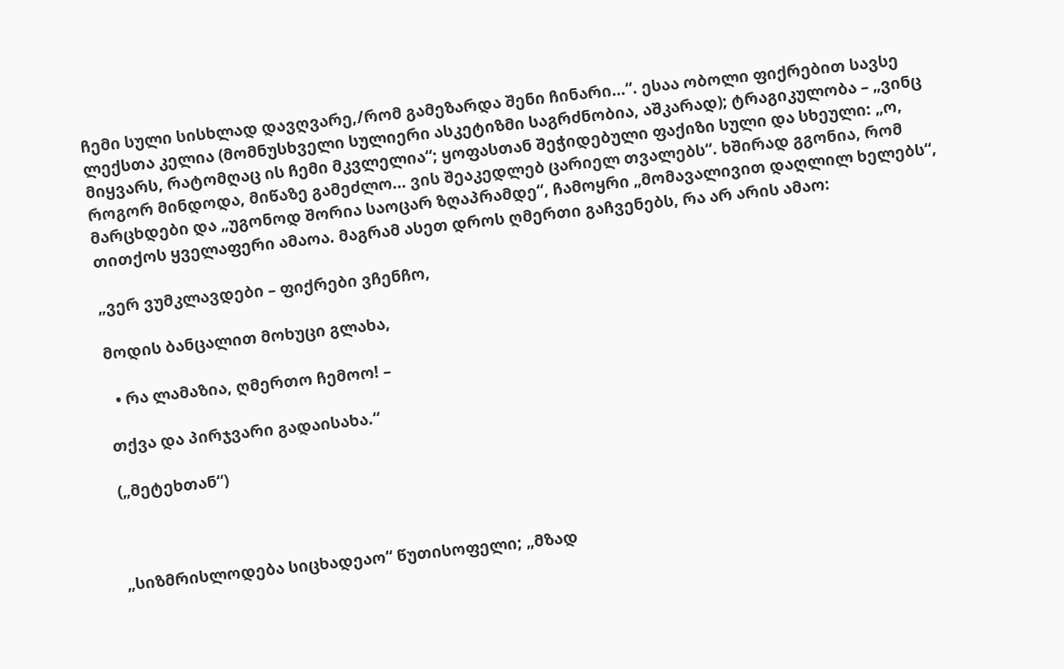ჩემი სული სისხლად დავღვარე,/რომ გამეზარდა შენი ჩინარი…“. ესაა ობოლი ფიქრებით სავსე ლექსთა კელია (მომნუსხველი სულიერი ასკეტიზმი საგრძნობია, აშკარად); ტრაგიკულობა – „ვინც მიყვარს, რატომღაც ის ჩემი მკვლელია“; ყოფასთან შეჭიდებული ფაქიზი სული და სხეული: „ო, როგორ მინდოდა, მიწაზე გამეძლო… ვის შეაკედლებ ცარიელ თვალებს“. ხშირად გგონია, რომ მარცხდები და „უგონოდ შორია საოცარ ზღაპრამდე“, ჩამოყრი „მომავალივით დაღლილ ხელებს“, თითქოს ყველაფერი ამაოა. მაგრამ ასეთ დროს ღმერთი გაჩვენებს, რა არ არის ამაო:

„ვერ ვუმკლავდები – ფიქრები ვჩენჩო,

მოდის ბანცალით მოხუცი გლახა,

  • რა ლამაზია, ღმერთო ჩემოო! –

თქვა და პირჯვარი გადაისახა.“

(„მეტეხთან“)



„სიზმრისლოდება სიცხადეაო“ წუთისოფელი; „მზად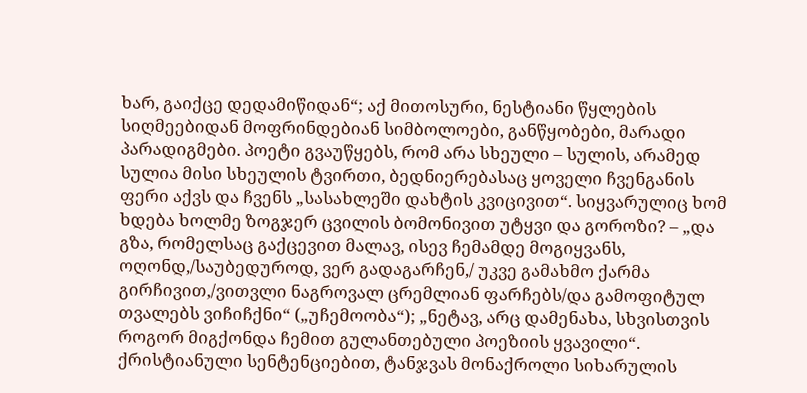ხარ, გაიქცე დედამიწიდან“; აქ მითოსური, ნესტიანი წყლების სიღმეებიდან მოფრინდებიან სიმბოლოები, განწყობები, მარადი პარადიგმები. პოეტი გვაუწყებს, რომ არა სხეული – სულის, არამედ სულია მისი სხეულის ტვირთი, ბედნიერებასაც ყოველი ჩვენგანის ფერი აქვს და ჩვენს „სასახლეში დახტის კვიცივით“. სიყვარულიც ხომ ხდება ხოლმე ზოგჯერ ცვილის ბომონივით უტყვი და გოროზი? – „და გზა, რომელსაც გაქცევით მალავ, ისევ ჩემამდე მოგიყვანს, ოღონდ,/საუბედუროდ, ვერ გადაგარჩენ,/ უკვე გამახმო ქარმა გირჩივით,/ვითვლი ნაგროვალ ცრემლიან ფარჩებს/და გამოფიტულ თვალებს ვიჩიჩქნი“ („უჩემოობა“); „ნეტავ, არც დამენახა, სხვისთვის როგორ მიგქონდა ჩემით გულანთებული პოეზიის ყვავილი“. ქრისტიანული სენტენციებით, ტანჯვას მონაქროლი სიხარულის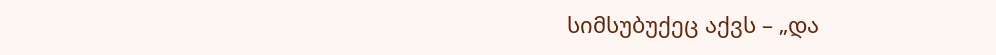სიმსუბუქეც აქვს – „და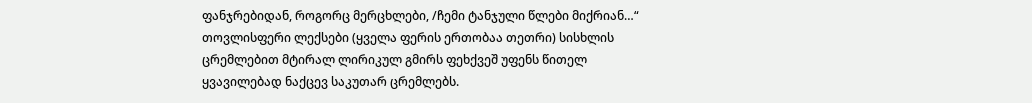ფანჯრებიდან, როგორც მერცხლები, /ჩემი ტანჯული წლები მიქრიან…“ თოვლისფერი ლექსები (ყველა ფერის ერთობაა თეთრი) სისხლის ცრემლებით მტირალ ლირიკულ გმირს ფეხქვეშ უფენს წითელ ყვავილებად ნაქცევ საკუთარ ცრემლებს.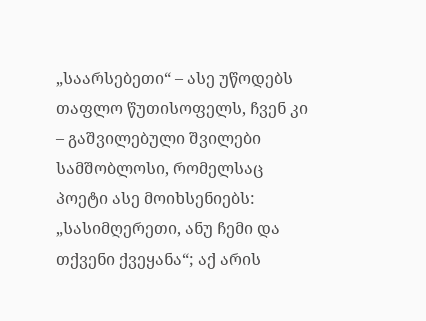„საარსებეთი“ – ასე უწოდებს თაფლო წუთისოფელს, ჩვენ კი – გაშვილებული შვილები სამშობლოსი, რომელსაც პოეტი ასე მოიხსენიებს: „სასიმღერეთი, ანუ ჩემი და თქვენი ქვეყანა“; აქ არის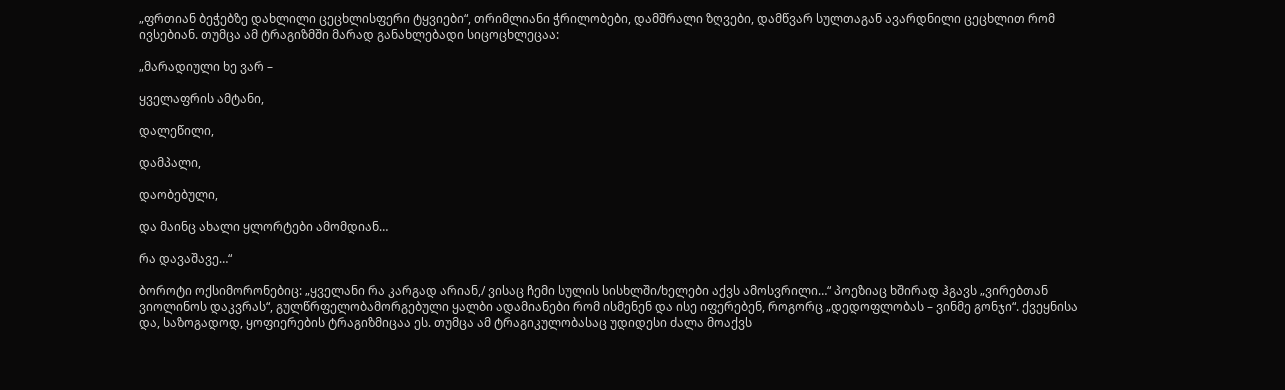„ფრთიან ბეჭებზე დახლილი ცეცხლისფერი ტყვიები“, თრიმლიანი ჭრილობები, დამშრალი ზღვები, დამწვარ სულთაგან ავარდნილი ცეცხლით რომ ივსებიან. თუმცა ამ ტრაგიზმში მარად განახლებადი სიცოცხლეცაა:

„მარადიული ხე ვარ –

ყველაფრის ამტანი,

დალეწილი,

დამპალი,

დაობებული,

და მაინც ახალი ყლორტები ამომდიან…

რა დავაშავე…“

ბოროტი ოქსიმორონებიც: „ყველანი რა კარგად არიან,/ ვისაც ჩემი სულის სისხლში/ხელები აქვს ამოსვრილი…“ პოეზიაც ხშირად ჰგავს „ვირებთან ვიოლინოს დაკვრას“, გულწრფელობამორგებული ყალბი ადამიანები რომ ისმენენ და ისე იფერებენ, როგორც „დედოფლობას – ვინმე გონჯი“. ქვეყნისა და, საზოგადოდ, ყოფიერების ტრაგიზმიცაა ეს. თუმცა ამ ტრაგიკულობასაც უდიდესი ძალა მოაქვს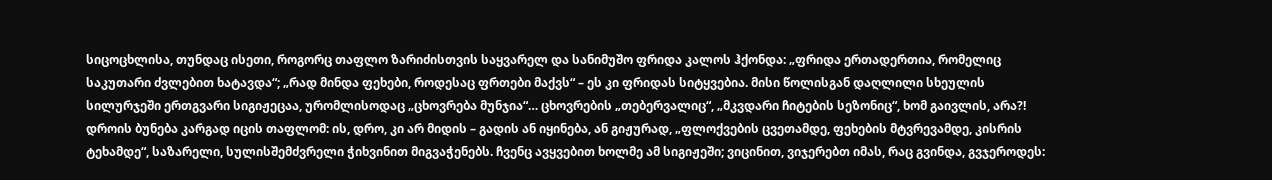სიცოცხლისა, თუნდაც ისეთი, როგორც თაფლო ზარიძისთვის საყვარელ და სანიმუშო ფრიდა კალოს ჰქონდა: „ფრიდა ერთადერთია, რომელიც საკუთარი ძვლებით ხატავდა“; „რად მინდა ფეხები, როდესაც ფრთები მაქვს“ – ეს კი ფრიდას სიტყვებია. მისი წოლისგან დაღლილი სხეულის სილურჯეში ერთგვარი სიგიჟეცაა, ურომლისოდაც „ცხოვრება მუნჯია“… ცხოვრების „თებერვალიც“, „მკვდარი ჩიტების სეზონიც“, ხომ გაივლის, არა?! დროის ბუნება კარგად იცის თაფლომ: ის, დრო, კი არ მიდის – გადის ან იყინება, ან გიჟურად, „ფლოქვების ცვეთამდე, ფეხების მტვრევამდე, კისრის ტეხამდე“, საზარელი, სულისშემძვრელი ჭიხვინით მიგვაჭენებს. ჩვენც ავყვებით ხოლმე ამ სიგიჟეში; ვიცინით, ვიჯერებთ იმას, რაც გვინდა, გვჯეროდეს: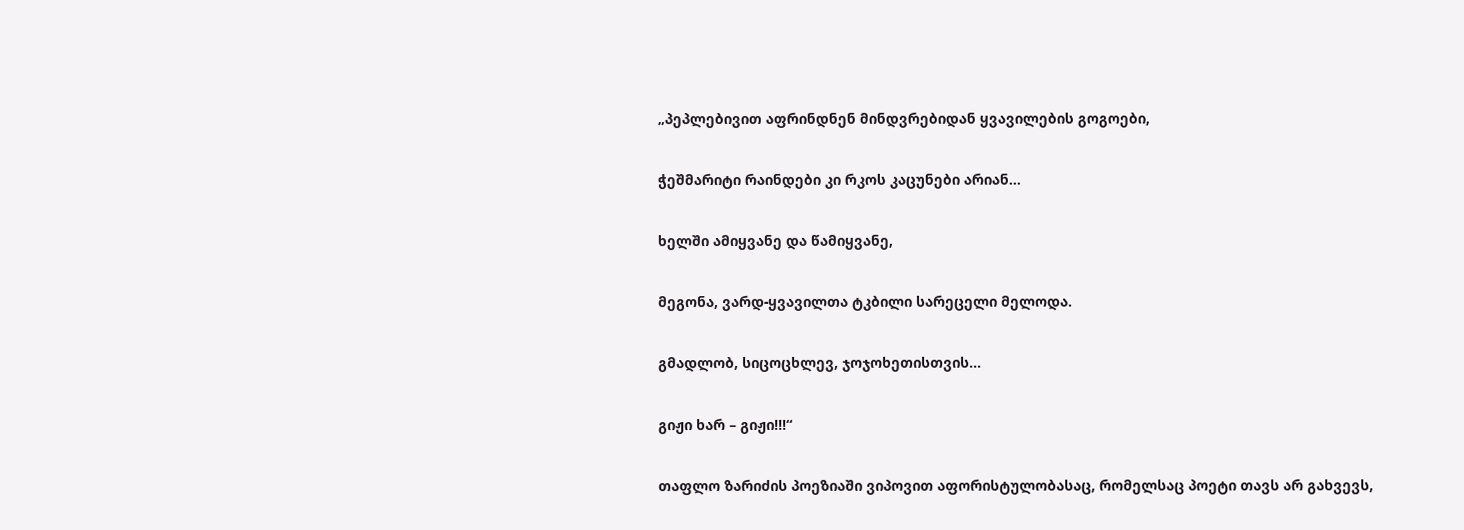„პეპლებივით აფრინდნენ მინდვრებიდან ყვავილების გოგოები,

ჭეშმარიტი რაინდები კი რკოს კაცუნები არიან…

ხელში ამიყვანე და წამიყვანე,

მეგონა, ვარდ-ყვავილთა ტკბილი სარეცელი მელოდა.

გმადლობ, სიცოცხლევ, ჯოჯოხეთისთვის…

გიჟი ხარ – გიჟი!!!“

თაფლო ზარიძის პოეზიაში ვიპოვით აფორისტულობასაც, რომელსაც პოეტი თავს არ გახვევს,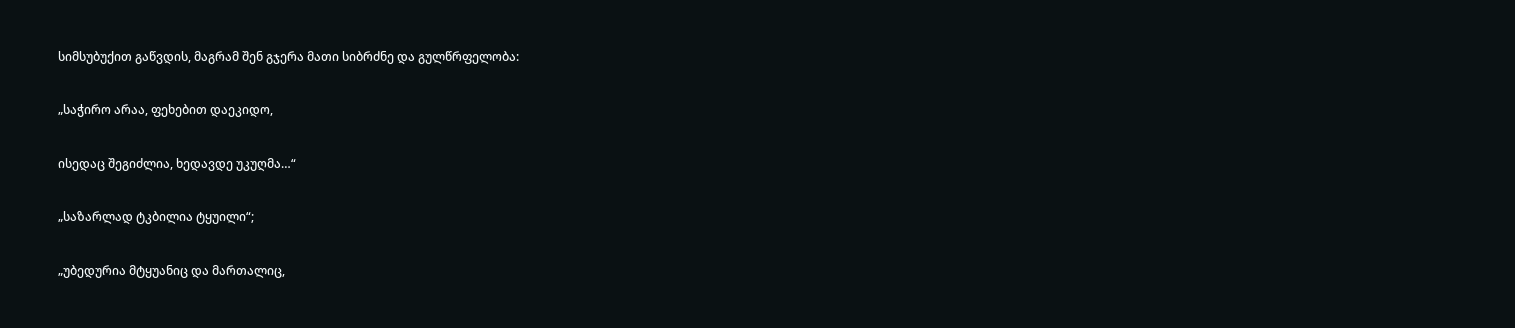სიმსუბუქით გაწვდის, მაგრამ შენ გჯერა მათი სიბრძნე და გულწრფელობა:

„საჭირო არაა, ფეხებით დაეკიდო,

ისედაც შეგიძლია, ხედავდე უკუღმა…“

„საზარლად ტკბილია ტყუილი“;

„უბედურია მტყუანიც და მართალიც,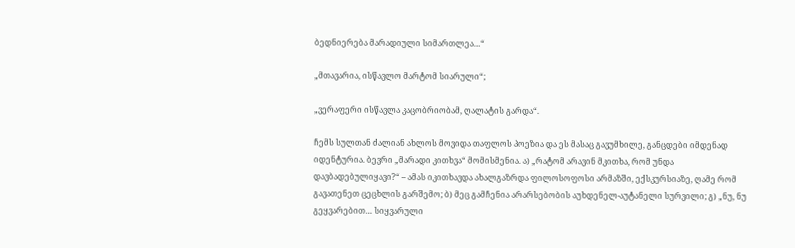ბედნიერება მარადიული სიმართლეა…“

„მთავარია, ისწავლო მარტომ სიარული“;

„ვერაფერი ისწავლა კაცობრიობამ, ღალატის გარდა“.

ჩემს სულთან ძალიან ახლოს მოვიდა თაფლოს პოეზია და ეს მასაც გავუმხილე, განცდები იმდენად იდენტურია. ბევრი „მარადი კითხვა“ მომისმენია. ა) „რატომ არავინ მკითხა, რომ უნდა დავბადებულიყავი?“ – ამას იკითხავდა ახალგაზრდა ფილოსოფოსი არმაზში, ექსკურსიაზე, ღამე რომ გავათენეთ ცეცხლის გარშემო; ბ) მეც გამჩენია არარსებობის აუხდენელ-აუტანელი სურვილი; გ) „ნუ, ნუ გეყვარებით… სიყვარული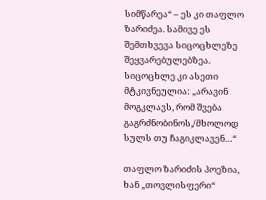სიმწარეა“ – ეს კი თაფლო ზარიძეა. სამივე ეს შემთხვევა სიცოცხლეზე შეყვარებულებზეა. სიცოცხლე კი ასეთი მტკივნეულია: „არავინ მოგკლავს, რომ შვება გაგრძნობინოს,/მხოლოდ სულს თუ ჩაგიკლავენ…“

თაფლო ზარიძის პოეზია, ხან „თოვლისფერი“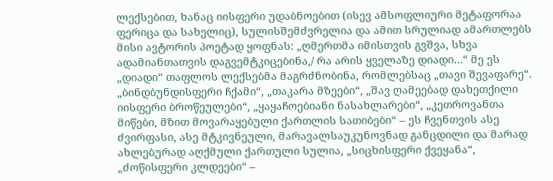ლექსებით, ხანაც იისფერი უდაბნოებით (ისევ ამსოფლიური მეტაფორაა ფერიცა და სახელიც), სულისშემძვრელია და ამით სრულიად ამართლებს მისი ავტორის პოეტად ყოფნას: „ღმერთმა იმისთვის გვშვა, სხვა ადამიანთათვის დაგვემტკიცებინა,/ რა არის ყველაზე დიადი…“ მე ეს „დიადი“ თაფლოს ლექსებმა მაგრძნობინა, რომლებსაც „თავი შევაფარე“. „ბინდბუნდისფერი ჩქამი“, „თაკარა მზეები“, „შავ ღამეებად დახეთქილი იისფერი ბროწეულები“, „ყაყაჩოებიანი ნასახლარები“, „კეთროვანთა მიწები, მზით მოვარაყებული ქართლის სათიბები“ – ეს ჩვენთვის ასე ძვირფასი, ასე მტკივნეული, მარავალსაუკუნოვნად განცდილი და მარად ახლებურად აღქმული ქართული სულია, „სიცხისფერი ქვეყანა“, „ძოწისფერი კლდეები“ –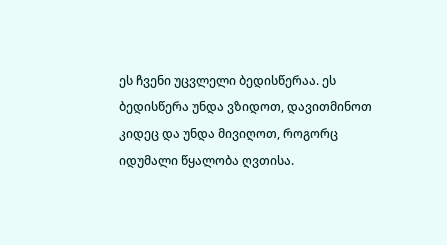ეს ჩვენი უცვლელი ბედისწერაა. ეს ბედისწერა უნდა ვზიდოთ, დავითმინოთ კიდეც და უნდა მივიღოთ, როგორც იდუმალი წყალობა ღვთისა.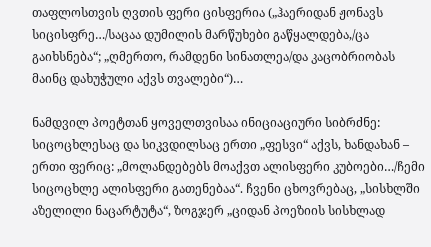თაფლოსთვის ღვთის ფერი ცისფერია („ჰაერიდან ჟონავს სიცისფრე…/საცაა დუმილის მარწუხები გაწყალდება,/ცა გაიხსნება“; „ღმერთო, რამდენი სინათლეა/და კაცობრიობას მაინც დახუჭული აქვს თვალები“)…

ნამდვილ პოეტთან ყოველთვისაა ინიციაციური სიბრძნე: სიცოცხლესაც და სიკვდილსაც ერთი „ფესვი“ აქვს, ხანდახან – ერთი ფერიც: „მოლანდებებს მოაქვთ ალისფერი კუბოები…/ჩემი სიცოცხლე ალისფერი გათენებაა“. ჩვენი ცხოვრებაც, „სისხლში აზელილი ნაცარტუტა“, ზოგჯერ „ციდან პოეზიის სისხლად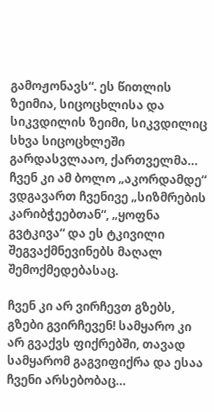გამოჟონავს“. ეს წითლის ზეიმია, სიცოცხლისა და სიკვდილის ზეიმი, სიკვდილიც სხვა სიცოცხლეში გარდასვლააო, ქართველმა… ჩვენ კი ამ ბოლო „აკორდამდე“ ვდგავართ ჩვენივე „სიზმრების კარიბჭეებთან“, „ყოფნა გვტკივა“ და ეს ტკივილი შეგვაქმნევინებს მაღალ შემოქმედებასაც.

ჩვენ კი არ ვირჩევთ გზებს, გზები გვირჩევენ! სამყარო კი არ გვაქვს ფიქრებში, თავად სამყარომ გაგვიფიქრა და ესაა ჩვენი არსებობაც…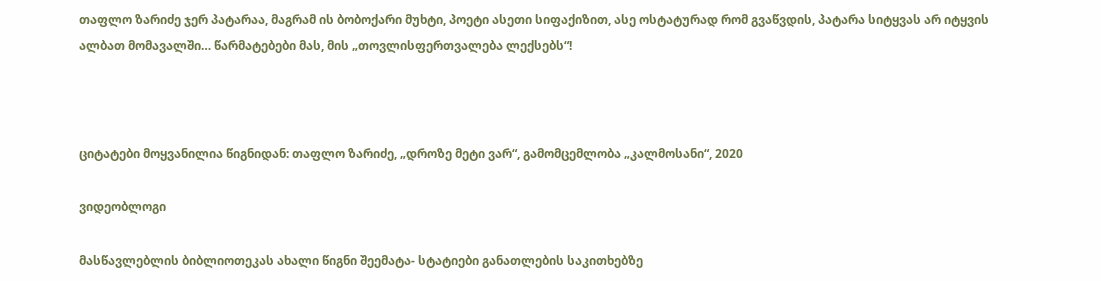თაფლო ზარიძე ჯერ პატარაა, მაგრამ ის ბობოქარი მუხტი, პოეტი ასეთი სიფაქიზით, ასე ოსტატურად რომ გვაწვდის, პატარა სიტყვას არ იტყვის ალბათ მომავალში… წარმატებები მას, მის „თოვლისფერთვალება ლექსებს“!



ციტატები მოყვანილია წიგნიდან: თაფლო ზარიძე, „დროზე მეტი ვარ“, გამომცემლობა „კალმოსანი“, 2020

ვიდეობლოგი

მასწავლებლის ბიბლიოთეკას ახალი წიგნი შეემატა- სტატიები განათლების საკითხებზე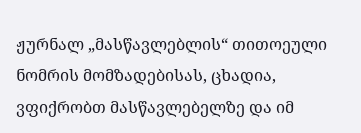ჟურნალ „მასწავლებლის“ თითოეული ნომრის მომზადებისას, ცხადია, ვფიქრობთ მასწავლებელზე და იმ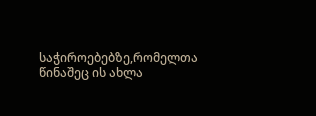საჭიროებებზე,რომელთა წინაშეც ის ახლა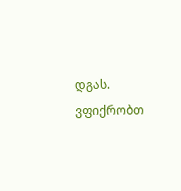დგას. ვფიქრობთ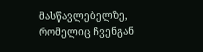მასწავლებელზე, რომელიც ჩვენგან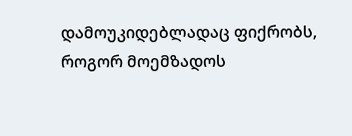დამოუკიდებლადაც ფიქრობს, როგორ მოემზადოს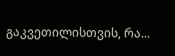გაკვეთილისთვის, რა...